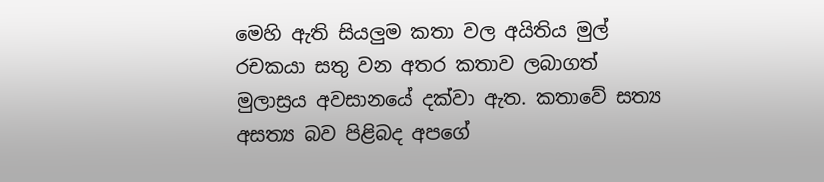මෙහි ඇති සියලුම කතා වල අයිතිය මුල් රචකයා සතු වන අතර කතාව ලබාගත් මුලාස්‍රය අවසානයේ දක්වා ඇත. කතාවේ සත්‍ය අසත්‍ය බව පිළිබද අපගේ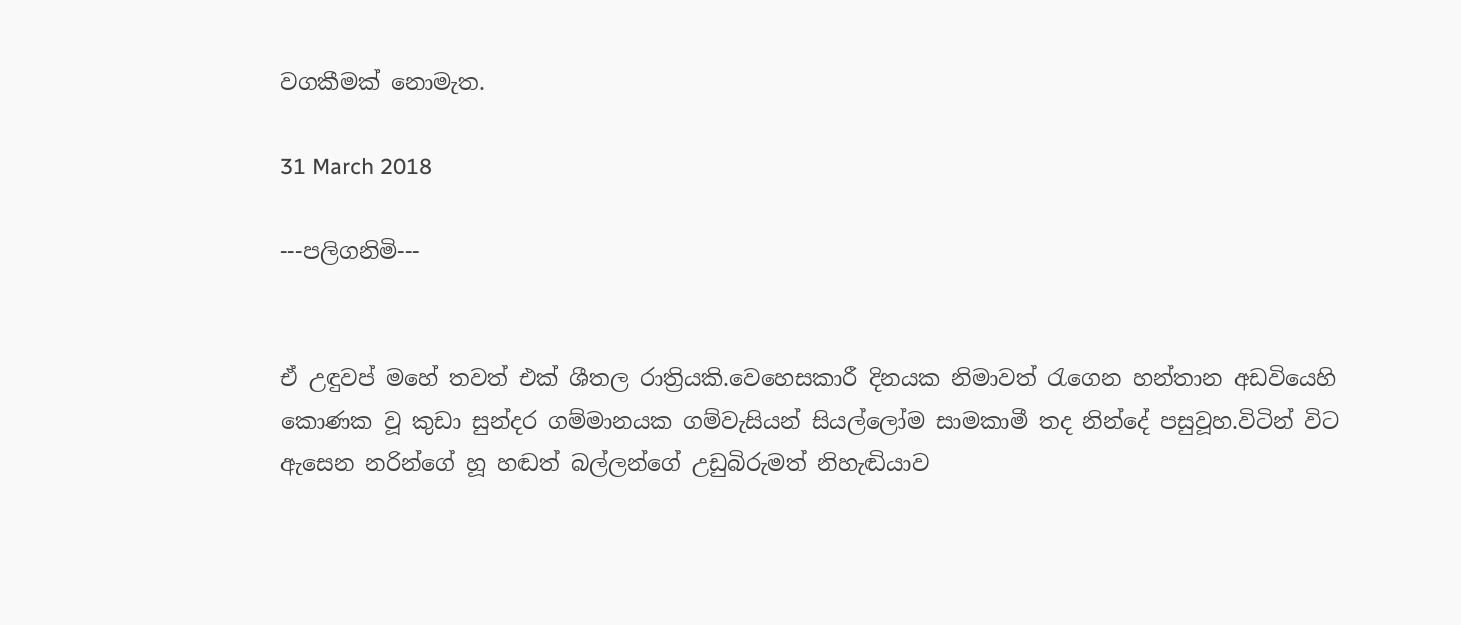වගකීමක් නොමැත.

31 March 2018

---පලිගනිමි---


ඒ උඳුවප් මහේ තවත් එක් ශීතල රාත්‍රියකි.වෙහෙසකාරී දිනයක නිමාවත් රැගෙන හන්තාන අඩවියෙහි කොණක වූ කුඩා සුන්දර ගම්මානයක ගම්වැසියන් සියල්ලෝම සාමකාමී තද නින්දේ පසුවූහ.විටින් විට ඇසෙන නරින්ගේ හූ හඬත් බල්ලන්ගේ උඩුබිරුමත් නිහැඬියාව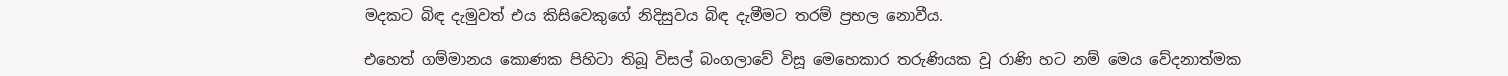මදකට බිඳ දැමුවත් එය කිසිවෙකුගේ නිදිසුවය බිඳ දැමීමට තරම් ප්‍රභල නොවීය.

එහෙත් ගම්මානය කොණක පිහිටා තිබූ විසල් බංගලාවේ විසූ මෙහෙකාර තරුණියක වූ රාණි හට නම් මෙය වේදනාත්මක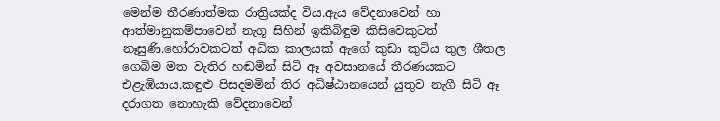මෙන්ම තීරණාත්මක රාත්‍රියක්ද විය.ඇය වේදනාවෙන් හා ආත්මානුකම්පාවෙන් නැගූ සිහින් ඉකිබිඳුම කිසිවෙකුටත් නෑසුණි.හෝරාවකටත් අධික කාලයක් ඇගේ කුඩා කුටිය තුල ශීතල ගෙබිම මත වැතිර හඬමින් සිටි ඈ අවසානයේ තීරණයකට එළැඹියාය.කඳුළු පිසදමමින් තිර අධිෂ්ඨානයෙන් යුතුව නැගී සිටි ඈ දරාගත නොහැකි වේදනාවෙන්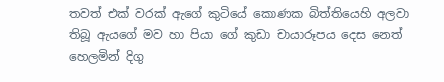තවත් එක් වරක් ඇගේ කුටියේ කොණක බිත්තියෙහි අලවා තිබූ ඇයගේ මව හා පියා ගේ කුඩා චායාරූපය දෙස නෙත් හෙලමින් දිගු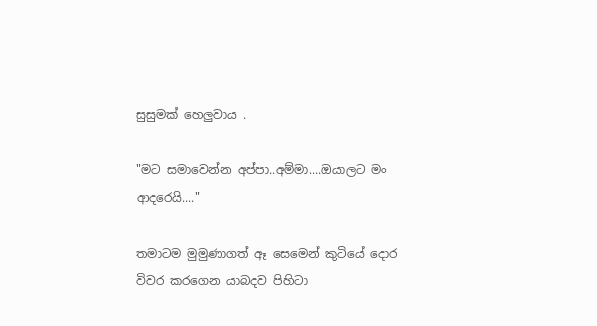සුසුමක් හෙලුවාය .

"මට සමාවෙන්න අප්පා..අම්මා....ඔයාලට මං ආදරෙයි...."

තමාටම මුමුණාගත් ඈ සෙමෙන් කුටියේ දොර විවර කරගෙන යාබදව පිහිටා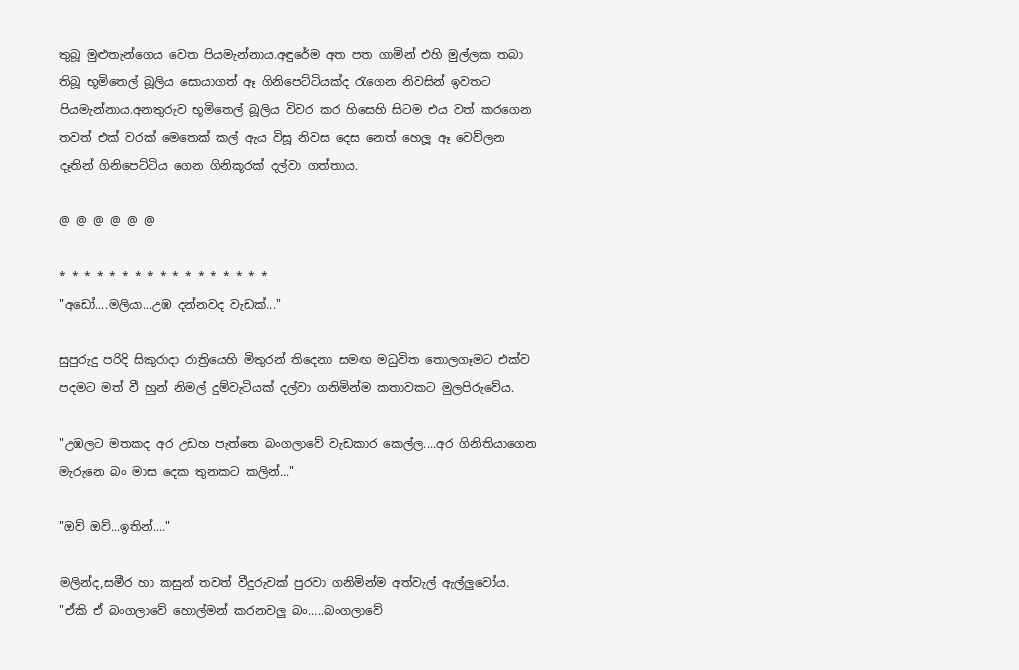තුබූ මුළුතැන්ගෙය වෙත පියමැන්නාය.අඳුරේම අත පත ගාමින් එහි මුල්ලක තබා තිබූ භූමිතෙල් බූලිය සොයාගත් ඈ ගිනිපෙට්ටියක්ද රැගෙන නිවසින් ඉවතට පියමැන්නාය.අනතුරුව භූමිතෙල් බූලිය විවර කර හිසෙහි සිටම එය වත් කරගෙන තවත් එක් වරක් මෙතෙක් කල් ඇය විසූ නිවස දෙස නෙත් හෙලූ ඈ වෙව්ලන දෑතින් ගිනිපෙට්ටිය ගෙන ගිනිකූරක් දල්වා ගත්තාය.

@ @ @ @ @ @

* * * * * * * * * * * * * * * * *
"අඩෝ....මලියා...උඹ දන්නවද වැඩක්..."

සුපුරුදු පරිදි සිකුරාදා රාත්‍රියෙහි මිතුරන් තිදෙනා සමඟ මධුවිත තොලගෑමට එක්ව පදමට මත් වී හුන් නිමල් දුම්වැටියක් දල්වා ගනිමින්ම කතාවකට මුලපිරුවේය.

"උඹලට මතකද අර උඩහ පැත්තෙ බංගලාවේ වැඩකාර කෙල්ල....අර ගිනිතියාගෙන මැරුනෙ බං මාස දෙක තුනකට කලින්..."

"ඔව් ඔව්...ඉතින්...."

මලින්ද,සමීර හා කසුන් තවත් වීදුරුවක් පුරවා ගනිමින්ම අත්වැල් ඇල්ලුවෝය.
"ඒකි ඒ බංගලාවේ හොල්මන් කරනවලු බං.....බංගලාවේ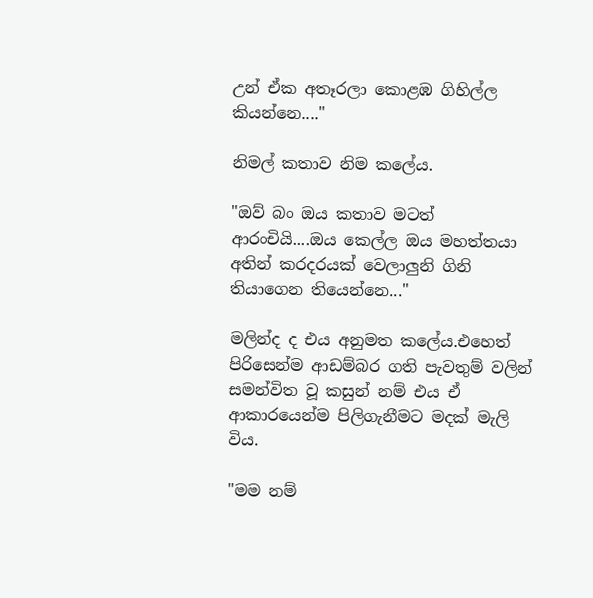උන් ඒක අතෑරලා කොළඹ ගිහිල්ල කියන්නෙ...."

නිමල් කතාව නිම කලේය.

"ඔව් බං ඔය කතාව මටත් ආරංචියි....ඔය කෙල්ල ඔය මහත්තයා අතින් කරදරයක් වෙලාලුනි ගිනි තියාගෙන තියෙන්නෙ..."

මලින්ද ද එය අනුමත කලේය.එහෙත් පිරිසෙන්ම ආඩම්බර ගති පැවතුම් වලින් සමන්විත වූ කසුන් නම් එය ඒ ආකාරයෙන්ම පිලිගැනීමට මදක් මැලි විය.

"මම නම්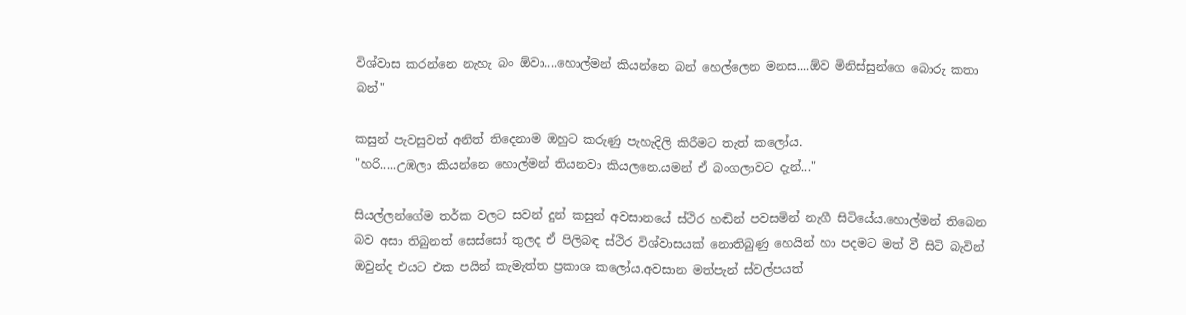විශ්වාස කරන්නෙ නැහැ බං ඕවා....හොල්මන් කියන්නෙ බන් හෙල්ලෙන මනස....ඕව මිනිස්සුන්ගෙ බොරු කතා බන්"

කසුන් පැවසුවත් අනිත් තිදෙනාම ඔහුට කරුණු පැහැදිලි කිරීමට තැත් කලෝය.
"හරි.....උඹලා කියන්නෙ හොල්මන් තියනවා කියලනෙ.යමන් ඒ බංගලාවට දැන්..."

සියල්ලන්ගේම තර්ක වලට සවන් දුන් කසුන් අවසානයේ ස්ථිර හඬින් පවසමින් නැගී සිටියේය.හොල්මන් තිබෙන බව අසා තිබුනත් සෙස්සෝ තුලද ඒ පිලිබඳ ස්ථිර විශ්වාසයක් නොතිබුණු හෙයින් හා පදමට මත් වී සිටි බැවින් ඔවුන්ද එයට එක පයින් කැමැත්ත ප්‍රකාශ කලෝය.අවසාන මත්පැන් ස්වල්පයත්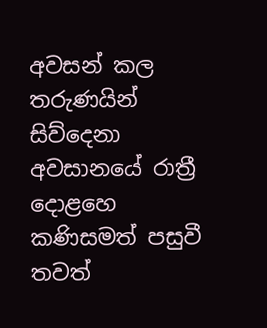අවසන් කල තරුණයින් සිව්දෙනා අවසානයේ රාත්‍රී දොළහෙ කණිසමත් පසුවී තවත්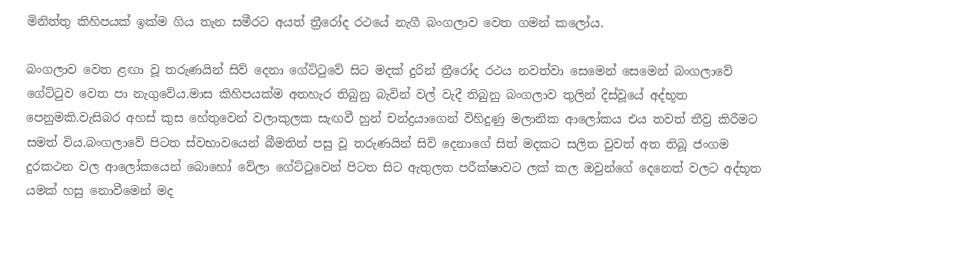මිනිත්තු කිහිපයක් ඉක්ම ගිය තැන සමීරට අයත් ත්‍රීරෝද රථයේ නැගී බංගලාව වෙත ගමන් කලෝය.

බංගලාව වෙත ළඟා වූ තරුණයින් සිව් දෙනා ගේට්ටුවේ සිට මදක් දුරින් ත්‍රීරෝද රථය නවත්වා සෙමෙන් සෙමෙන් බංගලාවේ ගේට්ටුව වෙත පා නැගුවේය.මාස කිහිපයක්ම අතහැර තිබුනු බැවින් වල් වැදී තිබුනු බංගලාව තුලින් දිස්වූයේ අද්භූත පෙනුමකි.වැසිබර අහස් කුස හේතුවෙන් වලාකුලක සැඟවී හුන් චන්ද්‍රයාගෙන් විහිදුණු මලානික ආලෝකය එය තවත් තීව්‍ර කිරීමට සමත් විය.බංගලාවේ පිටත ස්වභාවයෙන් බීමතින් පසු වූ තරුණයින් සිව් දෙනාගේ සිත් මදකට සලිත වුවත් අත තිබූ ජංගම දුරකථන වල ආලෝකයෙන් බොහෝ වේලා ගේට්ටුවෙන් පිටත සිට ඇතුලත පරීක්ෂාවට ලක් කල ඔවුන්ගේ දෙනෙත් වලට අද්භූත යමක් හසු නොවීමෙන් මද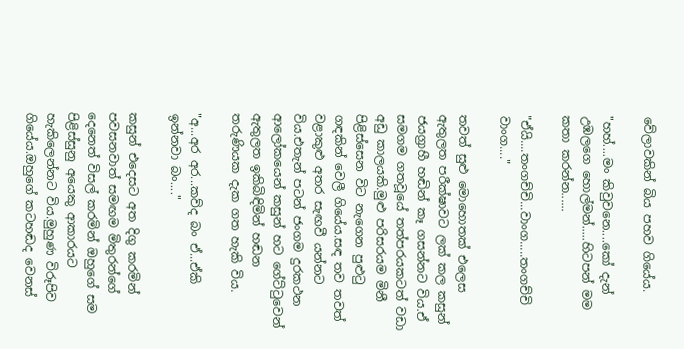වේලාවකින් බිය පහව ගියේය.

"හහ්....මං කිවුවනෙ....කෝ දැන් උඹලගෙ හොල්මන්.....හිටපන් මම කතා කරන්න......

"ඒයි....තංගච්චි...වාංග.....තංගච්චි වාංග...."

තවත් සුළු මොහොතක් එලෙස ඇතුලත පරීක්ෂාවට ලක් කල කසුන් ජයග්‍රාහී හඬින් කෑ ගසන්නට විය.ඒ සමගම ගතවූයේ තත්පරයකටත් වඩා අඩු කාලයකි.මුළු පරිසරයම මිනී පිළිස්සෙන විට නැගෙන පුළුටු ගඳකින් වෙලී ගියේය.සඳ තව තවත් වළාකුළු අතර සැඟවී යන්නට විය.එතැන් පටන් ජංගම දුරකථන ආලෝකයෙන් කසුන් හට ගේට්ටුවෙන් ඇතුලත ඉකිබිඳිමින් හඬන තරුණියක දැක ගත හැකි විය.

"අ...අර අර...කව්ද බං ඒ...ඒකි ඉන්නවා බං...."

කසුන් එදෙසට අත දිගු කරමින් පවසනවාත් සමඟම මිතුරන්ගේ දෙනෙත් විසල් කරමින් ඔහුගේ සම පිළිස්සුනු අයෙකු ආකාරයට හැකිලෙන්නට විය.මුහුණ විරූපිව ගියේය.ඔහුගේ කටහඬද වෙනස්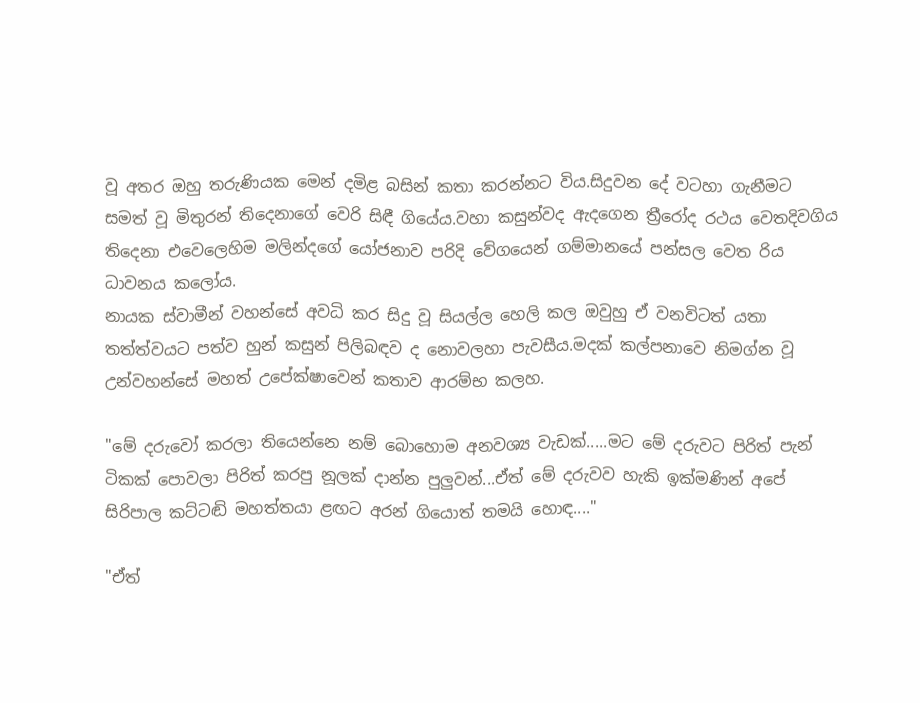වූ අතර ඔහු තරුණියක මෙන් දමිළ බසින් කතා කරන්නට විය.සිදුවන දේ වටහා ගැනීමට සමත් වූ මිතුරන් තිදෙනාගේ වෙරි සිඳී ගියේය.වහා කසුන්වද ඇදගෙන ත්‍රීරෝද රථය වෙතදිවගිය තිදෙනා එවෙලෙහිම මලින්දගේ යෝජනාව පරිදි වේගයෙන් ගම්මානයේ පන්සල වෙත රිය ධාවනය කලෝය.
නායක ස්වාමීන් වහන්සේ අවධි කර සිදු වූ සියල්ල හෙලි කල ඔවුහු ඒ වනවිටත් යතා තත්ත්වයට පත්ව හුන් කසුන් පිලිබඳව ද නොවලහා පැවසීය.මදක් කල්පනාවෙ නිමග්න වූ උන්වහන්සේ මහත් උපේක්ෂාවෙන් කතාව ආරම්භ කලහ.

"මේ දරුවෝ කරලා තියෙන්නෙ නම් බොහොම අනවශ්‍ය වැඩක්.....මට මේ දරුවට පිරිත් පැන් ටිකක් පොවලා පිරිත් කරපු නූලක් දාන්න පුලුවන්...ඒත් මේ දරුවව හැකි ඉක්මණින් අපේ සිරිපාල කට්ටඬි මහත්තයා ළඟට අරන් ගියොත් තමයි හොඳ...."

"ඒත්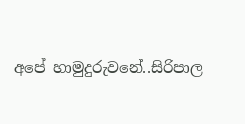අපේ හාමුදුරුවනේ..සිරිපාල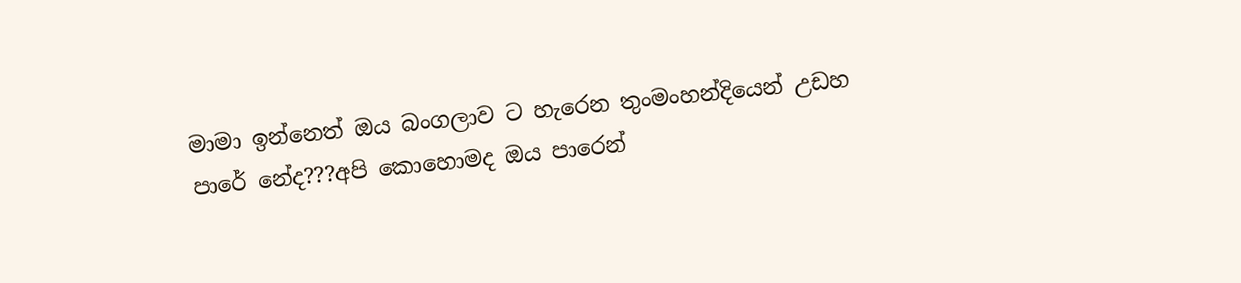මාමා ඉන්නෙත් ඔය බංගලාව ට හැරෙන තුංමංහන්දියෙන් උඩහ පාරේ නේද???අපි කොහොමද ඔය පාරෙන්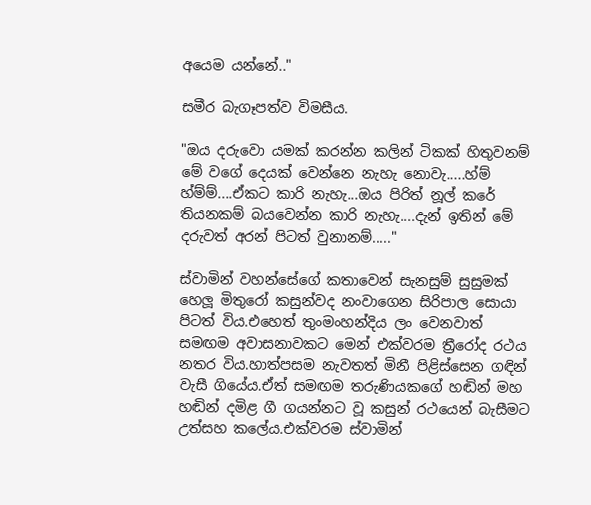අයෙම යන්නේ.."

සමීර බැගෑපත්ව විමසීය.

"ඔය දරුවො යමක් කරන්න කලින් ටිකක් හිතුවනම් මේ වගේ දෙයක් වෙන්නෙ නැහැ නොවැ.....හ්ම් හ්ම්ම්....ඒකට කාරි නැහැ...ඔය පිරිත් නූල් කරේ තියනකම් බයවෙන්න කාරි නැහැ....දැන් ඉතින් මේ දරුවත් අරන් පිටත් වුනානම්....."

ස්වාමින් වහන්සේගේ කතාවෙන් සැනසුම් සුසුමක් හෙලූ මිතුරෝ කසුන්වද නංවාගෙන සිරිපාල සොයා පිටත් විය.එහෙත් තුංමංහන්දිය ලං වෙනවාත් සමඟම අවාසනාවකට මෙන් එක්වරම ත්‍රීරෝද රථය නතර විය.හාත්පසම නැවතත් මිනී පිළිස්සෙන ගඳින් වැසී ගියේය.ඒත් සමඟම තරුණියකගේ හඬින් මහ හඬින් දමිළ ගී ගයන්නට වූ කසුන් රථයෙන් බැසීමට උත්සහ කලේය.එක්වරම ස්වාමින්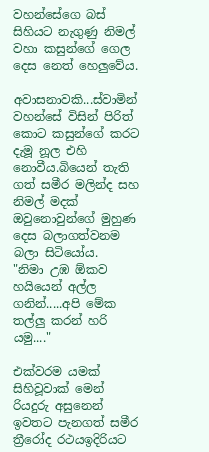වහන්සේගෙ බස් සිහියට නැගුණු නිමල් වහා කසුන්ගේ ගෙල දෙස නෙත් හෙලුවේය.

අවාසනාවකි...ස්වාමින් වහන්සේ විසින් පිරිත් කොට කසුන්ගේ කරට දැමූ නූල එහි නොවීය.බියෙන් තැති ගත් සමීර මලින්ද සහ නිමල් මදක් ඔවුනොවුන්ගේ මුහුණ දෙස බලාගත්වනම බලා සිටියෝය.
"නිමා උඹ ඕකව හයියෙන් අල්ල ගනින්.....අපි මේක තල්ලු කරන් හරි යමු...."

එක්වරම යමක් සිහිවූවාක් මෙන් රියදුරු අසුනෙන් ඉවතට පැනගත් සමීර ත්‍රීරෝද රථයඉදිරියට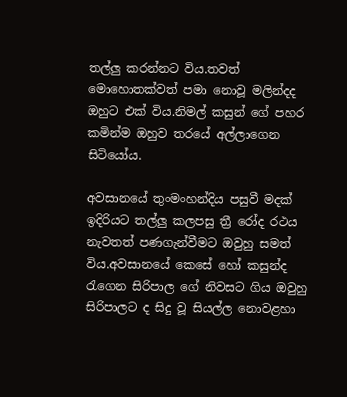තල්ලු කරන්නට විය.තවත් මොහොතක්වත් පමා නොවූ මලින්දද ඔහුට එක් විය.නිමල් කසුන් ගේ පහර කමින්ම ඔහුව තරයේ අල්ලාගෙන සිටියෝය.

අවසානයේ තුංමංහන්දිය පසුවී මදක් ඉදිරියට තල්ලු කලපසු ත්‍රී රෝද රථය නැවතත් පණගැන්වීමට ඔවුහු සමත් විය.අවසානයේ කෙසේ හෝ කසුන්ද රැගෙන සිරිපාල ගේ නිවසට ගිය ඔවුහු සිරිපාලට ද සිදු වූ සියල්ල නොවළහා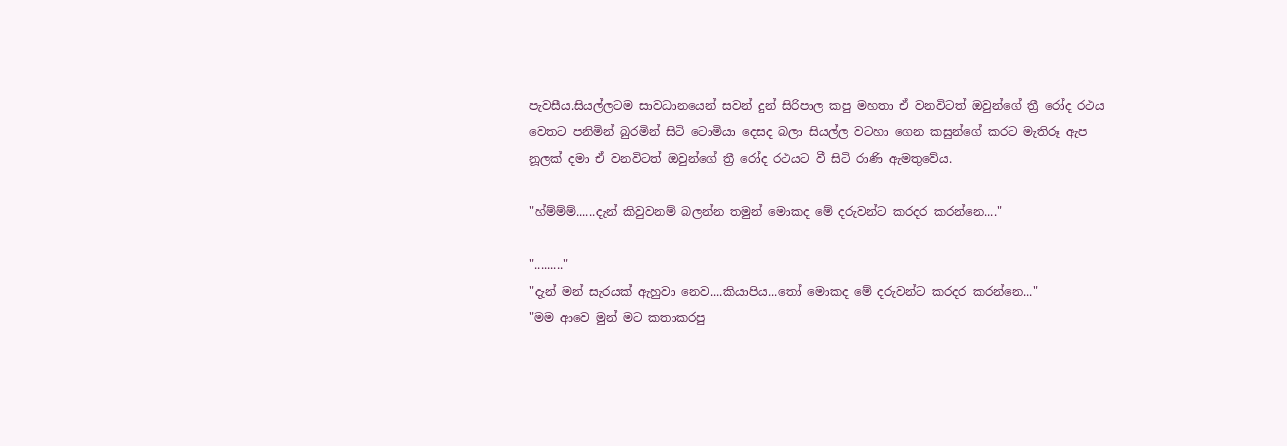පැවසීය.සියල්ලටම සාවධානයෙන් සවන් දුන් සිරිපාල කපු මහතා ඒ වනවිටත් ඔවුන්ගේ ත්‍රී රෝද රථය වෙතට පනිමින් බුරමින් සිටි ටොමියා දෙසද බලා සියල්ල වටහා ගෙන කසුන්ගේ කරට මැතිරූ ඇප නූලක් දමා ඒ වනවිටත් ඔවුන්ගේ ත්‍රී රෝද රථයට වී සිටි රාණි ඇමතුවේය.

"හ්ම්ම්ම්......දැන් කිවුවනම් බලන්න තමුන් මොකද මේ දරුවන්ට කරදර කරන්නෙ...."

"........."
"දැන් මන් සැරයක් ඇහුවා නෙව....කියාපිය...තෝ මොකද මේ දරුවන්ට කරදර කරන්නෙ..."
"මම ආවෙ මුන් මට කතාකරපු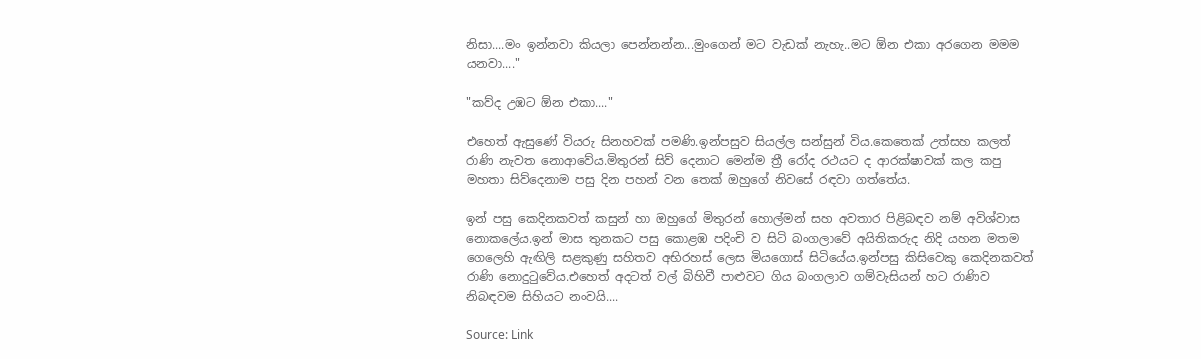නිසා....මං ඉන්නවා කියලා පෙන්නන්න...මුංගෙන් මට වැඩක් නැහැ..මට ඕන එකා අරගෙන මමම යනවා...."

"කව්ද උඹට ඕන එකා...."

එහෙත් ඇසුණේ වියරු සිනහවක් පමණි.ඉන්පසුව සියල්ල සන්සුන් විය.කෙතෙක් උත්සහ කලත් රාණි නැවත නොආවේය.මිතුරන් සිව් දෙනාට මෙන්ම ත්‍රී රෝද රථයට ද ආරක්ෂාවක් කල කපු මහතා සිව්දෙනාම පසු දින පහන් වන තෙක් ඔහුගේ නිවසේ රඳවා ගත්තේය.

ඉන් පසු කෙදිනකවත් කසුන් හා ඔහුගේ මිතුරන් හොල්මන් සහ අවතාර පිළිබඳව නම් අවිශ්වාස නොකලේය.ඉන් මාස තුනකට පසු කොළඹ පදිංචි ව සිටි බංගලාවේ අයිතිකරුද නිදි යහන මතම ගෙලෙහි ඇඟිලි සළකුණු සහිතව අභිරහස් ලෙස මියගොස් සිටියේය.ඉන්පසු කිසිවෙකු කෙදිනකවත් රාණි නොදුටුවේය.එහෙත් අදටත් වල් බිහිවී පාළුවට ගිය බංගලාව ගම්වැසියන් හට රාණිව නිබඳවම සිහියට නංවයි....

Source: Link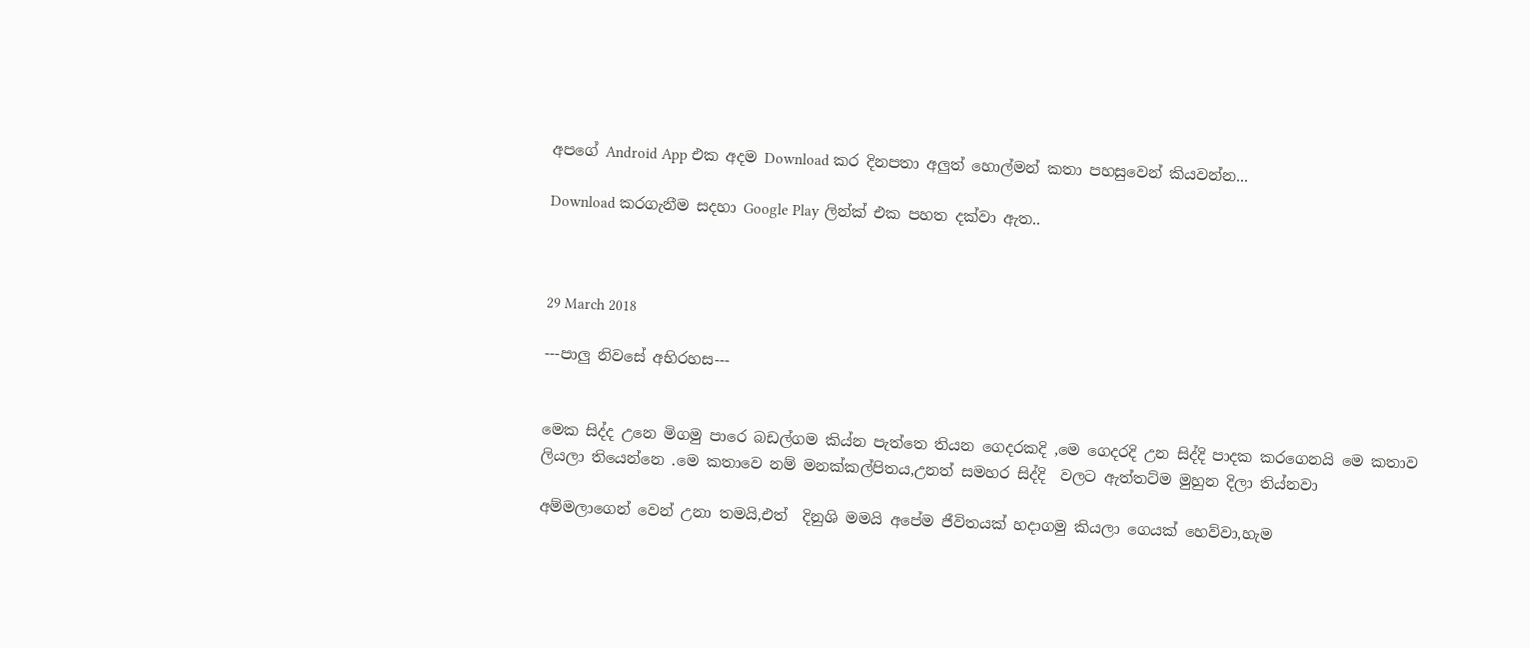අපගේ Android App එක අදම Download කර දිනපතා අලුත් හොල්මන් කතා පහසුවෙන් කියවන්න...

Download කරගැනීම සදහා Google Play ලින්ක් එක පහත දක්වා ඇත..



29 March 2018

---පාලු නිවසේ අභිරහස---


මෙක සිද්ද උනෙ මිගමු පාරෙ බඩල්ගම කිය්න පැත්තෙ තියන ගෙදරකදි ,මෙ ගෙදරදි උන සිද්දි පාදක කරගෙනයි මෙ කතාව ලියලා තියෙන්නෙ .මෙ කතාවෙ නම් මනක්කල්පිතය,උනත් සමහර සිද්දි  වලට ඇත්තට්ම මුහුන දිලා තිය්නවා

අම්මලාගෙන් වෙන් උනා තමයි,එත්  දිනුශි මමයි අපේම ජීවිතයක් හදාගමු කියලා ගෙයක් හෙව්වා,හැම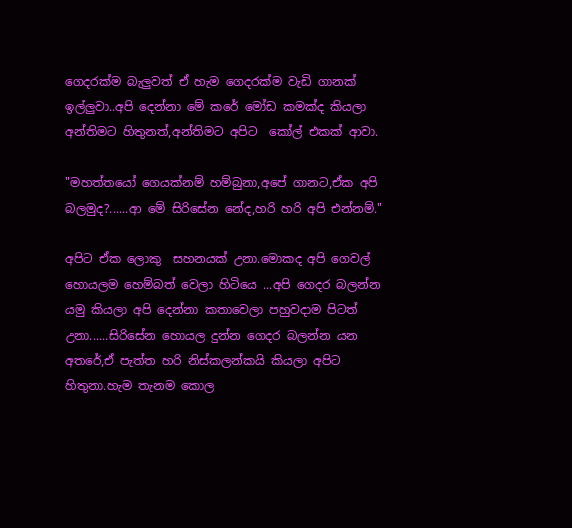ගෙදරක්ම බැලුවත් ඒ හැම ගෙදරක්ම වැඩි ගානක් ඉල්ලුවා..අපි දෙන්නා මේ කරේ මෝඩ කමක්ද කියලා අන්තිමට හිතුනත්,අන්තිමට අපිට  කෝල් එකක් ආවා.

"මහත්තයෝ ගෙයක්නම් හම්බුනා,අපේ ගානට,ඒක අපි බලමුද?......ආ මේ සිරිසේන නේද,හරි හරි අපි එන්නම්."

අපිට ඒක ලොකු  සහනයක් උනා.මොකද අපි ගෙවල් හොයලම හෙම්බත් වෙලා හිටියෙ ...අපි ගෙදර බලන්න යමු කියලා අපි දෙන්නා කතාවෙලා පහුවදාම පිටත් උනා......සිරිසේන හොයල දුන්න ගෙදර බලන්න යන අතරේ,ඒ පැත්ත හරි නිස්කලන්කයි කියලා අපිට හිතුනා.හැම තැනම කොල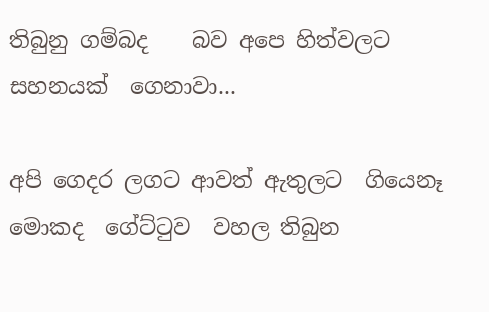තිබුනු ගම්බද    බව අපෙ හිත්වලට සහනයක්  ගෙනාවා...

අපි ගෙදර ලගට ආවත් ඇතුලට  ගියෙනෑ මොකද  ගේට්ටුව  වහල තිබුන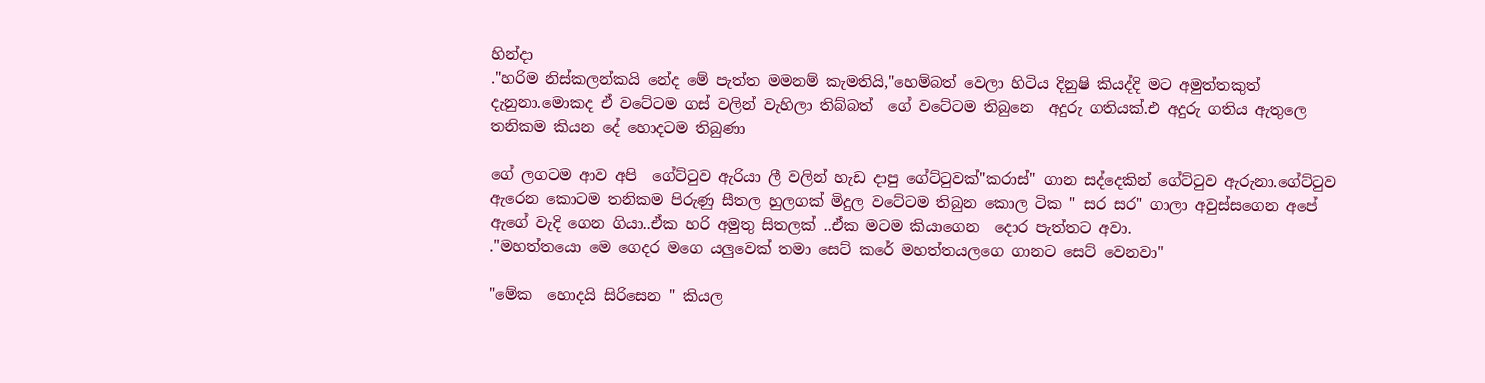හින්දා
."හරිම නිස්කලන්කයි නේද මේ පැත්ත මමනම් කැමතියි,"හෙම්බත් වෙලා හිටිය දිනුෂි කියද්දි මට අමුත්තකුත් දැනුනා.මොකද ඒ වටේටම ගස් වලින් වැහිලා තිබ්බත්  ගේ වටේටම තිබුනෙ  අදුරු ගතියක්.එ අදුරු ගතිය ඇතුලෙ තනිකම කියන දේ හොදටම තිබුණා

ගේ ලගටම ආව අපි  ගේට්ටුව ඇරියා ලී වලින් හැඩ දාපු ගේට්ටුවක්"කරාස්" ගාන සද්දෙකින් ගේට්ටුව ඇරුනා.ගේට්ටුව ඇරෙන කොටම තනිකම පිරුණු සීතල හුලගක් මිදුල වටේටම තිබුන කොල ටික " සර සර" ගාලා අවුස්සගෙන අපේ ඇගේ වැදි ගෙන ගියා..ඒක හරි අමුතු සිතලක් ..ඒක මටම කියාගෙන  දොර පැත්තට අවා.
."මහත්තයො මෙ ගෙදර මගෙ යලුවෙක් තමා සෙට් කරේ මහත්තයලගෙ ගානට සෙට් වෙනවා"

"මේක  හොදයි සිරිසෙන " කියල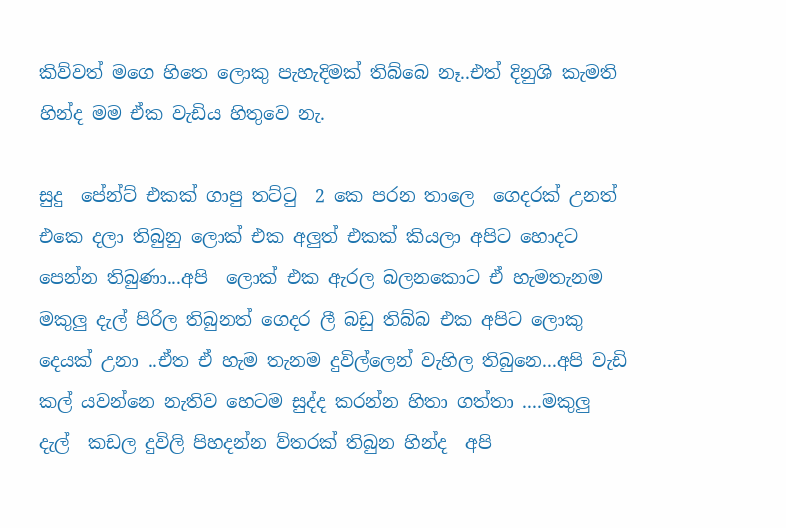කිව්වත් මගෙ හිතෙ ලොකු පැහැදිමක් තිබ්බෙ නෑ..එත් දිනුශි කැමති හින්ද මම ඒක වැඩිය හිතුවෙ නැ.

සුදු  පේන්ට් එකක් ගාපු ‍තට්ටු  2 කෙ පරන තාලෙ  ගෙදරක් උනත්  එකෙ දලා තිබුනු ලොක් එක අලුත් එකක් කියලා අපිට හොදට පෙන්න තිබුණා...අපි  ලොක් එක ඇරල බලනකොට ඒ හැමතැනම මකුලු දැල් පිරිල තිබුනත් ගෙදර ලී බඩු තිබ්බ එක අපිට ලොකු දෙයක් උනා ..ඒත ඒ හැම තැනම දුවිල්ලෙන් වැහිල තිබුනෙ...අපි වැඩි කල් යවන්නෙ නැතිව හෙටම සුද්ද කරන්න හිතා ගත්තා ....මකුලු  දැල්  කඩල දුවිලි පිහදන්න ව්තරක් තිබුන හින්ද  අපි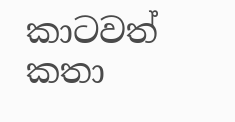කාටවත් කතා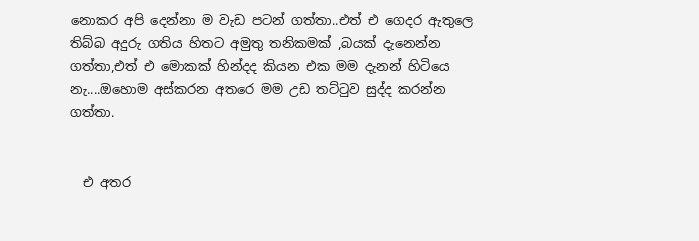නොකර අපි දෙන්නා ම වැඩ පටන් ගත්තා..එත් එ ගෙදර ඇතුලෙ තිබ්බ අදුරු ගතිය හිතට අමුතු තනිකමක් ,බයක් දැනෙන්න ගත්තා,එත් එ මොකක් හින්දද කියන එක මම දැනන් හිටියෙ නැ....ඔහොම අස්කරන අතරෙ මම උඩ තට්ටුව සුද්ද කරන්න ගත්තා.


  එ අතර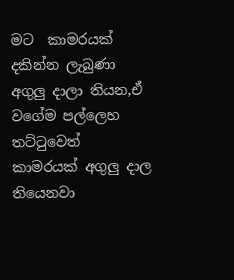මට  කාමරයක් දකින්න ලැබුණා අගුලු දාලා තියන,ඒ වගේම පල්ලෙහ තට්ටුවෙත් කාමරයක් අගුලු දාල තියෙනවා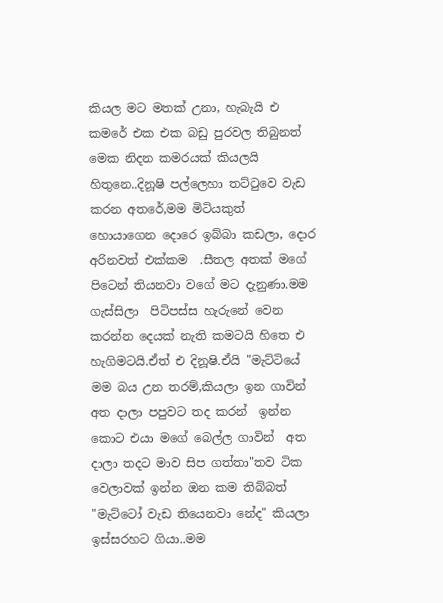කියල මට මතක් උනා, හැබැයි එ කමරේ එක එක බඩු පුරවල තිබුනත් මෙක නිදන කමරයක් කියලයි හිතුනෙ..දිනූෂි පල්ලෙහා තට්ටුවෙ වැඩ කරන අතරේ,මම මිටියකුත් හොයාගෙන දොරෙ ඉබ්බා කඩලා, දොර අරිනවත් එක්කම  .සීතල අතක් මගේ පිටෙන් තියනවා වගේ මට දැනුණා.මම ගැස්සිලා  පිටිපස්ස හැරුනේ වෙන කරන්න දෙයක් නැති කමටයි හිතෙ එ හැගිමටයි.ඒත් එ දිනූෂි.ඒයි "මැට්ටියේ මම බය උන තරම්,කියලා ඉන ගාවින් අත දාලා පපුවට තද කරන්  ඉන්න කොට එයා මගේ බෙල්ල ගාවින්  අත දාලා තදට මාව සිප ගත්තා"තව ටික වෙලාවක් ඉන්න ඔන කම තිබ්බත් "මැට්ටෝ වැඩ තියෙනවා නේද" කියලා ඉස්සරහට ගියා..මම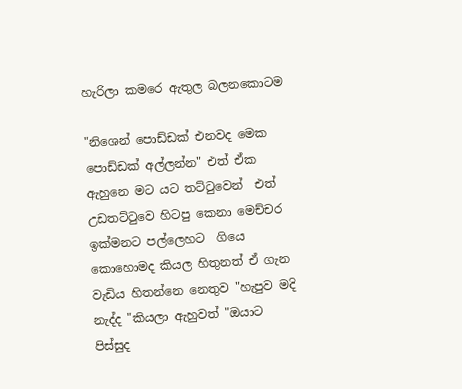හැරිලා කමරෙ ඇතුල බලනකොටම

"නිශෙන් පොඩ්ඩක් එනවද මෙක පොඩ්ඩක් අල්ලන්න" එත් ඒක ඇහුනෙ මට යට තට්ටුවෙන්  එත් උඩතට්ටුවෙ හිටපු කෙනා මෙච්චර ඉක්මනට පල්ලෙහට  ගියෙ කොහොමද කියල හිතුනත් ඒ ගැන වැඩිය හිතන්නෙ නෙතුව "හැපුව මදි නැද්ද "කියලා ඇහුවත් "ඔයාට පිස්සුද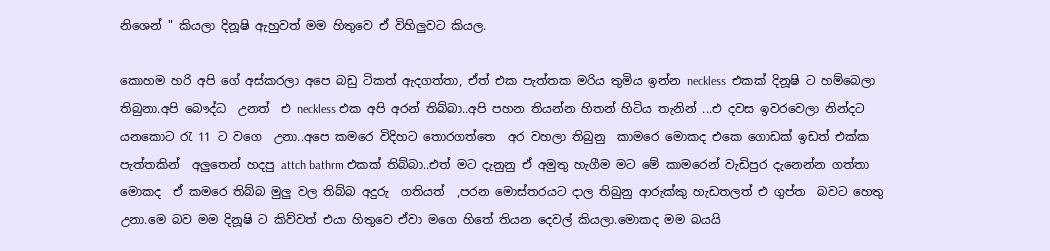නිශෙන් " කියලා දිනූෂි ඇහුවත් මම හිතුවෙ ඒ විහිලුවට කියල.

කොහම හරි අපි ගේ අස්කරලා අපෙ බඩු ටිකත් ඇදගත්තා, ඒත් එක පැත්තක මරිය තුමිය ඉන්න neckless  එකක් දිනූෂි ට හම්බෙලා තිබුනා.අපි බෞද්ධ  උනත්  එ neckless එක අපි අරන් තිබ්බා..අපි පහන තියන්න හිතන් හිටිය තැනින් ...එ දවස ඉවරවෙලා නින්දට යනකොට රැ 11 ට වගෙ  උනා..අපෙ කමරෙ විදිහට තොරගත්තෙ  අර වහලා තිබුනු  කාමරෙ මොකද එකෙ ගොඩක් ඉඩත් එක්ක  පැත්තකින්  අලුතෙන් හදපු attch bathrm එකක් තිබ්බා..එත් මට දැනුනු ඒ අමුතු හැගීම මට මේ කාමරෙන් වැඩිපුර දැනෙන්න ගත්තා  මොකද  ඒ කමරෙ තිබ්බ මුලු වල තිබ්බ අදුරු  ගතියත්  ,පරන මොස්තරයට දාල තිබුනු ආරුක්කු හැඩතලත් එ ගුප්ත  බවට හෙතු උනා.මෙ බව මම දිනූෂි ට කිව්වත් එයා හිතුවෙ ඒවා මගෙ හිතේ තියන දෙවල් කියලා.මොකද මම බයයි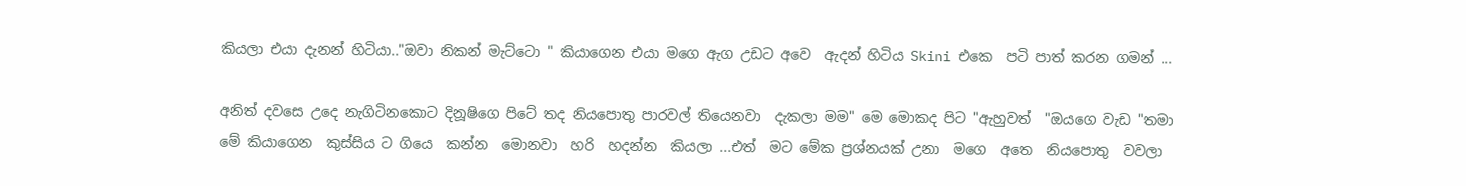කියලා එයා දැනන් හිටියා.."ඔවා නිකන් මැට්ටො " කියාගෙන එයා මගෙ ඇග උඩට අවෙ  ඇදන් හිටිය Skini එකෙ  පටි පාත් කරන ගමන් ...

අනිත් දවසෙ උදෙ නැගිටිනකොට දිනූෂිගෙ පිටේ තද නියපොතු පාරවල් තියෙනවා  දැකලා මම" මෙ මොකද පිට "ඇහුවත්  "ඔයගෙ වැඩ "තමා මේ කියාගෙන  කුස්සිය ට ගියෙ  කන්න  මොනවා  හරි  හදන්න  කියලා ...එත්  මට මේක ප්‍රශ්නයක් උනා  මගෙ  අතෙ  නියපොතු  වවලා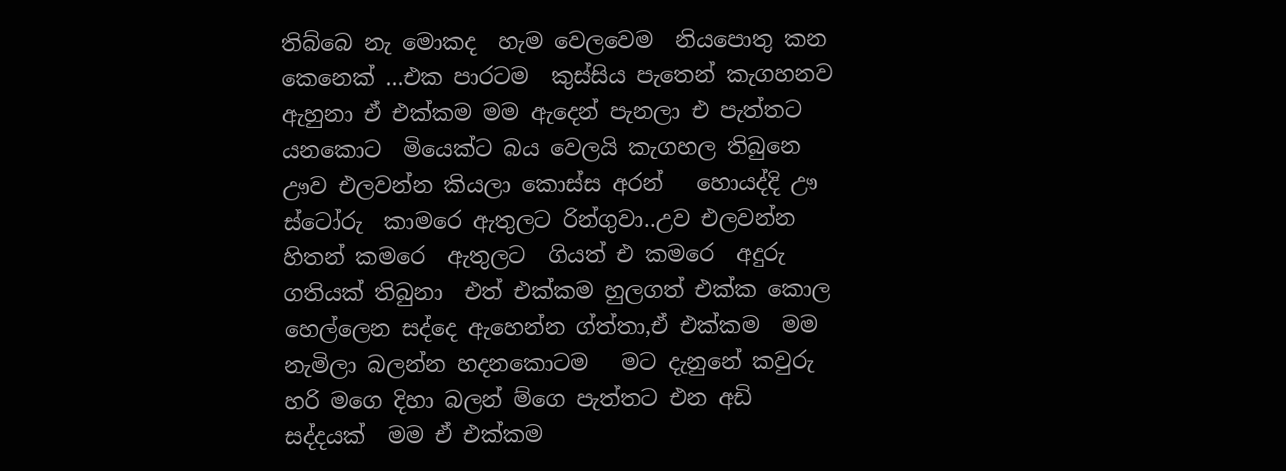තිබ්බෙ නැ මොකද  හැම වෙලවෙම  නියපොතු කන කෙනෙක් ...එක පාරටම  කුස්සිය පැතෙන් කැගහනව  ඇහුනා ඒ එක්කම මම ඇදෙන් පැනලා එ පැත්තට යනකොට  මියෙක්ට බය වෙලයි කැගහල තිබුනෙ ඌව එලවන්න කියලා කොස්ස අරන්   හොයද්දි ඌ ස්ටෝරු  කාමරෙ ඇතුලට රින්ගුවා..උව එලවන්න හිතන් කමරෙ  ඇතුලට  ගියත් එ කමරෙ  අදුරු ගතියක් තිබුනා  එත් එක්කම හුලගත් එක්ක කොල හෙල්ලෙන සද්දෙ ඇහෙන්න ග්ත්තා,ඒ එක්කම  මම නැමිලා බලන්න හදනකොටම   මට දැනුනේ කවුරු හරි මගෙ දිහා බලන් ම්ගෙ පැත්තට එන අඩි සද්දයක්  මම ඒ එක්කම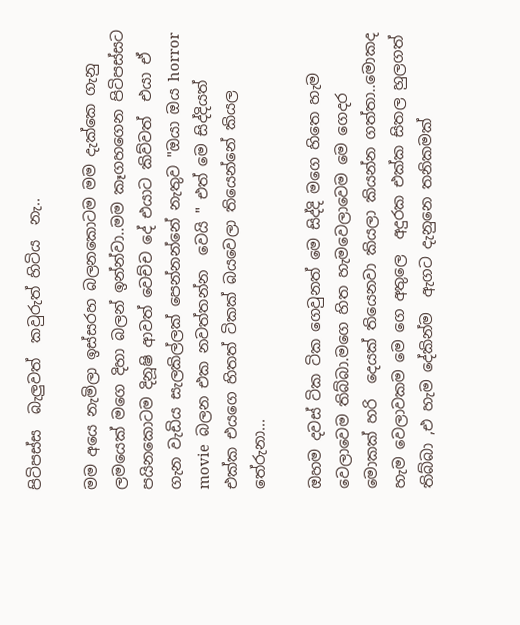පිටිපස්ස  බැලුවත්  කවුරුත් හිටිය  නැ..

මම අයෙ නැමිලා ඉස්සරහ බලනකොටම මම දැක්කෙ ගැනු ලමයෙක් මගෙ දිහා බලන් ඉන්න්වා..මම කෑගහගෙන පිටිපස්සට පයිනකොටම දිනූෂි ආවත් වෙච්ච දේ එයාට කිව්වත්  එයා ඒ ගැන වැඩිය සැලකිල්ලක් පෙන්නන්නේ නැතුව "ඔයා ඔය horror movie  බලන එක නවත්තන්න  වෙයි " එත් මෙ සිද්දියත් එක්ක එයගෙ හිතත් ටිකක් බයවෙලා තියෙන්නේ කියල තේරුනා...

ඔහම දවස් ටික ටික ගෙවුනත් මෙ සිද්දි මගෙ හිතෙ හැම වෙලාවෙම තිබ්බා.මගෙ හිත හැමවෙලාවෙම මෙ ගෙදර  මොකක් හරි  දෙයක් තියෙනවා කියලා කියන්න ගත්තා..මොකද හැම වෙලාවකම මෙ ගෙ අතුලෙ  අදුරක එක්ක සිතල හුලගත්  තිබ්බා ,එ හැම දේකින්ම  ඇගට දැනුනෙ තනිකමක්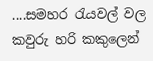....සමහර රැයවල් වල කවුරු හරි කකුලෙන්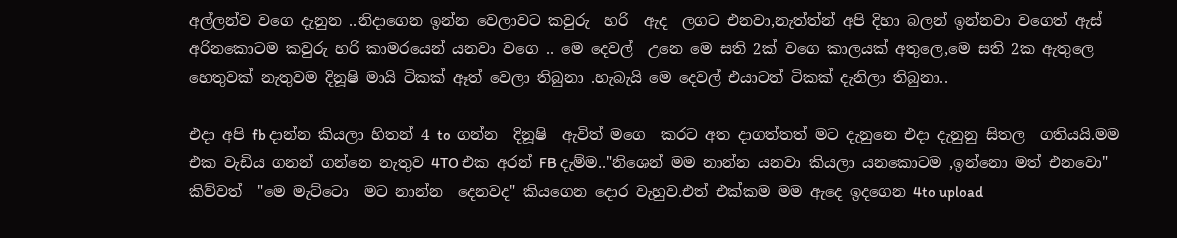අල්ලන්ව වගෙ දැනුන ..නිදාගෙන ඉන්න වෙලාවට කවුරු  හරි  ඇද  ලගට එනවා,නැත්ත්න් අපි දිහා බලන් ඉන්නවා වගෙත් ඇස් අරිනකොටම කවුරු හරි කාමරයෙන් යනවා වගෙ .. මෙ දෙවල්  උනෙ මෙ සති 2ක් වගෙ කාලයක් අතුලෙ,මෙ සති 2ක ඇතුලෙ හෙතුවක් නැතුවම දිනූෂි මායි ටිකක් ඈත් වෙලා තිබුනා .හැබැයි මෙ දෙවල් එයාටත් ටිකක් දැනිලා තිබුනා..

එදා අපි fb දාන්න කියලා හිතන් 4 to  ගන්න  දිනූෂි  ඇවිත් මගෙ  කරට අත දාගත්තත් මට දැනුනෙ එදා දැනුනු සිතල  ගතියයි.මම එක වැඩිය ගනන් ගන්නෙ නැතුව 4TO එක අරන් FB දැම්ම.."නිශෙන් මම නාන්න යනවා කියලා යනකොටම ,ඉන්නො මත් එනවො" කිව්වත්  "මෙ මැට්ටො  මට නාන්න  දෙනවද" කියගෙන දොර වැහුව.එත් එක්කම මම ඇදෙ ඉදගෙන 4to upload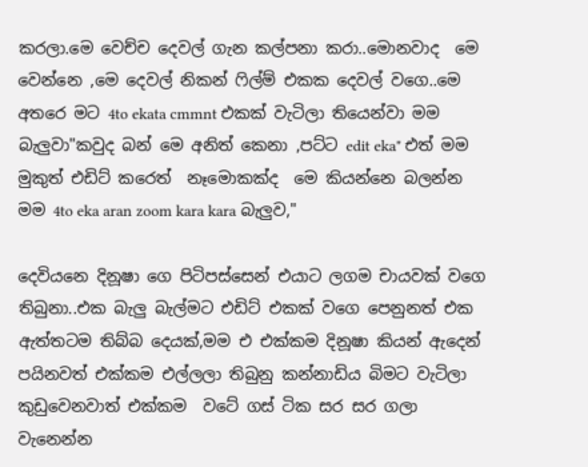කරලා.මෙ වෙච්ච දෙවල් ගැන කල්පනා කරා..මොනවාද  මෙ වෙන්නෙ ,මෙ දෙවල් නිකන් ෆිල්ම් එකක දෙවල් වගෙ..මෙ අතරෙ මට 4to ekata cmmnt එකක් වැටිලා තියෙන්වා මම බැලුවා"කවුද බන් මෙ අනිත් කෙනා ,පට්ට edit eka" එත් මම මුකුත් එඩිට් කරෙත්  නෑමොකක්ද  මෙ කියන්නෙ බලන්න මම 4to eka aran zoom kara kara බැලුව,"

දෙවියනෙ දිනූෂා ගෙ පිටිපස්සෙන් එයාට ලගම චායවක් වගෙ තිබුනා..එක බැලු බැල්මට එඩිට් එකක් වගෙ පෙනුනත් එක ඇත්තටම තිබ්බ දෙයක්,මම එ එක්කම දිනූෂා කියන් ඇදෙන් පයිනවත් එක්කම එල්ලලා තිබුනු කන්නාඩිය බිමට වැටිලා කුඩුවෙනවාත් එක්කම  වටේ ගස් ටික සර සර ගලා වැනෙන්න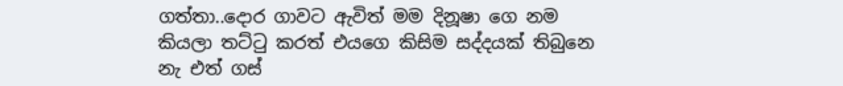ගත්තා..දොර ගාවට ඇවිත් මම දිනූෂා ගෙ නම කියලා තට්ටු කරත් එයගෙ කිසිම සද්දයක් තිබුනෙ නැ එත් ගස්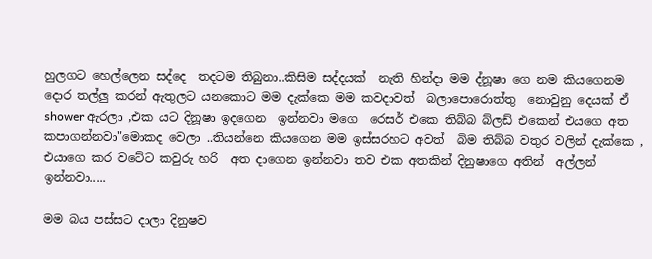හුලගට හෙල්ලෙන සද්දෙ  තදටම තිබුනා..කිසිම සද්දයක්  නැති හින්දා මම ද්නූෂා ගෙ නම කියගෙනම  දොර තල්ලු කරන් ඇතුලට යනකොට මම දැක්කෙ මම කවදාවත්  බලාපොරොත්තු  නොවුනු දෙයක් ඒ shower ඇරලා ,එක යට දිනූෂා ඉදගෙන  ඉන්නවා මගෙ  රෙසර් එකෙ තිබ්බ බ්ලඩ් එකෙන් එයගෙ අත කපාගන්නවා"මොකද වෙලා ..තියන්නෙ කියගෙන මම ඉස්සරහට අවත්  බිම තිබ්බ වතුර වලින් දැක්කෙ , එයාගෙ කර වටේට කවුරු හරි  අත දාගෙන ඉන්නවා තව එක අතකින් දිනුෂාගෙ අතින්  අල්ලන් ඉන්නවා.....

මම බය පස්සට දාලා දිනුෂව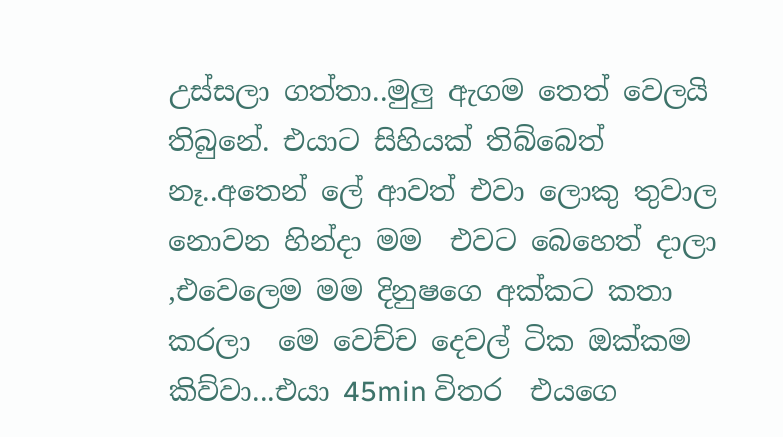උස්සලා ගත්තා..මුලු ඇගම තෙත් වෙලයි තිබුනේ. එයාට සිහියක් තිබ්බෙත් නෑ..අතෙන් ලේ ආවත් එවා ලොකු තුවාල නොවන හින්දා මම  එවට බෙහෙත් දාලා ,එවෙලෙම මම දිනුෂගෙ අක්කට කතා කරලා  මෙ වෙච්ච දෙවල් ටික ඔක්කම කිව්වා...එයා 45min විතර  එයගෙ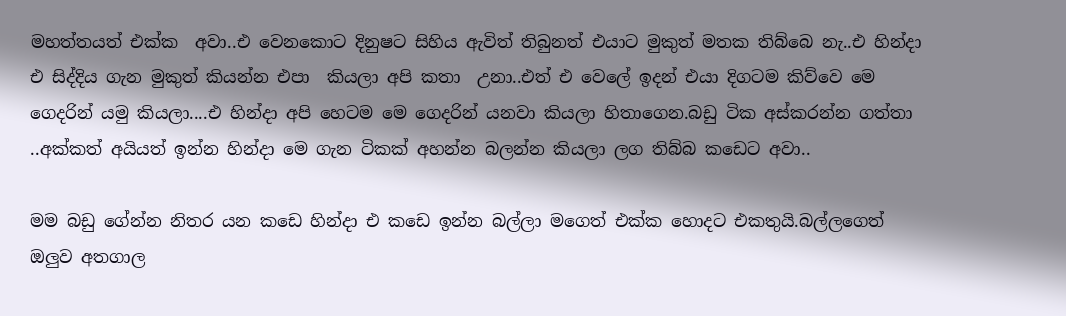මහත්තයත් එක්ක  අවා..එ වෙනකොට දිනුෂට සිහිය ඇවිත් තිබුනත් එයාට මුකුත් මතක තිබ්බෙ නැ..එ හින්දා එ සිද්දිය ගැන මුකුත් කියන්න එපා  කියලා අපි කතා  උනා..එත් එ වෙලේ ඉදන් එයා දිගටම කිව්වෙ මෙ ගෙදරින් යමු කියලා....එ හින්දා අපි හෙටම මෙ ගෙදරින් යනවා කියලා හිතාගෙන.බඩු ටික අස්කරන්න ගත්තා ..අක්කත් අයියත් ඉන්න හින්දා මෙ ගැන ටිකක් අහන්න බලන්න කියලා ලග තිබ්බ කඩෙට අවා..

මම බඩු ගේන්න නිතර යන කඩෙ හින්දා එ කඩෙ ඉන්න බල්ලා මගෙත් එක්ක හොදට එකතුයි.බල්ලගෙත් ඔලුව අතගාල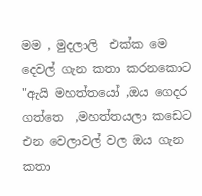මම , මුදලාලි  එක්ක මෙ දෙවල් ගැන කතා කරනකොට "ඇයි මහත්තයෝ ,ඔය ගෙදර ගත්තෙ  ,මහත්තයලා කඩෙට එන වෙලාවල් වල ඔය ගැන කතා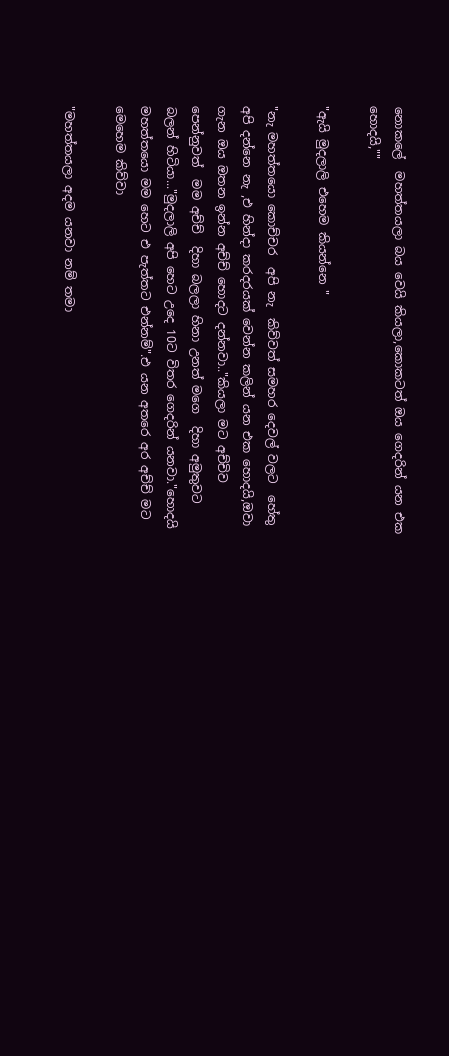නොකලේ  මහත්තයලා බය වෙයි කියලා,කොකටත් ඔය ගෙදරින් යන එක හොදයි,""

"ඇයි මුදලාලි එහෙම කියන්නෙ "

"නැ මහත්තයො කොච්චර  අපි නැ  කිව්වත් සමහර දෙවල් වලට  හේතු අපි දන්නෙ නැ ,එ හින්දා කරදරයක් වෙන්න කලින් යන එක හොදයි,ඔවා ගැන ඔය ඔතන ඉන්න අච්ච් හොදට දන්නවා.."කියලා මට අච්චිව පෙන්නුවත්  මම අච්ච්  දිහා බලලා හිනා උනත් මගෙ  දිහා අමුතුවට බලන් හිටියා..."මුදලාලි අපි හෙට උදෙ 10ට විතර ගෙදරින් යනවා."හොදයි මහත්තයො මම හෙට එ පැත්තට එන්නම්".එ යන අතරෙ අර අච්ච් මට මෙහෙම කිව්වා

"මහත්තයලා අදම යනවා නම් තමා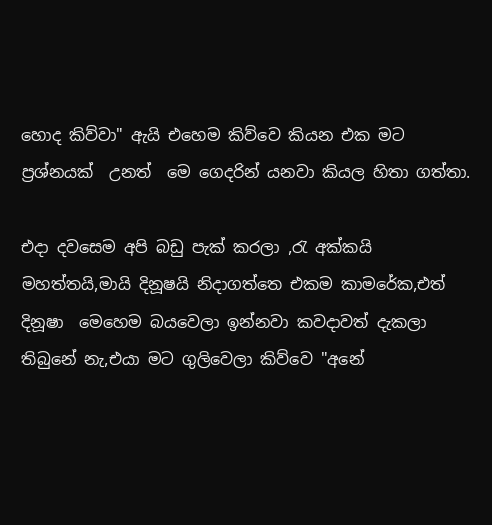හොද කිව්වා" ඇයි එහෙම කිව්වෙ කියන එක මට ප්‍රශ්නයක්  උනත්  මෙ ගෙදරින් යනවා කියල හිතා ගත්තා.

එදා දවසෙම අපි බඩු පැක් කරලා ,රැ අක්කයි මහත්තයි,මායි දිනූෂයි නිදාගත්තෙ එකම කාමරේක,එත් දිනූෂා  මෙහෙම බයවෙලා ඉන්නවා කවදාවත් දැකලා තිබුනේ නැ,එයා මට ගුලිවෙලා කිව්වෙ "අනේ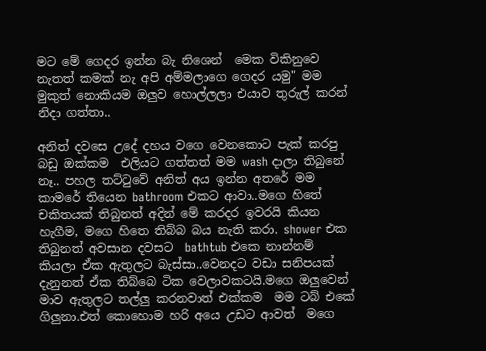මට මේ ගෙදර ඉන්න බැ නිශෙන්  මෙක විකිනුවෙ නැතත් කමක් නැ අපි අම්මලාගෙ ගෙදර යමු" මම මුකුත් නොකියම ඔලුව හොල්ලලා එයාව තුරුල් කරන්  නිදා ගත්තා..

අනිත් දවසෙ උදේ දහය වගෙ වෙනකොට පැක් කරපු  බඩු ඔක්කම  එලියට ගත්තත් මම wash දාලා තිබුනේ නෑ.. පහල තට්ටුවේ අනිත් අය ඉන්න අතරේ මම කාමරේ තියෙන bathroom එකට ආවා..මගෙ හිතේ  චකිතයක් තිබුනත් අදින් මේ කරදර ඉවරයි කියන හැගීම, මගෙ හිතෙ තිබ්බ බය නැති කරා. shower එක තිබුනත් අවසාන දවසට  bathtub එකෙ නාන්නම්  කියලා ඒක ඇතුලට බැස්සා..වෙනදට වඩා සනිපයක් දැනුනත් ඒක තිබ්බෙ ටික වෙලාවකටයි.මගෙ ඔලුවෙන් මාව ඇතුලට තල්ලු කරනවාත් එක්කම  මම ටබ් එකේ ගිලුනා.එත් කොහොම හරි අයෙ උඩට ආවත්  මගෙ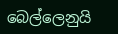බෙල්ලෙනුයි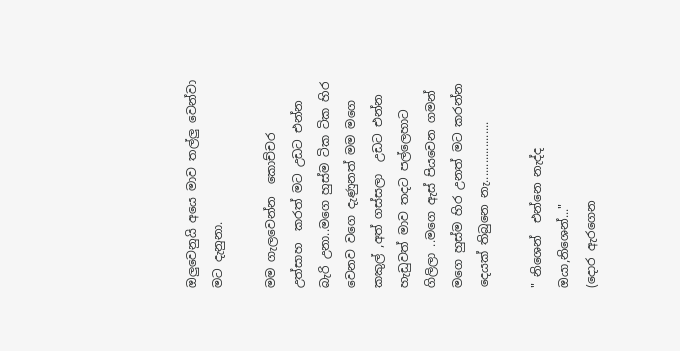ඔලුවෙනුයි අයෙ මාව තල්ලු වෙන්වා මට දැනුනා.

මම ගැලවෙන්න  කොච්චර  උත්සාහ  කරත් මට උඩට එන්න බැරි උනා..මගෙ හුස්ම ටික ටික හිර වෙනව වගෙ දැණුනත් මම මගෙ කකුල් ,අත් ගස්සලා  උඩට එන්න හැඩුවත් මාව තදට පල්ලෙහාට  ගිලිලා ..මගෙ ඇස් පියවෙන ගමන් මගෙ හුස්ම හිර උනත් මට කරන්න දෙයක් තිබුනෙ නැ...................

" නිශෙන්  එන්නෙ නැද්ද ඔයා,නිශෙන්..."
(දොර ඇරගෙන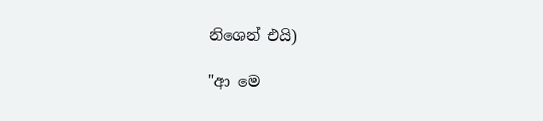නිශෙන් එයි)

"ආ මෙ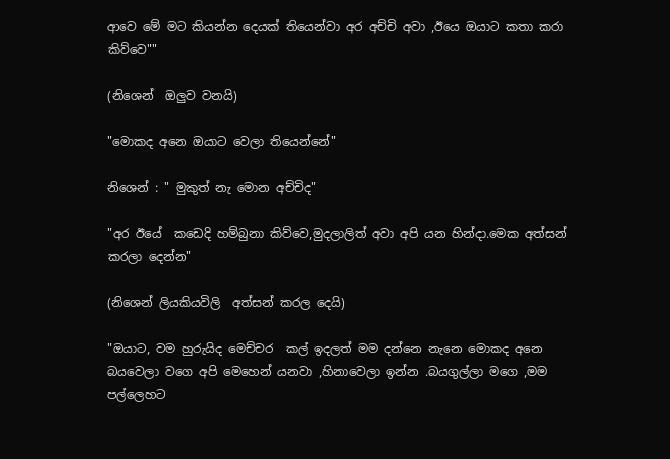ආවෙ මේ මට කියන්න දෙයක් තියෙන්වා අර අච්චි අවා ,ඊයෙ ඔයාට කතා කරා කිව්වෙ""

(නිශෙන්  ඔලුව වනයි)

"මොකද අනෙ ඔයාට වෙලා තියෙන්නේ"

නිශෙන් : " මුකුත් නැ මොන අච්චිද"

"අර ඊයේ  කඩෙදි හම්බුනා කිව්වෙ,මුදලාලිත් අවා අපි යන හින්දා.මෙක අත්සන්  කරලා දෙන්න"

(නිශෙන් ලියකියවිලි  අත්සන් කරල දෙයි)

"ඔයාට, වම හුරුයිද මෙච්චර  කල් ඉදලත් මම දන්නෙ නැනෙ මොකද අනෙ බයවෙලා වගෙ අපි මෙහෙන් යනවා ,හිනාවෙලා ඉන්න .බයගුල්ලා මගෙ ,මම පල්ලෙහට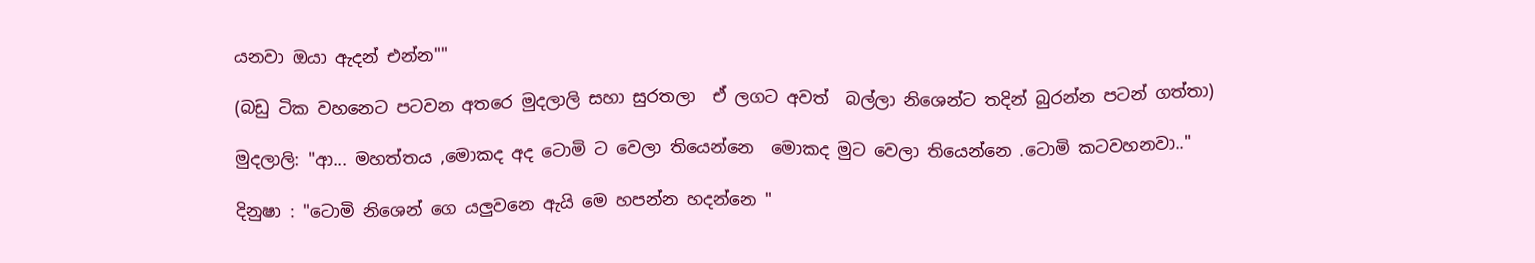යනවා ඔයා ඇදන් එන්න""

(බඩු ටික වහනෙට පටවන අතරෙ මුදලාලි සහා සුරතලා  ඒ ලගට අවත්  බල්ලා නිශෙන්ට තදින් බුරන්න පටන් ගත්තා)

මුදලාලි: "ආ... මහත්තය ,මොකද අද ටොමි ට වෙලා තියෙන්නෙ  මොකද මුට වෙලා තියෙන්නෙ .ටොමි කටවහනවා.."

දිනුෂා : "ටොමි නිශෙන් ගෙ යලුවනෙ ඇයි මෙ හපන්න හදන්නෙ "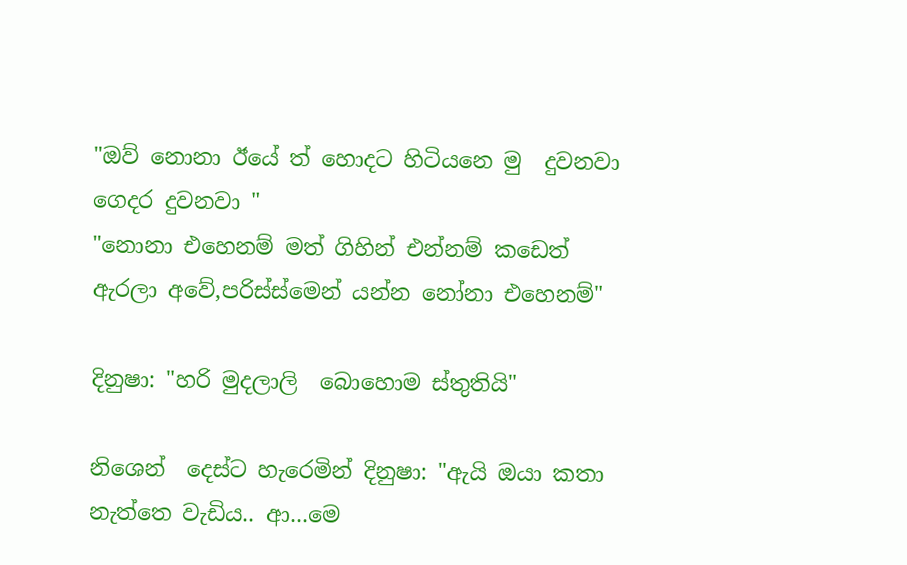"ඔව් නොනා ඊයේ ත් හොදට හිටියනෙ මු  දුවනවා ගෙදර දුවනවා "
"නොනා එහෙනම් මත් ගිහින් එන්නම් කඩෙත් ඇරලා අවේ,පරිස්ස්මෙන් යන්න නෝනා එහෙනම්"

දිනුෂා: "හරි මුදලාලි  බොහොම ස්තුතියි"

නිශෙන්  දෙස්ට හැරෙමින් දිනුෂා: "ඇයි ඔයා කතා නැත්තෙ වැඩිය.. ආ...මෙ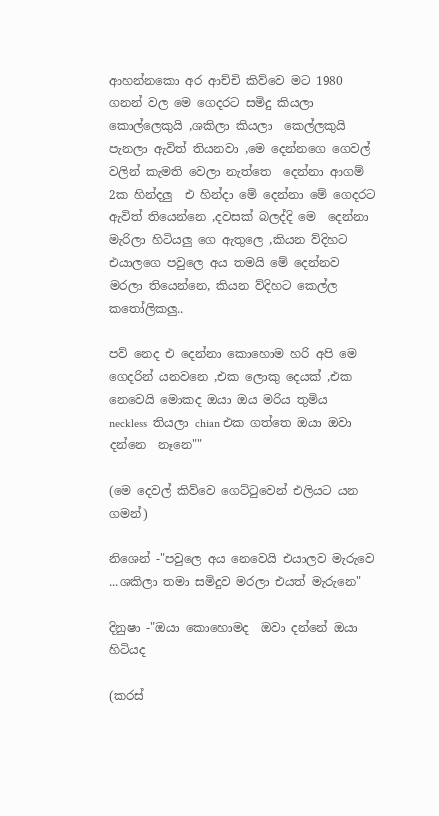ආහන්නකො අර ආච්චි කිව්වෙ මට 1980 ගනන් වල මෙ ගෙදරට සමිදු කියලා කොල්ලෙකුයි ,ශකිලා කියලා  කෙල්ලකුයි පැනලා ඇවිත් තියනවා ,මෙ දෙන්නගෙ ගෙවල් වලින් කැමති වෙලා නැත්තෙ  දෙන්නා ආගම්  2ක හින්දලු  එ හින්දා මේ දෙන්නා මේ ගෙදරට ඇවිත් තියෙන්නෙ ,දවසක් බලද්දි මෙ  දෙන්නා මැරිලා හිටියලු ගෙ ඇතුලෙ ,කියන ව්දිහට  එයාලගෙ පවුලෙ අය තමයි මේ දෙන්නව මරලා තියෙන්නෙ, කියන ව්දිහට කෙල්ල කතෝලිකලු..

පව් නෙද එ දෙන්නා කොහොම හරි අපි මෙ ගෙදරින් යනවනෙ ,එක ලොකු දෙයක් ,එක නෙවෙයි මොකද ඔයා ඔය මරිය තුමිය  neckless  තියලා chian එක ගත්තෙ ඔයා ඔවා දන්නෙ  නෑනෙ""

(මෙ දෙවල් කිව්වෙ ගෙට්ටුවෙන් එලියට යන ගමන්)

නිශෙන් -"පවුලෙ අය නෙවෙයි එයාලව මැරුවෙ ...ශකිලා තමා සමිදුව මරලා එයත් මැරුනෙ"

දිනුෂා -"ඔයා කොහොමද  ඔවා දන්නේ ඔයා හිටියද

(කරස්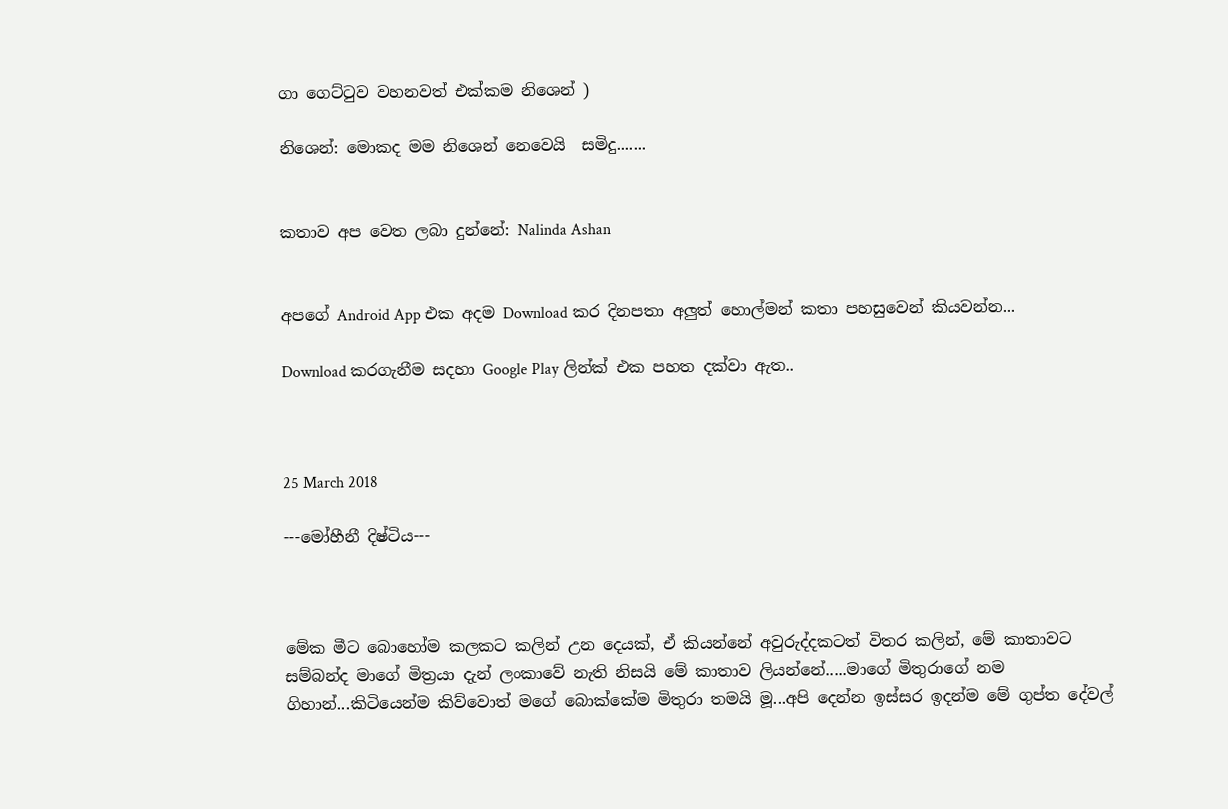ගා ගෙට්ටුව වහනවත් එක්කම නිශෙන් )

නිශෙන්: මොකද මම නිශෙන් නෙවෙයි  සමිදු.......


කතාව අප වෙත ලබා දුන්නේ: Nalinda Ashan


අපගේ Android App එක අදම Download කර දිනපතා අලුත් හොල්මන් කතා පහසුවෙන් කියවන්න...

Download කරගැනීම සදහා Google Play ලින්ක් එක පහත දක්වා ඇත..



25 March 2018

---මෝහීනී දිෂ්ටිය---



මේක මීට බොහෝම කලකට කලින් උන දෙයක්, ඒ කියන්නේ අවුරුද්දකටත් විතර කලින්, මේ කාතාවට සම්බන්ද මාගේ මිත්‍රයා දැන් ලංකාවේ නැති නිසයි මේ කාතාව ලියන්නේ.....මාගේ මිතුරාගේ නම ගිහාන්...කිටියෙන්ම කිව්වොත් මගේ බොක්කේම මිතුරා තමයි මූ...අපි දෙන්න ඉස්සර ඉදන්ම මේ ගුප්ත දේවල්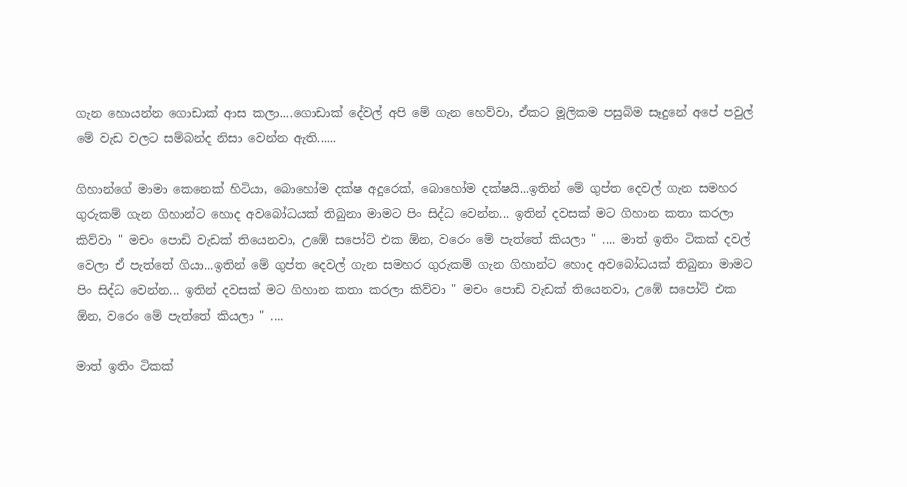ගැන හොයන්න ගොඩාක් ආස කලා....ගොඩාක් දේවල් අපි මේ ගැන හෙව්වා, ඒකට මූලිකම පසුබිම සෑදුනේ අපේ පවුල් මේ වැඩ වලට සම්බන්ද නිසා වෙන්න ඇති......

ගිහාන්ගේ මාමා කෙනෙක් හිටියා, බොහෝම දක්ෂ අදුරෙක්, බොහෝම දක්ෂයි...ඉතින් මේ ගුප්ත දෙවල් ගැන සමහර ගුරුකම් ගැන ගිහාන්ට හොද අවබෝධයක් තිබුනා මාමට පිං සිද්ධ වෙන්න... ඉතින් දවසක් මට ගිහාන කතා කරලා කිව්වා " මචං පොඩි වැඩක් තියෙනවා, උඹේ සපෝට් එක ඕන, වරෙං මේ පැත්තේ කියලා " .... මාත් ඉතිං ටිකක් දවල් වෙලා ඒ පැත්තේ ගියා...ඉතින් මේ ගුප්ත දෙවල් ගැන සමහර ගුරුකම් ගැන ගිහාන්ට හොද අවබෝධයක් තිබුනා මාමට පිං සිද්ධ වෙන්න... ඉතින් දවසක් මට ගිහාන කතා කරලා කිව්වා " මචං පොඩි වැඩක් තියෙනවා, උඹේ සපෝට් එක ඕන, වරෙං මේ පැත්තේ කියලා " ....

මාත් ඉතිං ටිකක්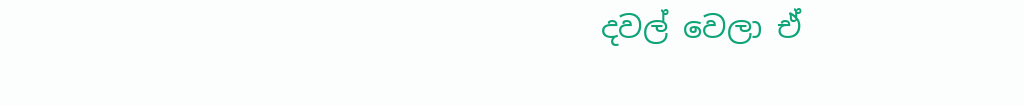දවල් වෙලා ඒ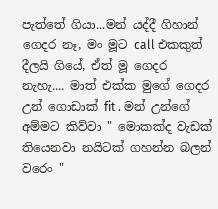පැත්තේ ගියා...මන් යද්දී ගිහාන් ගෙදර නෑ, මං මූට call එකකුත් දීලයි ගියේ, ඒත් මූ ගෙදර නැහැ.... මාත් එක්ක මුගේ ගෙදර උන් ගොඩාක් fit . මන් උන්ගේ අම්මට කිව්වා " මොකක්ද වැඩක් තියෙනවා නයිටක් ගහන්න බලන් වරෙං "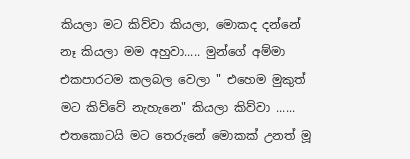කියලා මට කිව්වා කියලා, මොකද දන්නේ නෑ කියලා මම අහුවා..... මුන්ගේ අම්මා එකපාරටම කලබල වෙලා " එහෙම මුකුත් මට කිව්වේ නැහැනෙ" කියලා කිව්වා ...... එතකොටයි මට තෙරුනේ මොකක් උනත් මූ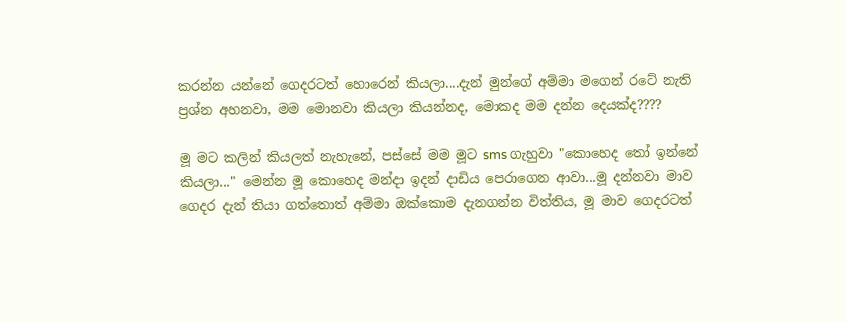කරන්න යන්නේ ගෙදරටත් හොරෙන් කියලා....දැන් මුන්ගේ අම්මා මගෙන් රටේ නැති ප්‍රශ්න අහනවා, මම මොනවා කියලා කියන්නද, මොකද මම දන්න දෙයක්ද????

මූ මට කලින් කියලත් නැහැනේ, පස්සේ මම මූට sms ගැහුවා "කොහෙද තෝ ඉන්නේ කියලා..." මෙන්න මූ කොහෙද මන්දා ඉදන් දාඩිය පෙරාගෙන ආවා...මූ දන්නවා මාව ගෙදර දැන් තියා ගත්තොත් අම්මා ඔක්කොම දැනගන්න විත්තිය, මූ මාව ගෙදරටත්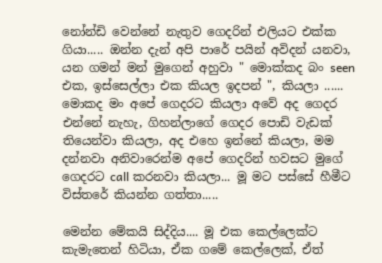නෝන්ඩි වෙන්නේ නැතුව ගෙදරින් එලියට එක්ක ගියා..... ඔන්න දැන් අපි පාරේ පයින් අවිදන් යනවා, යන ගමන් මන් මුගෙන් අහුවා " මොක්කද බං seen එක, ඉස්සෙල්ලා එක කියල ඉදපන් ", කියලා ...... මොකද මං අපේ ගෙදරට කියලා අවේ අද ගෙදර එන්නේ නැහැ, ගිහන්ලාගේ ගෙදර පොඩි වැඩක් තියෙන්වා කියලා, අද එහෙ ඉන්නේ කියලා, මම දන්නවා අනිවාරෙන්ම අපේ ගෙදරින් හවසට මුගේ ගෙදරට call කරනවා කියලා... මූ මට පස්සේ හීමීට විස්තරේ කියන්න ගත්තා.....

මෙන්න මේකයි සිද්දිය.... මූ එක කෙල්ලෙක්ට කැමැතෙන් හිටියා, ඒක ගමේ කෙල්ලෙක්, ඒත්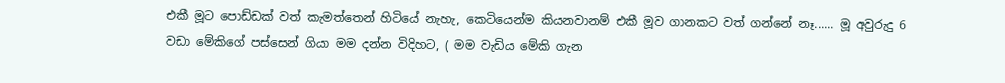එකී මූට පොඩ්ඩක් වත් කැමත්තෙන් හිටියේ නැහැ, කෙටියෙන්ම කියනවානම් එකී මූව ගානකට වත් ගන්නේ නෑ...... මූ අවුරුදු 6 වඩා මේකිගේ පස්සෙන් ගියා මම දන්න විදිහට, ( මම වැඩිය මේකි ගැන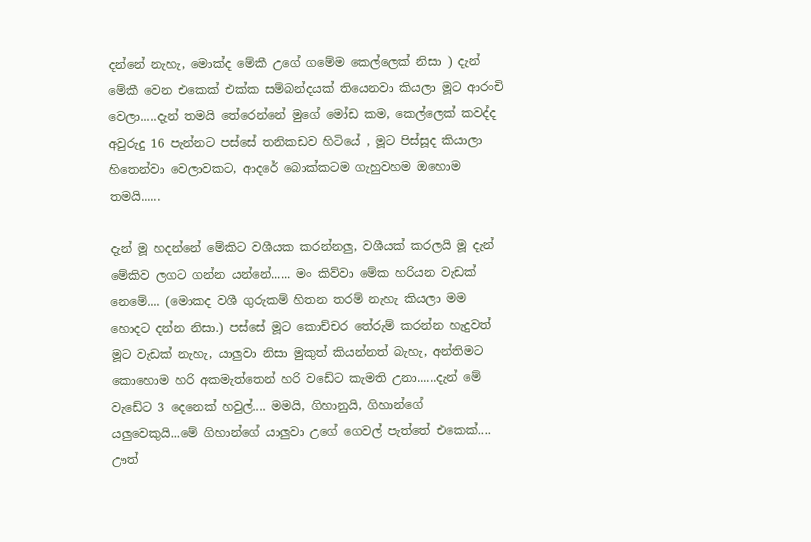දන්නේ නැහැ, මොක්ද මේකී උගේ ගමේම කෙල්ලෙක් නිසා ) දැන් මේකී වෙන එකෙක් එක්ක සම්බන්දයක් තියෙනවා කියලා මූට ආරංචි වෙලා.....දැන් තමයි තේරෙන්නේ මුගේ මෝඩ කම, කෙල්ලෙක් කවද්ද අවුරුදු 16 පැන්නට පස්සේ තනිකඩව හිටියේ , මූට පිස්සූද කියාලා හිතෙන්වා වෙලාවකට, ආදරේ බොක්කටම ගැහුවහම ඔහොම තමයි......

දැන් මූ හදන්නේ මේකිට වශීයක කරන්නලු, වශීයක් කරලයි මූ දැන් මේකිව ලගට ගන්න යන්නේ...... මං කිව්වා මේක හරියන වැඩක් නෙමේ.... (මොකද වශී ගුරුකම් හිතන තරම් නැහැ කියලා මම හොදට දන්න නිසා.) පස්සේ මූට කොච්චර තේරුම් කරන්න හැදුවත් මූට වැඩක් නැහැ, යාලුවා නිසා මුකුත් කියන්නත් බැහැ, අන්තිමට කොහොම හරි අකමැත්තෙන් හරි වඩේට කැමති උනා......දැන් මේ වැඩේට 3 දෙනෙක් හවුල්.... මමයි, ගිහානුයි, ගිහාන්ගේ යලුවෙකුයි...මේ ගිහාන්ගේ යාලුවා උගේ ගෙවල් පැත්තේ එකෙක්.... ඌත්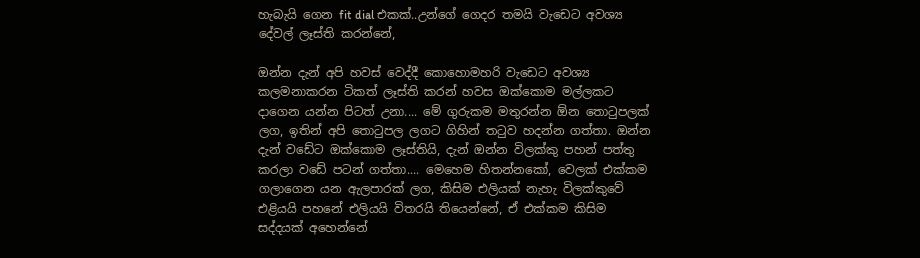හැබැයි ගෙන fit dial එකක්..උන්ගේ ගෙදර තමයි වැඩෙට අවශ්‍ය දේවල් ලෑස්ති කරන්නේ,

ඔන්න දැන් අපි හවස් වෙද්දී කොහොමහරි වැඩෙට අවශ්‍ය කලමනාකරන ටිකත් ලෑස්ති කරන් හවස ඔක්කොම මල්ලකට දාගෙන යන්න පිටත් උනා.... මේ ගුරුකම මතුරන්න ඕන තොටුපලක් ලග, ඉතින් අපි තොටුපල ලගට ගිහින් තටුව හදන්න ගත්තා. ඔන්න දැන් වඩේට ඔක්කොම ලෑස්තියි, දැන් ඔන්න විලක්කු පහන් පත්තු කරලා වඩේ පටන් ගත්තා.... මෙහෙම හිතන්නකෝ, වෙලක් එක්කම ගලාගෙන යන ඇලපාරක් ලග, කිසිම එලියක් නැහැ විලක්කුවේ එළියයි පහනේ එලියයි විතරයි තියෙන්නේ, ඒ එක්කම කිසිම සද්දයක් අහෙන්නේ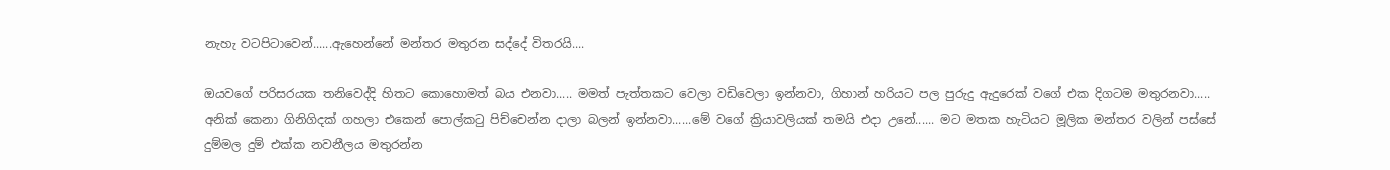නැහැ වටපිටාවෙන්......ඇහෙන්නේ මන්තර මතුරන සද්දේ විතරයි....

ඔයවගේ පරිසරයක තනිවෙද්දි හිතට කොහොමත් බය එනවා..... මමත් පැත්තකට වෙලා වඩිවෙලා ඉන්නවා, ගිහාන් හරියට පල පුරුදු ඇදුරෙක් වගේ එක දිගටම මතුරනවා..... අනික් කෙනා ගිනිගිදක් ගහලා එකෙන් පොල්කටු පිච්චෙන්න දාලා බලන් ඉන්නවා......මේ වගේ ක්‍රියාවලියක් තමයි එදා උනේ...... මට මතක හැටියට මූලික මන්තර වලින් පස්සේ දුම්මල දුම් එක්ක නවනීලය මතුරන්න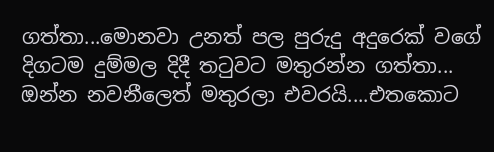ගත්තා...මොනවා උනත් පල පුරුදු අදුරෙක් වගේ දිගටම දුම්මල දිදී තටුවට මතුරන්න ගත්තා... ඔන්න නවනීලෙත් මතුරලා එවරයි....එතකොට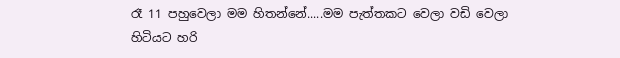රෑ 11 පහුවෙලා මම හිතන්නේ.....මම පැත්තකට වෙලා වඩි වෙලා හිටියට හරි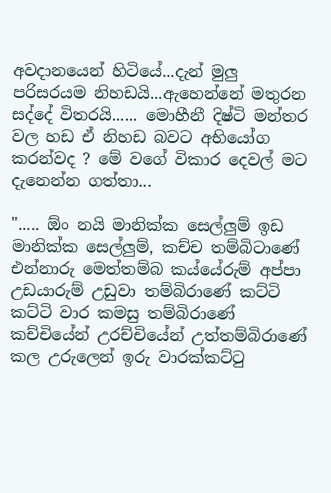අවදානයෙන් හිටියේ...දැන් මුලු පරිසරයම නිහඩයි...ඇහෙන්නේ මතුරන සද්දේ විතරයි...... මොහීනී දිෂ්ටි මන්තර වල හඩ ඒ නිහඩ බවට අභියෝග කරන්වද ? මේ වගේ විකාර දෙවල් මට දැනෙන්න ගත්තා...

"..... ඕං නයි මානික්ක සෙල්ලුම් ඉඩ මානික්ක සෙල්ලුම්, කච්ච තම්බිටාණේ එන්නාරු මෙත්තම්බ කය්යේරුම් අප්පා උඩයාරුම් උඩුවා තම්බිරාණේ කට්ටි කට්ටි වාර කමසු තම්බිරාණේ කච්චියේන් උරච්චියේන් උත්තම්බිරාණේ කල උරුලෙන් ඉරු වාරක්කට්ටු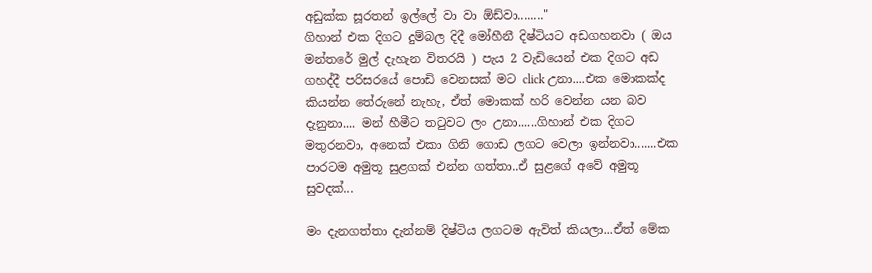අඩුක්ක සූරතන් ඉල්ලේ වා වා ඕඩ්වා........"
ගිහාන් එක දිගට දුම්බල දිදී මෝහීනී දිෂ්ටියට අඩගහනවා ( ඔය මන්තරේ මුල් දැහැන විතරයි ) පැය 2 වැඩියෙන් එක දිගට අඩ ගහද්දී පරිසරයේ පොඩි වෙනසක් මට click උනා....එක මොකක්ද කියන්න තේරුනේ නැහැ, ඒත් මොකක් හරි වෙන්න යන බව දැනුනා.... මන් හීමීට තටුවට ලං උනා......ගිහාන් එක දිගට මතුරනවා, අනෙක් එකා ගිනි ගොඩ ලගට වෙලා ඉන්නවා.......එක පාරටම අමුතූ සුළගක් එන්න ගත්තා..ඒ සුළගේ අවේ අමුතූ සුවදක්...

මං දැනගත්තා දැන්නම් දිෂ්ටිය ලගටම ඇවිත් කියලා...ඒත් මේක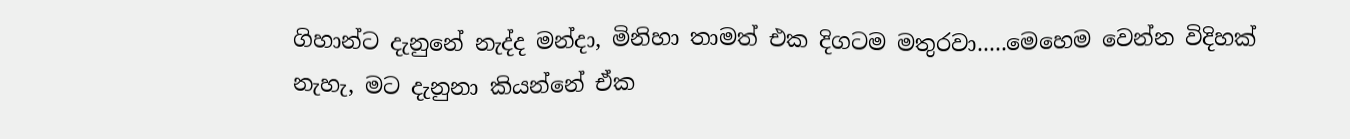ගිහාන්ට දැනුනේ නැද්ද මන්දා, මිනිහා තාමත් එක දිගටම මතුරවා.....මෙහෙම වෙන්න විදිහක් නැහැ, මට දැනුනා කියන්නේ ඒක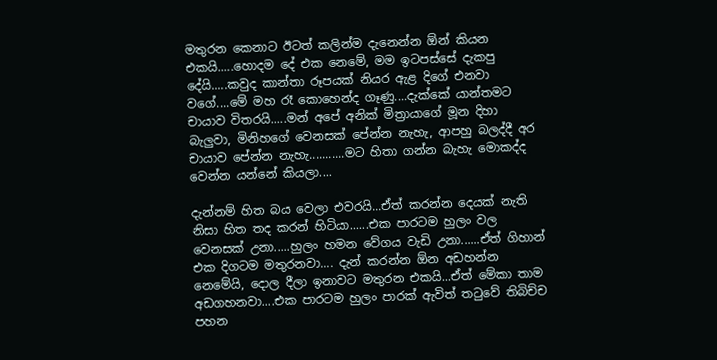මතුරන කෙනාට ඊටත් කලින්ම දැනෙන්න ඕන් කියන එකයි.....හොදම දේ එක නෙමේ, මම ඉටපස්සේ දැකපු දේයි.....කවුද කාන්තා රූපයක් නියර ඇළ දිගේ එනවා වගේ....මේ මහ රෑ කොහෙන්ද ගෑණු....දැක්කේ යාන්තමට චායාව විතරයි.....මන් අපේ අනික් මිත්‍රායාගේ මූන දිහා බැලුවා, මිනිහගේ වෙනසක් පේන්න නැහැ, ආපහු බලද්දී අර චායාව පේන්න නැහැ...........මට හිතා ගන්න බැහැ මොකද්ද වෙන්න යන්නේ කියලා....

දැන්නම් හිත බය වෙලා එවරයි...ඒත් කරන්න දෙයක් නැති නිසා හිත තද කරන් හිටියා......එක පාරටම හුලං වල වෙනසක් උනා.....හුලං හමන වේගය වැඩි උනා......ඒත් ගිහාන් එක දිගටම මතුරනවා.... දැන් කරන්න ඕන අඩහන්න නෙමේයි, දොල දීලා ඉනාවට මතුරන එකයි...ඒත් මේකා තාම අඩගහනවා....එක පාරටම හුලං පාරක් ඇවිත් තටුවේ තිබිච්ච පහන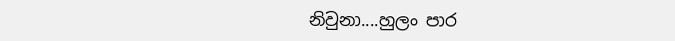නිවුනා....හුලං පාර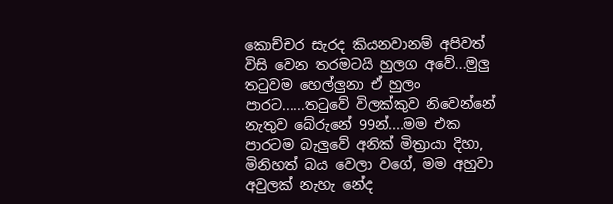කොච්චර සැරද කියනවානම් අපිවත් විසි වෙන තරමටයි හුලග අවේ...මුලු තටුවම හෙල්ලුනා ඒ හුලං පාරට......තටුවේ විලක්කුව නිවෙන්නේ නැතුව බේරුනේ 99න්....මම එක පාරටම බැලුවේ අනික් මිත්‍රායා දිහා, මිනිහත් බය වෙලා වගේ, මම අහුවා අවුලක් නැහැ නේද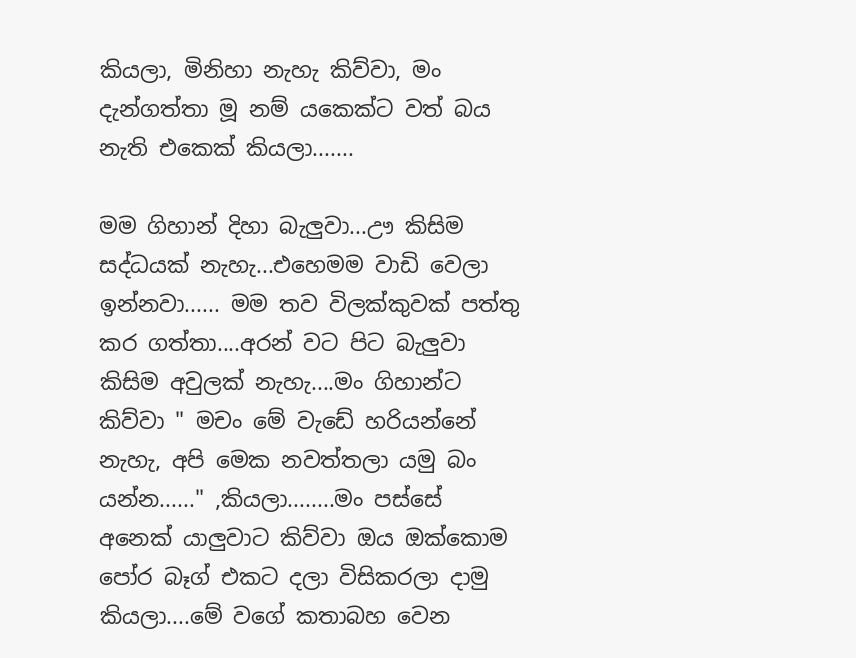කියලා, මිනිහා නැහැ කිව්වා, මං දැන්ගත්තා මූ නම් යකෙක්ට වත් බය නැති එකෙක් කියලා.......

මම ගිහාන් දිහා බැලුවා...ඌ කිසිම සද්ධයක් නැහැ...එහෙමම වාඩි වෙලා ඉන්නවා...... මම තව විලක්කුවක් පත්තු කර ගත්තා....අරන් වට පිට බැලුවා කිසිම අවුලක් නැහැ....මං ගිහාන්ට කිව්වා " මචං මේ වැඩේ හරියන්නේ නැහැ, අපි මෙක නවත්තලා යමු බං යන්න......" ,කියලා........මං පස්සේ අනෙක් යාලුවාට කිව්වා ඔය ඔක්කොම පෝර බෑග් එකට දලා විසිකරලා දාමු කියලා....මේ වගේ කතාබහ වෙන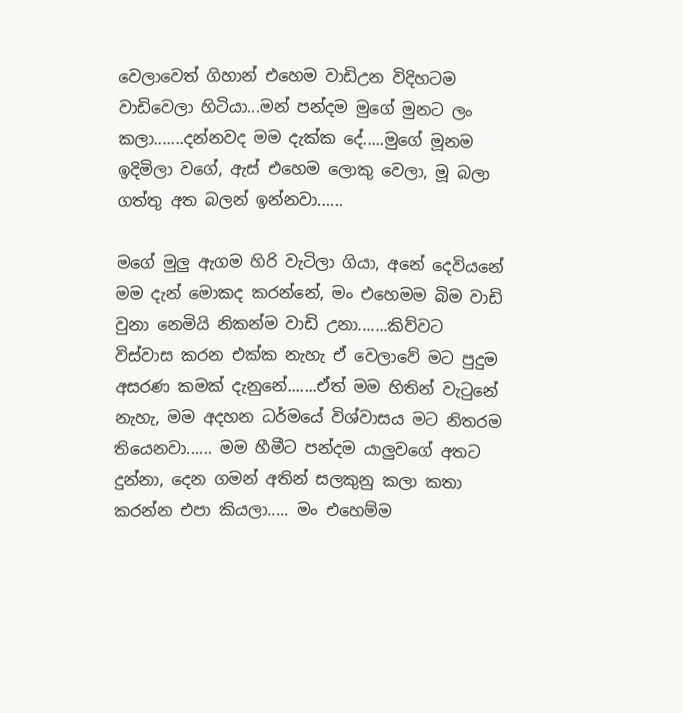වෙලාවෙත් ගිහාන් එහෙම වාඩිඋන විදිහටම වාඩිවෙලා හිටියා...මන් පන්දම මුගේ මුනට ලං කලා.......දන්නවද මම දැක්ක දේ.....මුගේ මූනම ඉදිමිලා වගේ, ඇස් එහෙම ලොකු වෙලා, මූ බලා ගත්තු අත බලන් ඉන්නවා......

මගේ මුලු ඇගම හිරි වැටිලා ගියා, අනේ දෙවියනේ මම දැන් මොකද කරන්නේ, මං එහෙමම බිම වාඩි වුනා නෙමියි නිකන්ම වාඩි උනා.......කිව්වට විස්වාස කරන එක්ක නැහැ ඒ වෙලාවේ මට පුදුම අසරණ කමක් දැනුනේ.......ඒත් මම හිතින් වැටුනේ නැහැ, මම අදහන ධර්මයේ විශ්වාසය මට නිතරම තියෙනවා...... මම හීමීට පන්දම යාලුවගේ අතට දුන්නා, දෙන ගමන් අතින් සලකුනු කලා කතා කරන්න එපා කියලා..... මං එහෙම්ම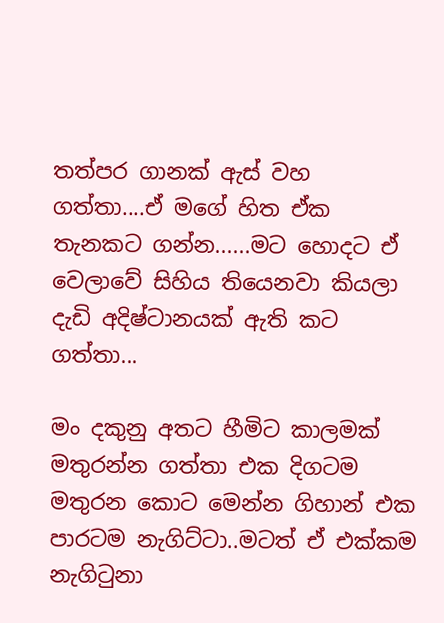තත්පර ගානක් ඇස් වහ ගත්තා....ඒ මගේ හිත ඒක තැනකට ගන්න......මට හොදට ඒ වෙලාවේ සිහිය තියෙනවා කියලා දැඩි අදිෂ්ටානයක් ඇති කට ගත්තා...

මං දකුනු අතට හීමිට කාලමක් මතුරන්න ගත්තා එක දිගටම මතුරන කොට මෙන්න ගිහාන් එක පාරටම නැගිට්ටා..මටත් ඒ එක්කම නැගිටුනා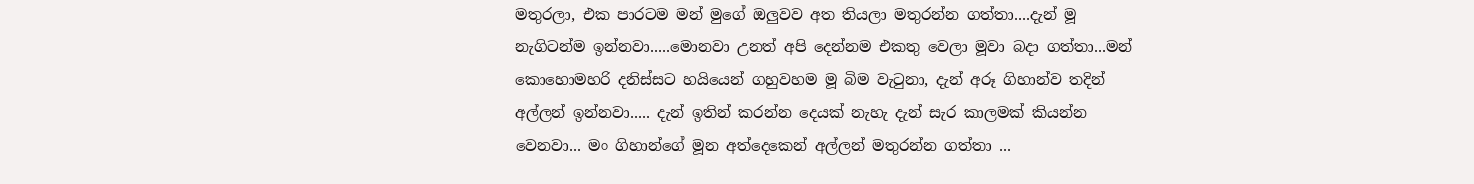මතුරලා, එක පාරටම මන් මුගේ ඔලුවව අත තියලා මතුරන්න ගත්තා....දැන් මූ නැගිටන්ම ඉන්නවා.....මොනවා උනත් අපි දෙන්නම එකතු වෙලා මූවා බදා ගත්තා...මන් කොහොමහරි දනිස්සට හයියෙන් ගහුවහම මූ බිම වැටුනා, දැන් අරූ ගිහාන්ව තදින් අල්ලන් ඉන්නවා..... දැන් ඉතින් කරන්න දෙයක් නැහැ දැන් සැර කාලමක් කියන්න වෙනවා... මං ගිහාන්ගේ මූන අත්දෙකෙන් අල්ලන් මතුරන්න ගත්තා ...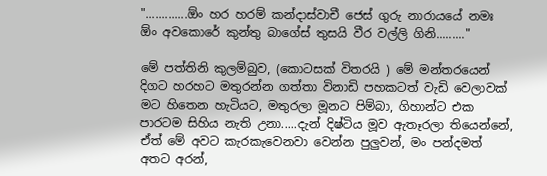".............ඕං හර හරම් කන්දාස්වාචී ජෙස් ගුරු නාරායයේ නමඃ ඕං අවකොරේ කුන්තු බාගේස් තුසයි වීර වල්ලි ගිනි........."

මේ පත්තිනි කුලම්බුව, (කොටසක් විතරයි ) මේ මන්තරයෙන් දිගට හරහට මතුරන්න ගත්තා විනාඩි පහකටත් වැඩි වෙලාවක් මට හිතෙන හැටියට, මතුරලා මූනට පිම්බා, ගිහාන්ට එක පාරටම සිහිය නැති උනා.....දැන් දිෂ්ටිය මූව ඇතෑරලා තියෙන්නේ, ඒත් මේ අවට කැරකැවෙනවා වෙන්න පුලුවන්, මං පන්දමත් අතට අරන්,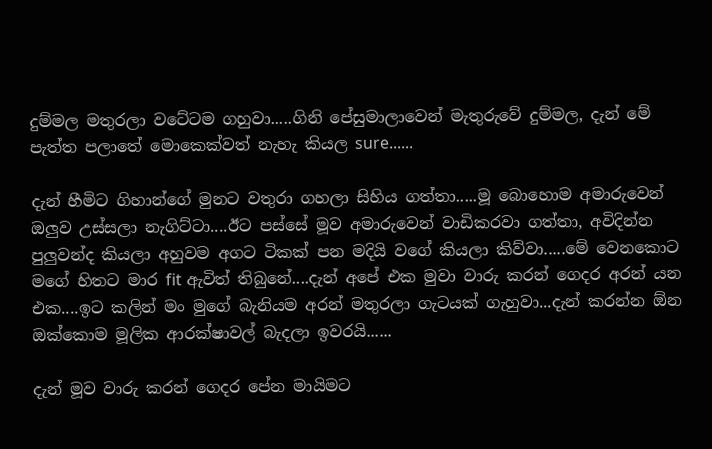දුම්මල මතුරලා වටේටම ගහුවා.....ගිනි පේසුමාලාවෙන් මැතුරුවේ දුම්මල, දැන් මේ පැත්ත පලාතේ මොකෙක්වත් නැහැ කියල sure......

දැන් හීමිට ගිහාන්ගේ මුනට වතුරා ගහලා සිහිය ගත්තා.....මූ බොහොම අමාරුවෙන් ඔලුව උස්සලා නැගිට්ටා....ඊට පස්සේ මූව අමාරුවෙන් වාඩිකරවා ගත්තා, අවිදින්න පුලුවන්ද කියලා අහුවම අගට ටිකක් පන මදියි වගේ කියලා කිව්වා.....මේ වෙනකොට මගේ හිතට මාර fit ඇවිත් තිබුනේ....දැන් අපේ එක මුවා වාරු කරන් ගෙදර අරන් යන එක....ඉට කලින් මං මුගේ බැනියම අරන් මතුරලා ගැටයක් ගැහුවා...දැන් කරන්න ඕන ඔක්කොම මූලික ආරක්ෂාවල් බැදලා ඉවරයි......

දැන් මූව වාරු කරන් ගෙදර පේන මායිමට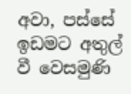අවා, පස්සේ ඉඩමට අතුල් වී වෙසමුණි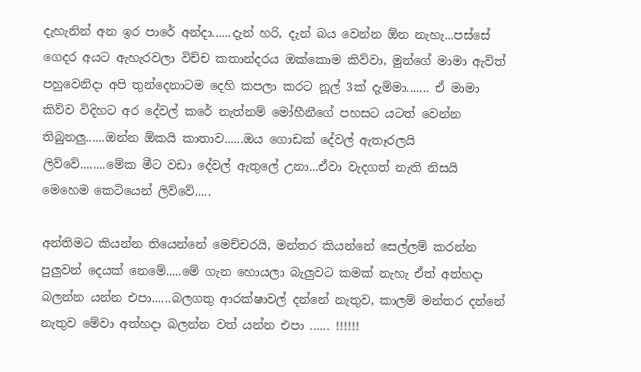දැහැනින් අන ඉර පාරේ අන්දා......දැන් හරි, දැන් බය වෙන්න ඕන නැහැ...පස්සේ ගෙදර අයට ඇහැරවලා විච්ච කතාන්දරය ඔක්කොම කිව්වා, මුන්ගේ මාමා ඇවිත් පහුවෙනිදා අපි තුන්දෙනාටම දෙහි කපලා කරට නූල් 3ක් දැම්මා....... ඒ මාමා කිව්ව විදිහට අර දේවල් කරේ නැත්නම් මෝහීනීගේ පහසට යටත් වෙන්න තිබුනලු......ඔන්න ඕකයි කාතාව......ඔය ගොඩක් දේවල් ඇතෑරලයි ලිව්වේ........මේක මීට වඩා දේවල් ඇතුලේ උනා...ඒවා වැදගත් නැති නිසයි මෙහෙම කෙටියෙන් ලිව්වේ.....

අන්තිමට කියන්න තියෙන්නේ මෙච්චරයි, මන්තර කියන්නේ සෙල්ලම් කරන්න පුලුවන් දෙයක් නෙමේ.....මේ ගැන හොයලා බැලුවට කමක් නැහැ ඒත් අත්හදා බලන්න යන්න එපා......බලගතු ආරක්ෂාවල් දන්නේ නැතුව, කාලම් මන්තර දන්නේ නැතුව මේවා අත්හදා බලන්න වත් යන්න එපා ...... !!!!!!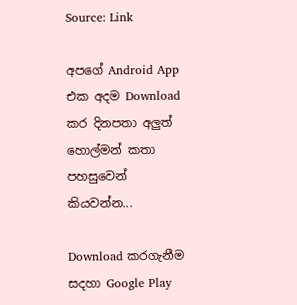Source: Link

අපගේ Android App එක අදම Download කර දිනපතා අලුත් හොල්මන් කතා පහසුවෙන් කියවන්න...

Download කරගැනීම සදහා Google Play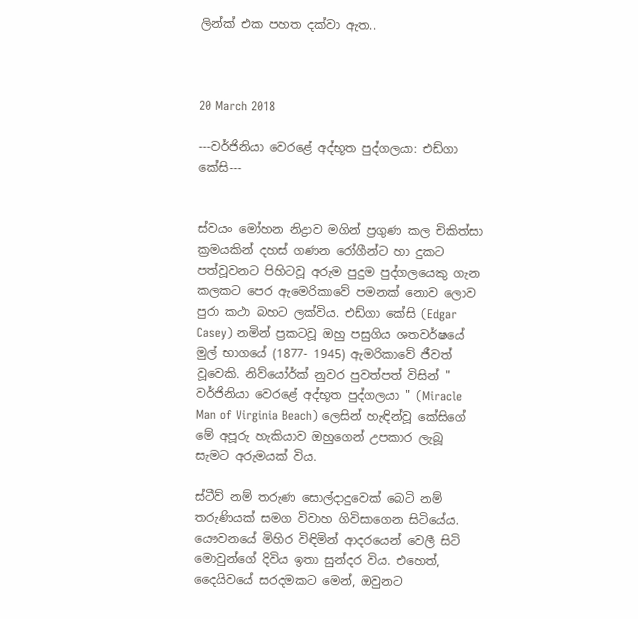ලින්ක් එක පහත දක්වා ඇත..



20 March 2018

---වර්ජිනියා වෙරළේ අද්භූත පුද්ගලයා: එඩ්ගා කේසි---


ස්වයං මෝහන නිද්‍රාව මගින් ප්‍රගුණ කල චිකිත්සා ක්‍රමයකින් දහස් ගණන රෝගීන්ට හා දුකට පත්වූවනට පිහිටවූ අරුම පුදුම පුද්ගලයෙකු ගැන කලකට පෙර ඇමෙරිකාවේ පමනක් නොව ලොව පුරා කථා බහට ලක්විය. එඩ්ගා කේසි (Edgar Casey) නමින් ප්‍රකටවූ ඔහු පසුගිය ශතවර්ෂයේ මුල් භාගයේ (1877- 1945) ඇමරිකාවේ ජීවත් වූවෙකි. නිව්යෝර්ක් නුවර පුවත්පත් විසින් " වර්ජිනියා වෙරළේ අද්භූත පුද්ගලයා " (Miracle Man of Virginia Beach) ලෙසින් හැඳින්වූ කේසිගේ මේ අපූරු හැකියාව ඔහුගෙන් උපකාර ලැබූ සැමට අරුමයක් විය.

ස්ටීව් නම් තරුණ සොල්දාදුවෙක් බෙටි නම් තරුණියක් සමග විවාහ ගිවිසාගෙන සිටියේය. යෞවනයේ මිහිර විඳිමින් ආදරයෙන් වෙලී සිටි මොවුන්ගේ දිවිය ඉතා සුන්දර විය. එහෙත්, දෛයිවයේ සරදමකට මෙන්, ඔවුනට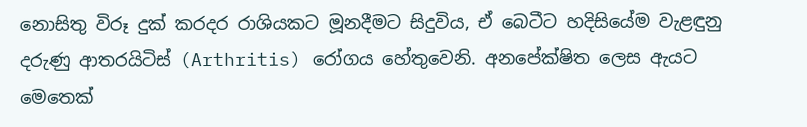නොසිතු විරූ දුක් කරදර රාශියකට මූනදීමට සිදුවිය, ඒ බෙටීට හදිසියේම වැළඳුනු දරුණු ආතරයිටිස් (Arthritis) රෝගය හේතුවෙනි. අනපේක්ෂිත ලෙස ඇයට මෙතෙක්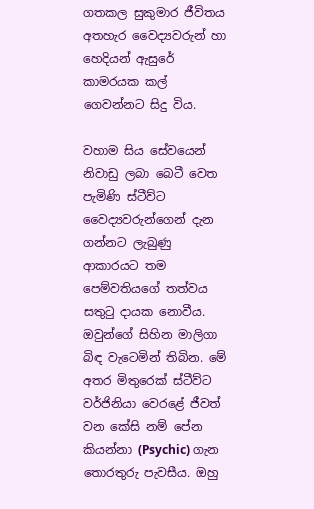ගතකල සුකුමාර ජීවිතය අතහැර වෛද්‍යවරුන් හා හෙදියන් ඇසුරේ කාමරයක කල් ගෙවන්නට සිදු විය.

වහාම සිය සේවයෙන් නිවාඩු ලබා බෙටී වෙත පැමිණි ස්ටීව්ට වෛද්‍යවරුන්ගෙන් දැන ගන්නට ලැබුණු ආකාරයට තම පෙම්වතියගේ තත්වය සතුටු දායක නොවීය. ඔවුන්ගේ සිහින මාලිගා බිඳ වැටෙමින් තිබින. මේ අතර මිතුරෙක් ස්ටීව්ට වර්ජිනියා වෙරළේ ජීවත් වන කේසි නම් පේන කියන්නා (Psychic) ගැන තොරතුරු පැවසීය. ඔහු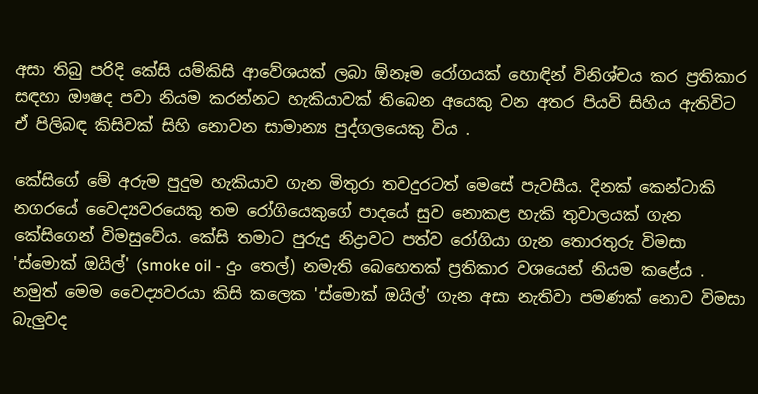අසා තිබු පරිදි කේසි යම්කිසි ආවේශයක් ලබා ඕනෑම රෝගයක් හොඳින් විනිශ්චය කර ප්‍රතිකාර සඳහා ඖෂද පවා නියම කරන්නට හැකියාවක් තිබෙන අයෙකු වන අතර පියවි සිහිය ඇතිවිට ඒ පිලිබඳ කිසිවක් සිහි නොවන සාමාන්‍ය පුද්ගලයෙකු විය .

කේසිගේ මේ අරුම පුදුම හැකියාව ගැන මිතුරා තවදුරටත් මෙසේ පැවසීය. දිනක් කෙන්ටාකි නගරයේ වෛද්‍යවරයෙකු තම රෝගියෙකුගේ පාදයේ සුව නොකළ හැකි තුවාලයක් ගැන කේසිගෙන් විමසුවේය. කේසි තමාට පුරුදු නිද්‍රාවට පත්ව රෝගියා ගැන තොරතුරු විමසා 'ස්මොක් ඔයිල්' (smoke oil - දුං තෙල්) නමැති බෙහෙතක් ප්‍රතිකාර වශයෙන් නියම කළේය . නමුත් මෙම වෛද්‍යවරයා කිසි කලෙක 'ස්මොක් ඔයිල්' ගැන අසා නැතිවා පමණක් නොව විමසා බැලුවද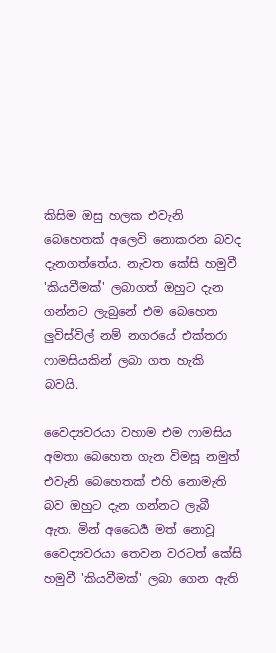කිසිම ඔසු හලක එවැනි බෙහෙතක් අලෙවි නොකරන බවද දැනගත්තේය. නැවත කේසි හමුවී 'කියවීමක්' ලබාගත් ඔහුට දැන ගන්නට ලැබුනේ එම බෙහෙත ලුවිස්විල් නම් නගරයේ එක්තරා ෆාමසියකින් ලබා ගත හැකි බවයි.

වෛද්‍යවරයා වහාම එම ෆාමසිය අමතා බෙහෙත ගැන විමසූ නමුත් එවැනි බෙහෙතක් එහි නොමැති බව ඔහුට දැන ගන්නට ලැබී ඇත. මින් අධෛර්‍ය මත් නොවූ වෛද්‍යවරයා තෙවන වරටත් කේසි හමුවී 'කියවීමක්' ලබා ගෙන ඇති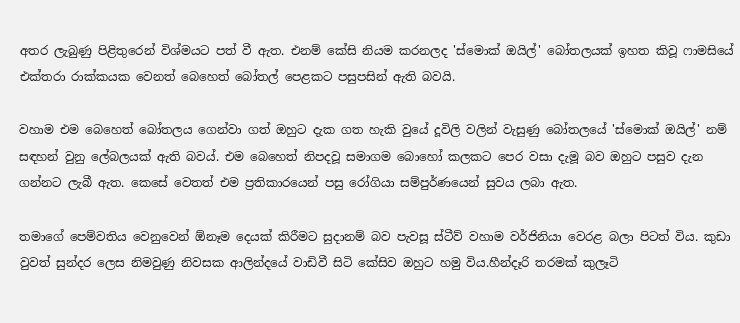අතර ලැබුණු පිළිතුරෙන් විශ්මයට පත් වී ඇත. එනම් කේසි නියම කරනලද 'ස්මොක් ඔයිල්' බෝතලයක් ඉහත කිවූ ෆාමසියේ එක්තරා රාක්කයක වෙනත් බෙහෙත් බෝතල් පෙළකට පසුපසින් ඇති බවයි.

වහාම එම බෙහෙත් බෝතලය ගෙන්වා ගත් ඔහුට දැක ගත හැකි වුයේ දූවිලි වලින් වැසුණු බෝතලයේ 'ස්මොක් ඔයිල්' නම් සඳහන් වුනු ලේබලයක් ඇති බවය්. එම බෙහෙත් නිපදවූ සමාගම බොහෝ කලකට පෙර වසා දැමූ බව ඔහුට පසුව දැන ගන්නට ලැබී ඇත. කෙසේ වෙතත් එම ප්‍රතිකාරයෙන් පසු රෝගියා සම්පුර්ණයෙන් සුවය ලබා ඇත.

තමාගේ පෙම්වතිය වෙනුවෙන් ඕනෑම දෙයක් කිරීමට සුදානම් බව පැවසූ ස්ටීව් වහාම වර්ජිනියා වෙරළ බලා පිටත් විය. කුඩා වුවත් සුන්දර ලෙස නිමවුණු නිවසක ආලින්දයේ වාඩිවී සිටි කේසිව ඔහුට හමු විය.හීන්දෑරි තරමක් කුලෑටි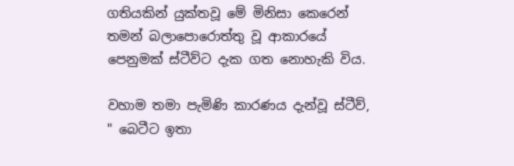ගතියකින් යුක්තවූ මේ මිනිසා කෙරෙන් තමන් බලාපොරොත්තු වූ ආකාරයේ පෙනුමක් ස්ටීව්ට දැක ගත නොහැකි විය.

වහාම තමා පැමිණි කාරණය දැන්වූ ස්ටීව්, " බෙටීට ඉතා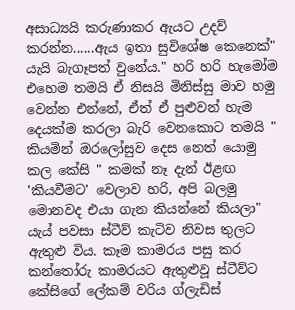අසාධ්‍යයි කරුණාකර ඇයට උදව් කරන්න......ඇය ඉතා සුවිශේෂ කෙනෙක්" යැයි බැගෑපත් වුනේය." හරි හරි හැමෝම එහෙම තමයි ඒ නිසයි මිනිස්සු මාව හමු වෙන්න එන්නේ, ඒත් ඒ පුළුවන් හැම දෙයක්ම කරලා බැරි වෙනකොට තමයි " කියමින් ඔරලෝසුව දෙස නෙත් යොමු කල කේසි " කමක් නෑ දැන් ඊළඟ 'කියවීමට' වෙලාව හරි, අපි බලමු මොනවද එයා ගැන කියන්නේ කියලා" යැය් පවසා ස්ටීව් කැටිව නිවස තුලට ඇතුළු විය. කෑම කාමරය පසු කර කන්තෝරු කාමරයට ඇතුළුවූ ස්ටීව්ට කේසිගේ ලේකම් වරිය ග්ලැඩිස්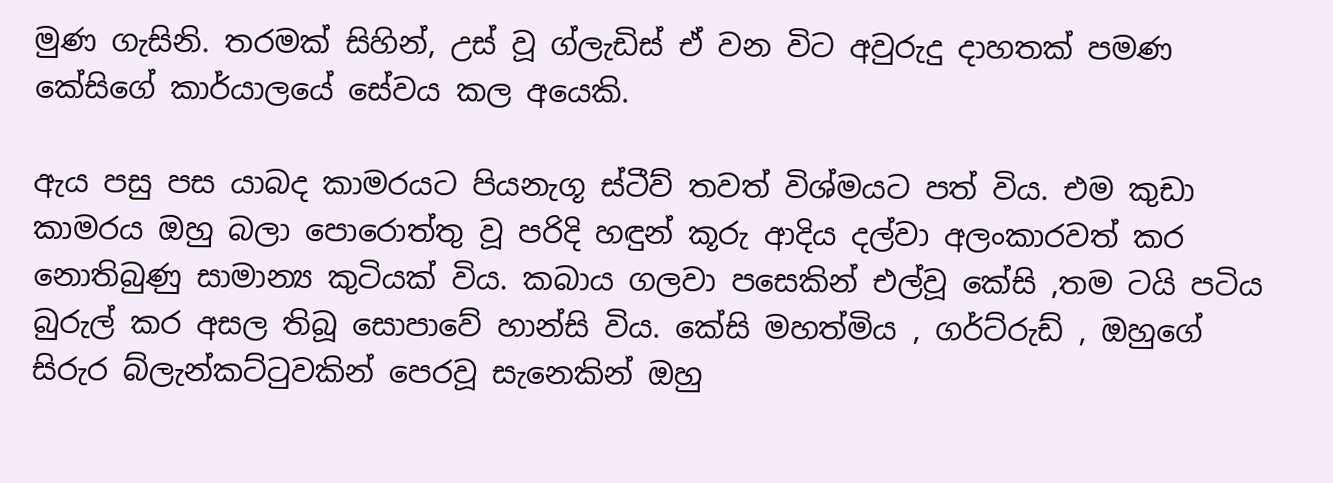මුණ ගැසිනි. තරමක් සිහින්, උස් වූ ග්ලැඩිස් ඒ වන විට අවුරුදු දාහතක් පමණ කේසිගේ කාර්යාලයේ සේවය කල අයෙකි.

ඇය පසු පස යාබද කාමරයට පියනැගූ ස්ටීව් තවත් විශ්මයට පත් විය. එම කුඩා කාමරය ඔහු බලා පොරොත්තු වූ පරිදි හඳුන් කූරු ආදිය දල්වා අලංකාරවත් කර නොතිබුණු සාමාන්‍ය කුටියක් විය. කබාය ගලවා පසෙකින් එල්වූ කේසි ,තම ටයි පටිය බුරුල් කර අසල තිබූ සොපාවේ හාන්සි විය. කේසි මහත්මිය , ගර්ට්රුඩ් , ඔහුගේ සිරුර බ්ලැන්කට්ටුවකින් පෙරවූ සැනෙකින් ඔහු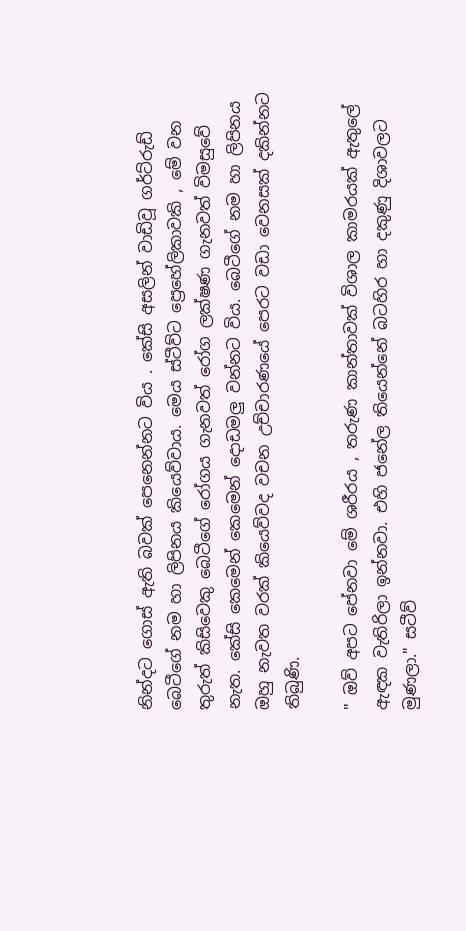නින්දට ගොස් ඇති බවක් පෙනෙන්නට විය . කේසි අසලින් වාඩිවූ ගර්ට්රුඩ් බෙටීගේ නම හා ලිපිනය කියෙව්වාය. මෙය ස්ටීව්ට ප්‍රෙහේලිකාවකි , මේ වන තුරුත් කිසිවෙකු බෙටීගේ රෝගය ගැනවත් රෝග ලක්ෂණ ගැනවත් විමසුවේ නැත. කේසි කෙමෙන් කෙමෙන් දොඩමලු වන්නට විය. බෙටීගේ නම හා ලිපිනය ඔහු නැවත වරක් කියෙව්වද වචන උච්චාරණයේ පෙරට වඩා වෙනසක් දකින්නට තිබුණි.

" ඔව් අපට පේනවා මේ ශරීරය , තරුණ කාන්තාවක් විශාල කාමරයක් ඇතුලේ ඇඳක වැතිරිලා ඉන්නවා. එහි ජනේල තියෙන්නේ බටහිර හා දකුණු දිශාවලට මුණලා." සටීව්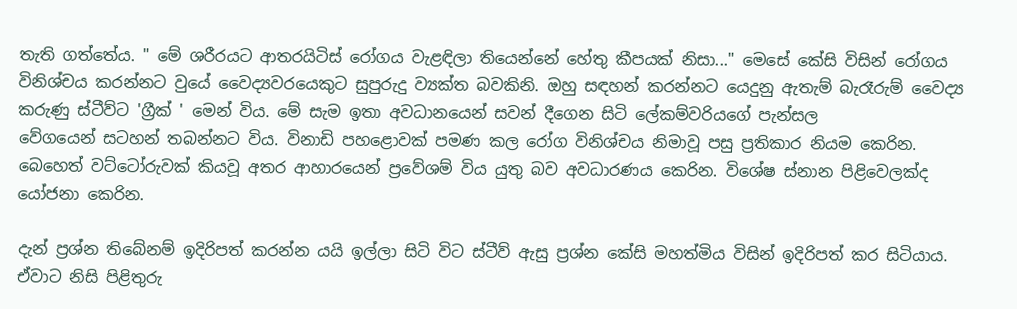තැති ගත්තේය. " මේ ශරීරයට ආතරයිටිස් රෝගය වැළඳිලා තියෙන්නේ හේතු කීපයක් නිසා..." මෙසේ කේසි විසින් රෝගය විනිශ්චය කරන්නට වුයේ වෛද්‍යවරයෙකුට සුපුරුදු ව්‍යක්ත බවකිනි. ඔහු සඳහන් කරන්නට යෙදුනු ඇතැම් බැරෑරුම් වෛද්‍ය කරුණු ස්ටීව්ට 'ග්‍රීක් ' මෙන් විය. මේ සැම ඉතා අවධානයෙන් සවන් දීගෙන සිටි ලේකම්වරියගේ පැන්සල
වේගයෙන් සටහන් තබන්නට විය. විනාඩි පහළොවක් පමණ කල රෝග විනිශ්චය නිමාවූ පසු ප්‍රතිකාර නියම කෙරින. බෙහෙත් වට්ටෝරුවක් කියවූ අතර ආහාරයෙන් ප්‍රවේශම් විය යුතු බව අවධාරණය කෙරින. විශේෂ ස්නාන පිළිවෙලක්ද යෝජනා කෙරින.

දැන් ප්‍රශ්න තිබේනම් ඉදිරිපත් කරන්න යයි ඉල්ලා සිටි විට ස්ටීව් ඇසු ප්‍රශ්න කේසි මහත්මිය විසින් ඉදිරිපත් කර සිටියාය. ඒවාට නිසි පිළිතුරු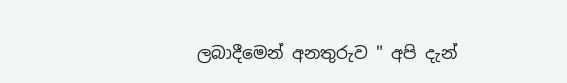ලබාදීමෙන් අනතුරුව " අපි දැන්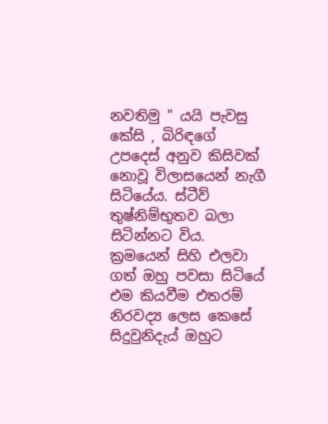නවතිමු " යයි පැවසු කේසි , බිරිඳගේ උපදෙස් අනුව කිසිවක් නොවූ විලාසයෙන් නැගී සිටියේය. ස්ටීව් තුෂ්නිම්භුතව බලා සිටින්නට විය. ක්‍රමයෙන් සිහි එලවා ගත් ඔහු පවසා සිටියේ එම කියවීම එතරම් නිරවද්‍ය ලෙස කෙසේ සිදුවුනිදැය් ඔහුට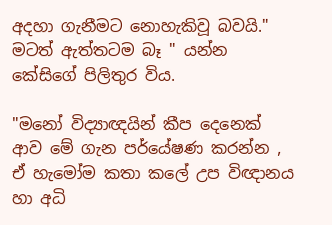අදහා ගැනීමට නොහැකිවූ බවයි." මටත් ඇත්තටම බෑ " යන්න කේසිගේ පිලිතුර විය.

"මනෝ විද්‍යාඥයින් කීප දෙනෙක් ආව මේ ගැන පර්යේෂණ කරන්න , ඒ හැමෝම කතා කලේ උප විඥානය හා අධි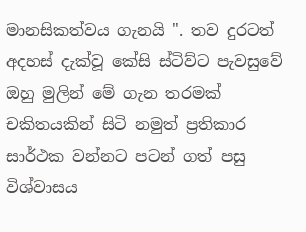මානසිකත්වය ගැනයි ". තව දුරටත් අදහස් දැක්වූ කේසි ස්ටිව්ට පැවසුවේ ඔහු මුලින් මේ ගැන තරමක් චකිතයකින් සිටි නමුත් ප්‍රතිකාර සාර්ථක වන්නට පටන් ගත් පසු විශ්වාසය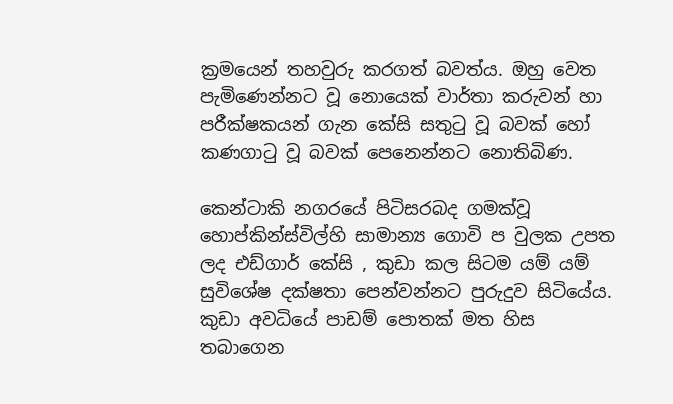ක්‍රමයෙන් තහවුරු කරගත් බවත්ය. ඔහු වෙත පැමිණෙන්නට වූ නොයෙක් වාර්තා කරුවන් හා පරීක්ෂකයන් ගැන කේසි සතුටු වූ බවක් හෝ කණගාටු වූ බවක් පෙනෙන්නට නොතිබිණ.

කෙන්ටාකි නගරයේ පිටිසරබද ගමක්වූ හොප්කින්ස්විල්හි සාමාන්‍ය ගොවි ප වුලක උපත ලද එඩ්ගාර් කේසි , කුඩා කල සිටම යම් යම් සුවිශේෂ දක්ෂතා පෙන්වන්නට පුරුදුව සිටියේය. කුඩා අවධියේ පාඩම් පොතක් මත හිස තබාගෙන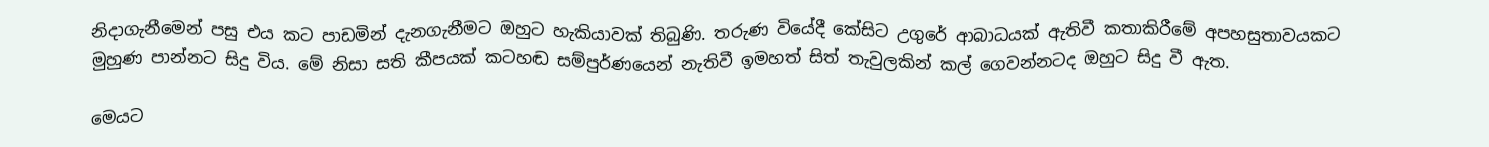නිදාගැනීමෙන් පසු එය කට පාඩමින් දැනගැනීමට ඔහුට හැකියාවක් තිබුණි. තරුණ වියේදී කේසිට උගුරේ ආබාධයක් ඇතිවී කතාකිරීමේ අපහසුතාවයකට මුහුණ පාන්නට සිදු විය. මේ නිසා සති කීපයක් කටහඬ සම්පුර්ණයෙන් නැතිවී ඉමහත් සිත් තැවුලකින් කල් ගෙවන්නටද ඔහුට සිදු වී ඇත.

මෙයට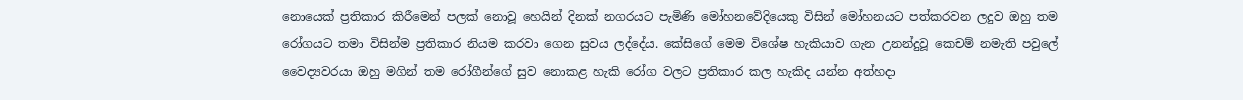නොයෙක් ප්‍රතිකාර කිරීමෙන් පලක් නොවූ හෙයින් දිනක් නගරයට පැමිණි මෝහනවේදියෙකු විසින් මෝහනයට පත්කරවන ලදුව ඔහු තම රෝගයට තමා විසින්ම ප්‍රතිකාර නියම කරවා ගෙන සුවය ලද්දේය. කේසිගේ මෙම විශේෂ හැකියාව ගැන උනන්දුවූ කෙචම් නමැති පවුලේ වෛද්‍යවරයා ඔහු මගින් තම රෝගීන්ගේ සුව නොකළ හැකි රෝග වලට ප්‍රතිකාර කල හැකිද යන්න අත්හදා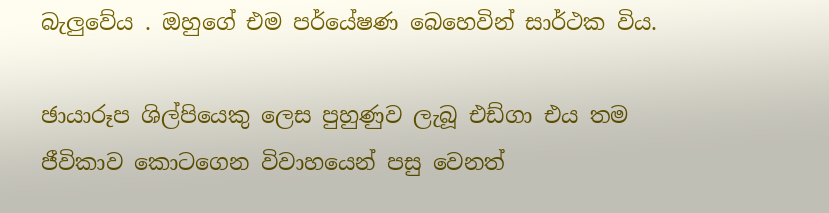බැලුවේය . ඔහුගේ එම පර්යේෂණ බෙහෙවින් සාර්ථක විය.

ඡායාරූප ශිල්පියෙකු ලෙස පුහුණුව ලැබූ එඩ්ගා එය තම ජීවිකාව කොටගෙන විවාහයෙන් පසු වෙනත්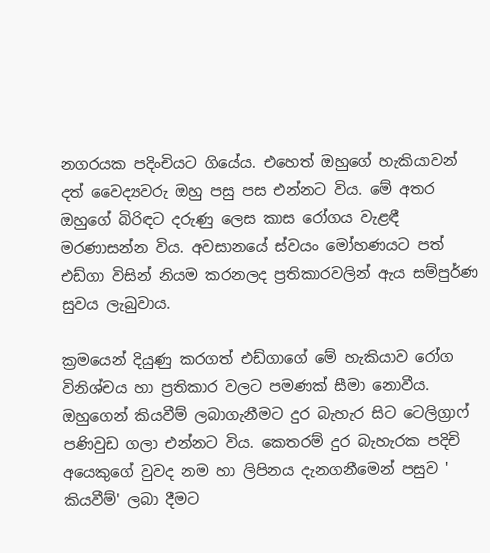නගරයක පදිංචියට ගියේය. එහෙත් ඔහුගේ හැකියාවන් දත් වෛද්‍යවරු ඔහු පසු පස එන්නට විය. මේ අතර ඔහුගේ බිරිඳට දරුණු ලෙස කාස රෝගය වැළඳී මරණාසන්න විය. අවසානයේ ස්වයං මෝහණයට පත් එඩ්ගා විසින් නියම කරනලද ප්‍රතිකාරවලින් ඇය සම්පුර්ණ සුවය ලැබුවාය.

ක්‍රමයෙන් දියුණු කරගත් එඩ්ගාගේ මේ හැකියාව රෝග විනිශ්චය හා ප්‍රතිකාර වලට පමණක් සීමා නොවීය. ඔහුගෙන් කියවීම් ලබාගැනීමට දුර බැහැර සිට ටෙලිග්‍රාෆ් පණිවුඩ ගලා එන්නට විය. කෙතරම් දුර බැහැරක පදිචි අයෙකුගේ වුවද නම හා ලිපිනය දැනගනීමෙන් පසුව ' කියවීම්' ලබා දීමට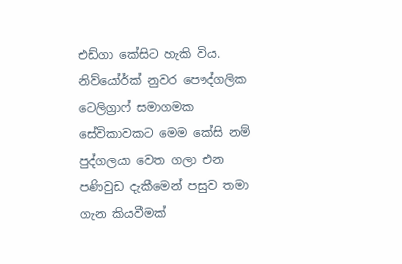එඩ්ගා කේසිට හැකි විය. නිව්යෝර්ක් නුවර පෞද්ගලික ටෙලිග්‍රාෆ් සමාගමක සේවිකාවකට මෙම කේසි නම් පුද්ගලයා වෙත ගලා එන පණිවුඩ දැකීමෙන් පසුව තමා ගැන කියවීමක්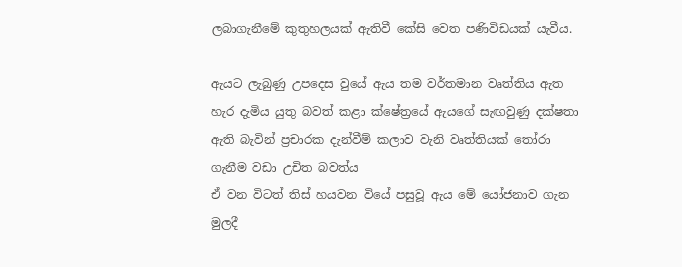ලබාගැනීමේ කුතුහලයක් ඇතිවී කේසි වෙත පණිවිඩයක් යැවීය.

ඇයට ලැබුණු උපදෙස වුයේ ඇය තම වර්තමාන වෘත්තිය ඇත හැර දැමිය යුතු බවත් කළා ක්ෂේත්‍රයේ ඇයගේ සැඟවුණු දක්ෂතා ඇති බැවින් ප්‍රචාරක දැන්වීම් කලාව වැනි වෘත්තියක් තෝරා ගැනීම වඩා උචිත බවත්ය
ඒ වන විටත් තිස් හයවන වියේ පසුවූ ඇය මේ යෝජනාව ගැන මුලදී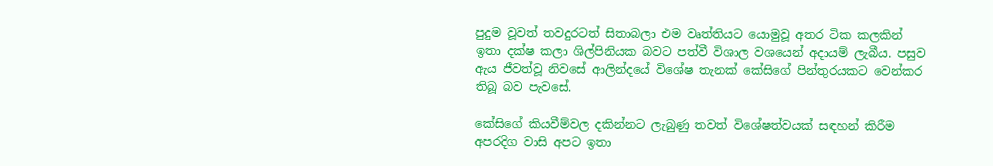පුදුම වූවත් තවදුරටත් සිතාබලා එම වෘත්තියට යොමුවූ අතර ටික කලකින් ඉතා දක්ෂ කලා ශිල්පිනියක බවට පත්වී විශාල වශයෙන් අදායම් ලැබීය. පසුව ඇය ජීවත්වූ නිවසේ ආලින්දයේ විශේෂ තැනක් කේසිගේ පින්තුරයකට වෙන්කර තිබූ බව පැවසේ.

කේසිගේ කියවීම්වල දකින්නට ලැබුණු තවත් විශේෂත්වයක් සඳහන් කිරීම අපරදිග වාසි අපට ඉතා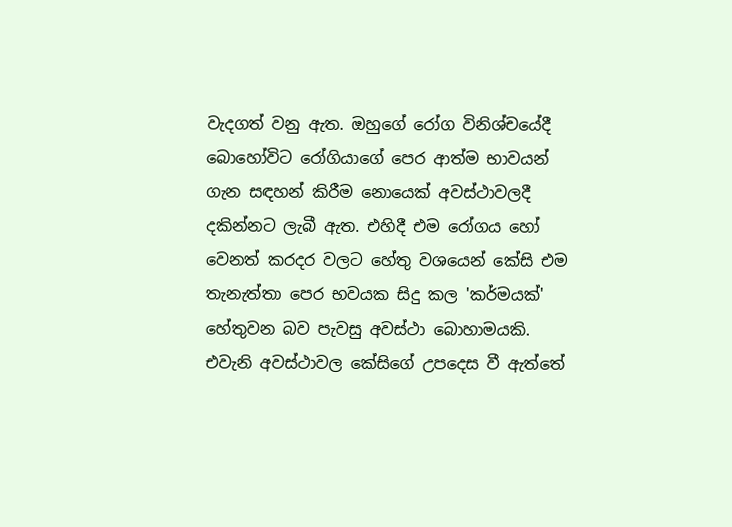වැදගත් වනු ඇත. ඔහුගේ රෝග විනිශ්චයේදී බොහෝවිට රෝගියාගේ පෙර ආත්ම භාවයන් ගැන සඳහන් කිරීම නොයෙක් අවස්ථාවලදී දකින්නට ලැබී ඇත. එහිදී එම රෝගය හෝ වෙනත් කරදර වලට හේතු වශයෙන් කේසි එම තැනැත්තා පෙර භවයක සිදු කල 'කර්මයක්' හේතුවන බව පැවසු අවස්ථා බොහාමයකි. එවැනි අවස්ථාවල කේසිගේ උපදෙස වී ඇත්තේ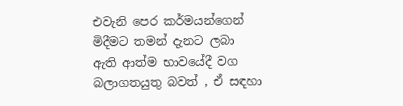එවැනි පෙර කර්මයන්ගෙන් මිදීමට තමන් දැනට ලබා ඇති ආත්ම භාවයේදී වග බලාගතයුතු බවත් , ඒ සඳහා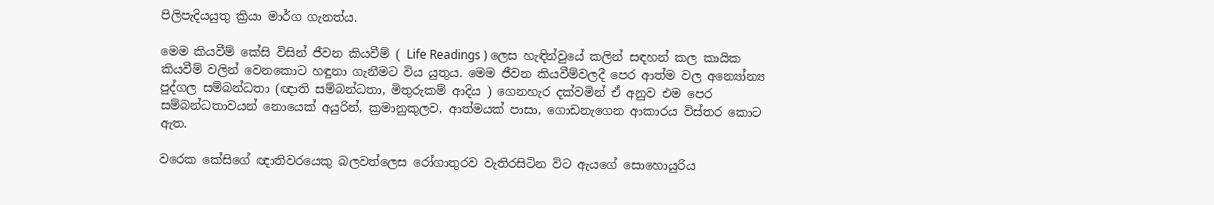පිලිපැදියයුතු ක්‍රියා මාර්ග ගැනත්ය.

මෙම කියවීම් කේසි විසින් ජීවන කියවීම් ( Life Readings ) ලෙස හැඳින්වුයේ කලින් සඳහන් කල කායික කියවීම් වලින් වෙනකොට හඳුනා ගැනීමට විය යුතුය. මෙම ජීවන කියවීම්වලදී පෙර ආත්ම වල අන්‍යෝන්‍ය පුද්ගල සම්බන්ධතා (ඥාති සම්බන්ධතා, මිතුරුකම් ආදිය ) ගෙනහැර දක්වමින් ඒ අනුව එම පෙර සම්බන්ධතාවයන් නොයෙක් අයුරින්, ක්‍රමානුකුලව, ආත්මයක් පාසා, ගොඩනැගෙන ආකාරය විස්තර කොට ඇත.

වරෙක කේසිගේ ඥාතිවරයෙකු බලවත්ලෙස රෝගාතුරව වැතිරසිටින විට ඇයගේ සොහොයුරිය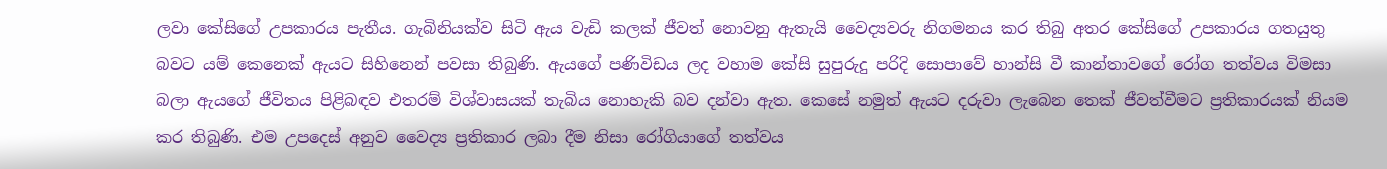ලවා කේසිගේ උපකාරය පැතීය. ගැබිනියක්ව සිටි ඇය වැඩි කලක් ජීවත් නොවනු ඇතැයි වෛද්‍යවරු නිගමනය කර තිබු අතර කේසිගේ උපකාරය ගතයුතු බවට යම් කෙනෙක් ඇයට සිහිනෙන් පවසා තිබුණි. ඇයගේ පණිවිඩය ලද වහාම කේසි සුපුරුදු පරිදි සොපාවේ හාන්සි වී කාන්තාවගේ රෝග තත්වය විමසා බලා ඇයගේ ජීවිතය පිළිබඳව එතරම් විශ්වාසයක් තැබිය නොහැකි බව දන්වා ඇත. කෙසේ නමුත් ඇයට දරුවා ලැබෙන තෙක් ජීවත්වීමට ප්‍රතිකාරයක් නියම කර තිබුණි. එම උපදෙස් අනුව වෛද්‍ය ප්‍රතිකාර ලබා දීම නිසා රෝගියාගේ තත්වය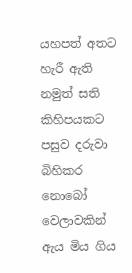යහපත් අතට හැරී ඇති නමුත් සති කිහිපයකට පසුව දරුවා බිහිකර නොබෝ වෙලාවකින් ඇය මිය ගිය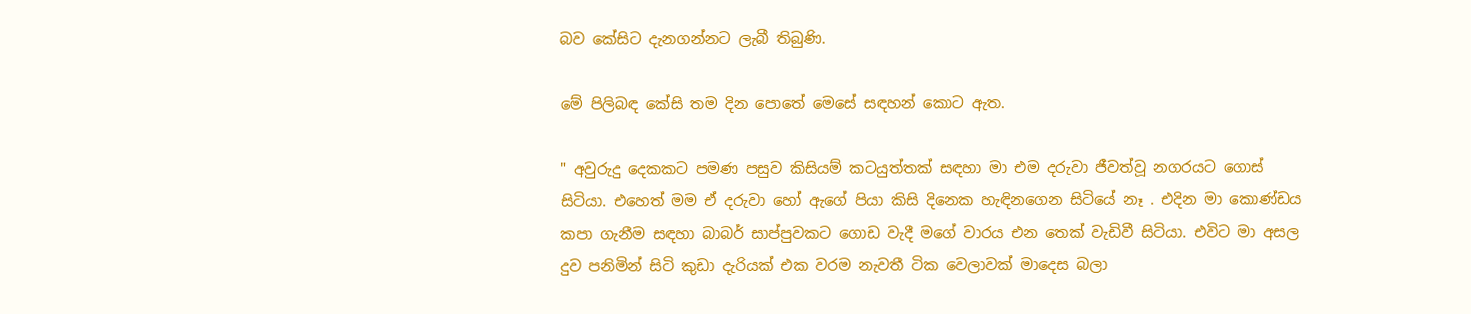බව කේසිට දැනගන්නට ලැබී තිබුණි.

මේ පිලිබඳ කේසි තම දින පොතේ මෙසේ සඳහන් කොට ඇත.

" අවුරුදු දෙකකට පමණ පසුව කිසියම් කටයුත්තක් සඳහා මා එම දරුවා ජීවත්වූ නගරයට ගොස් සිටියා. එහෙත් මම ඒ දරුවා හෝ ඇගේ පියා කිසි දිනෙක හැඳිනගෙන සිටියේ නෑ . එදින මා කොණ්ඩය කපා ගැනීම සඳහා බාබර් සාප්පුවකට ගොඩ වැදී මගේ වාරය එන තෙක් වැඩිවී සිටියා. එවිට මා අසල දුව පනිමින් සිටි කුඩා දැරියක් එක වරම නැවතී ටික වෙලාවක් මාදෙස බලා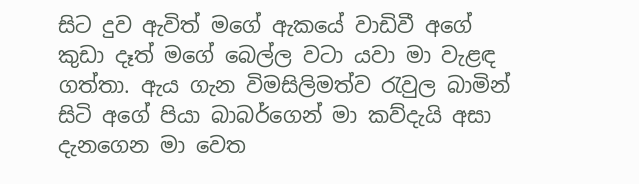සිට දුව ඇවිත් මගේ ඇකයේ වාඩිවී අගේ කුඩා දෑත් මගේ බෙල්ල වටා යවා මා වැළඳ ගත්තා. ඇය ගැන විමසිලිමත්ව රැවුල බාමින් සිටි අගේ පියා බාබර්ගෙන් මා කව්දැයි අසා දැනගෙන මා වෙත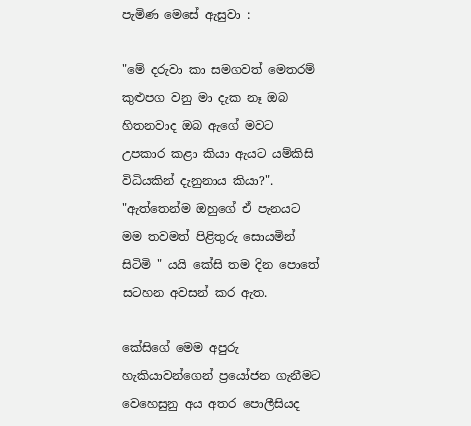පැමිණ මෙසේ ඇසුවා :

"මේ දරුවා කා සමගවත් මෙතරම් කුළුපග වනු මා දැක නෑ ඔබ හිතනවාද ඔබ ඇගේ මවට උපකාර කළා කියා ඇයට යම්කිසි විධියකින් දැනුනාය කියා?". "ඇත්තෙන්ම ඔහුගේ ඒ පැනයට මම තවමත් පිළිතුරු සොයමින් සිටිමි " යයි කේසි තම දින පොතේ සටහන අවසන් කර ඇත.

කේසිගේ මෙම අපුරු හැකියාවන්ගෙන් ප්‍රයෝජන ගැනීමට වෙහෙසුනු අය අතර පොලීසියද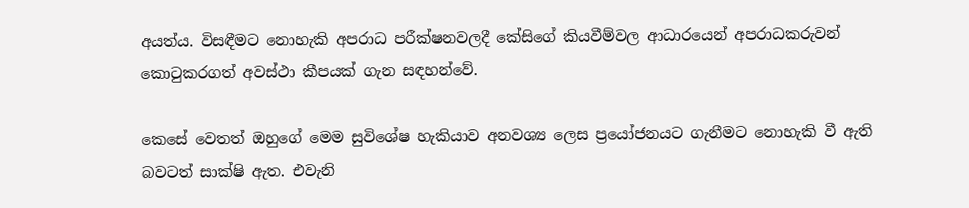අයත්ය. විසඳීමට නොහැකි අපරාධ පරීක්ෂනවලදී කේසිගේ කියවීම්වල ආධාරයෙන් අපරාධකරුවන් කොටුකරගත් අවස්ථා කීපයක් ගැන සඳහන්වේ.

කෙසේ වෙතත් ඔහුගේ මෙම සුවිශේෂ හැකියාව අනවශ්‍ය ලෙස ප්‍රයෝජනයට ගැනීමට නොහැකි වී ඇති බවටත් සාක්ෂි ඇත. එවැනි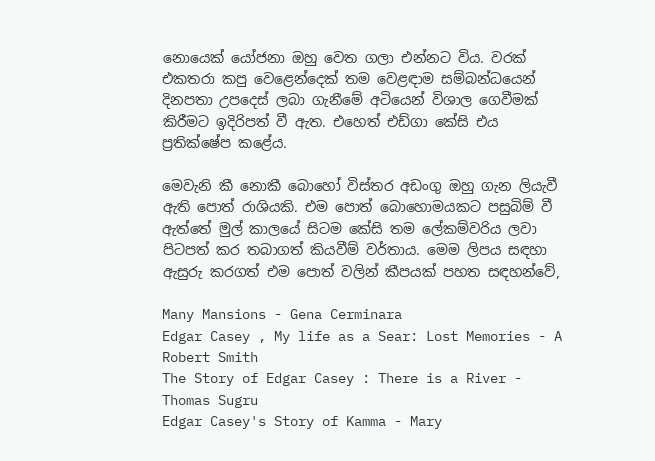නොයෙක් යෝජනා ඔහු වෙත ගලා එන්නට විය. වරක් එකතරා කපු වෙළෙන්දෙක් තම වෙළඳාම සම්බන්ධයෙන් දිනපතා උපදෙස් ලබා ගැනීමේ අටියෙන් විශාල ගෙවීමක් කිරීමට ඉදිරිපත් වී ඇත. එහෙත් එඩ්ගා කේසි එය ප්‍රතික්ෂේප කළේය.

මෙවැනි කී නොකී බොහෝ විස්තර අඩංගු ඔහු ගැන ලියැවී ඇති පොත් රාශියකි. එම පොත් බොහොමයකට පසුබිම් වී ඇත්තේ මුල් කාලයේ සිටම කේසි තම ලේකම්වරිය ලවා පිටපත් කර තබාගත් කියවීම් වර්තාය. මෙම ලිපය සඳහා ඇසුරු කරගත් එම පොත් වලින් කීපයක් පහත සඳහන්වේ,

Many Mansions - Gena Cerminara
Edgar Casey , My life as a Sear: Lost Memories - A Robert Smith
The Story of Edgar Casey : There is a River - Thomas Sugru
Edgar Casey's Story of Kamma - Mary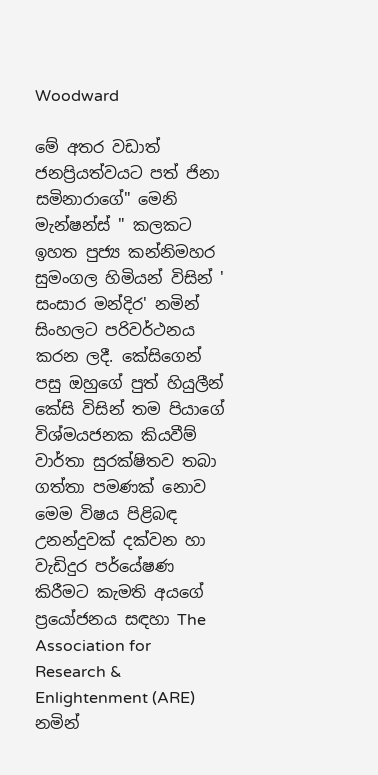Woodward

මේ අතර වඩාත් ජනප්‍රියත්වයට පත් ජිනා සමිනාරාගේ" මෙනි මැන්ෂන්ස් " කලකට ඉහත පුජ්‍ය කන්නිමහර සුමංගල හිමියන් විසින් ' සංසාර මන්දිර' නමින් සිංහලට පරිවර්ථනය කරන ලදී. කේසිගෙන් පසු ඔහුගේ පුත් හියුලීන් කේසි විසින් තම පියාගේ විශ්මයජනක කියවීම් වාර්තා සුරක්ෂිතව තබා ගත්තා පමණක් නොව මෙම විෂය පිළිබඳ උනන්දුවක් දක්වන හා වැඩිදුර පර්යේෂණ කිරීමට කැමති අයගේ ප්‍රයෝජනය සඳහා The Association for Research & Enlightenment (ARE) නමින්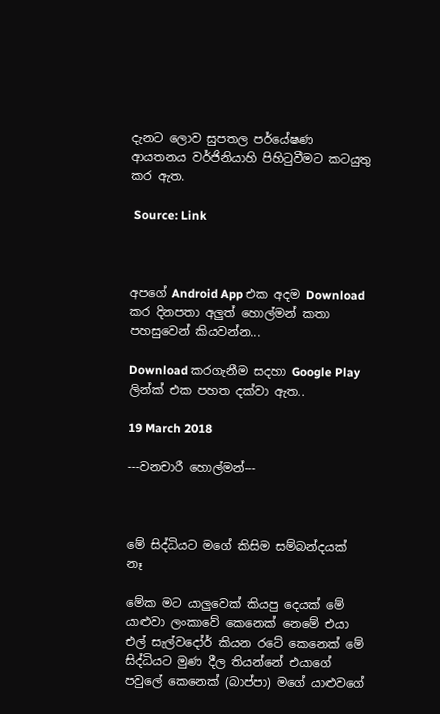දැනට ලොව සුපතල පර්යේෂණ ආයතනය වර්ජිනියාහි පිහිටුවීමට කටයුතු කර ඇත.

 Source: Link



අපගේ Android App එක අදම Download කර දිනපතා අලුත් හොල්මන් කතා පහසුවෙන් කියවන්න...

Download කරගැනීම සදහා Google Play ලින්ක් එක පහත දක්වා ඇත..

19 March 2018

---වනචාරී හොල්මන්---



මේ සිද්ධිය‍ට මගේ කිසිම සම්බන්දයක් නෑ

මේක මට යාලුවෙක් කියපු දෙයක් මේ යාළුවා ලංකාවේ කෙනෙක් නෙමේ එයා එල් සැල්වදෝර් කියන රටේ කෙනෙක් මේ සිද්ධියට මුණ දීල තියන්නේ එයාගේ පවුලේ කෙනෙක් (බාප්පා) මගේ යාළුවගේ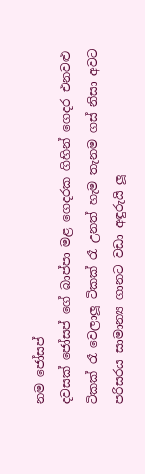නම ජෝසප්
දවසක් ජෝසප් ගේ බාප්පා මළ ගෙදරක ගිහින් ගෙදර එනවළු ටිකක් රෑ වෙලාලූ ටිකක් රෑ උනත් හැම තැනම ගස් නිසා අවට පරිසරය සාමාන්‍ය ගානට වඩා අඳුරුයි ලූ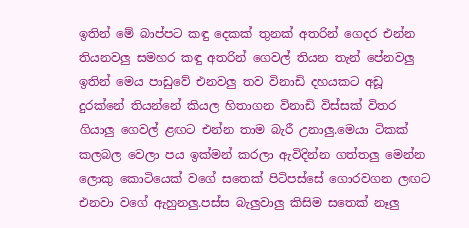ඉතින් මේ බාප්පට කඳු දෙකක් තුනක් අතරින් ගෙදර එන්න තියනවලු සමහර කඳු අතරින් ගෙවල් තියන තැන් පේනවලු ඉතින් මෙය පාඩුවේ එනවලු තව විනාඩි දහයකට අඩූ දුරක්නේ තියන්නේ කියල හිතාගන විනාඩි විස්සක් විතර ගියාලු ගෙවල් ළඟට එන්න තාම බැරී උනාලු.මෙයා ටිකක් කලබල වෙලා පය ඉක්මන් කරලා ඇවිදින්න ගත්තලු මෙන්න ලොකු කොටියෙක් වගේ සතෙක් පිටිපස්සේ ගොරවගන ලඟට එනවා වගේ ඇහුනලු.පස්ස බැලුවාලු කිසිම සතෙක් නෑලු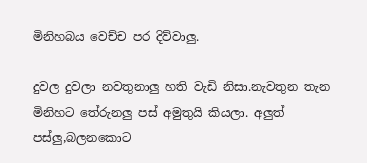මිනිහබය වෙච්ච පර දිව්වාලු.

දුවල දුවලා නවතුනාලු හති වැඩි නිසා.නැවතුන තැන මිනිහට තේරුනලු පස් අමුතුයි කියලා. අලුත් පස්ලු,බලනකොට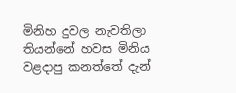මිනිහ දුවල නැවතිලා තියන්නේ හවස මිනිය වළදාපු කනත්තේ දැන්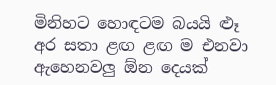මිනිහට හොඳටම බයයි ළූ අර සතා ළඟ ළඟ ම එනවා ඇහෙනවලු ඕන දෙයක්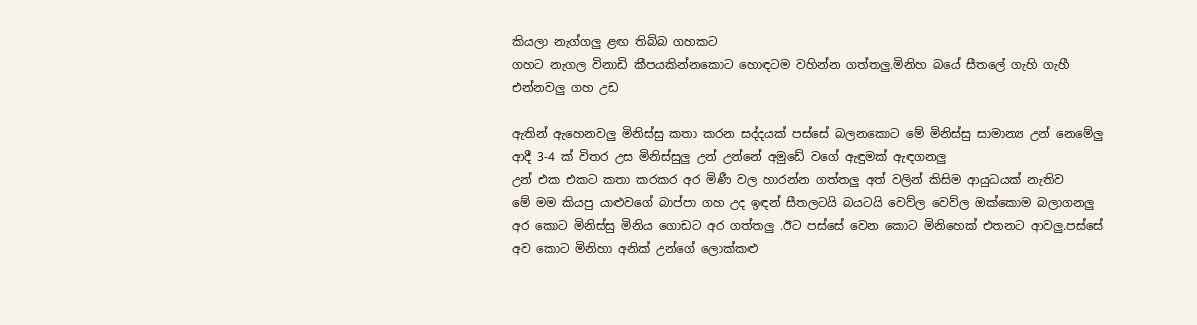කියලා නැග්ගලු ළඟ තිබ්බ ගහකට
ගහට නැගල විනාඩි කීපයකින්නකොට හොඳටම වහින්න ගත්තලු.මිනිහ බයේ සීතලේ ගැහි ගැහී එන්නවලු ගහ උඩ

ඇතින් ඇහෙනවලු මිනිස්සු කතා කරන සද්දයක් පස්සේ බලනකොට මේ මිනිස්සු සාමාන්‍ය උන් නෙමේලු ආදී 3-4 ක් විතර උස මිනිස්සුලු උන් උන්නේ අමුඩේ වගේ ඇඳුමක් ඇඳගනලු
උන් එක එකට කතා කරකර අර මිණී වල හාරන්න ගත්තලු අත් වලින් කිසිම ආයුධයක් නැතිව
මේ මම කියපු යාළුවගේ බාප්පා ගහ උද ඉඳන් සීතලටයි බයටයි වෙව්ල වෙව්ල ඔක්කොම බලාගනලු
අර කොට මිනිස්සු මිනිය ගොඩට අර ගත්තලු .ඊට පස්සේ වෙන කොට මිනිහෙක් එතනට ආවලු.පස්සේ අව කොට මිනිහා අනික් උන්ගේ ලොක්කළු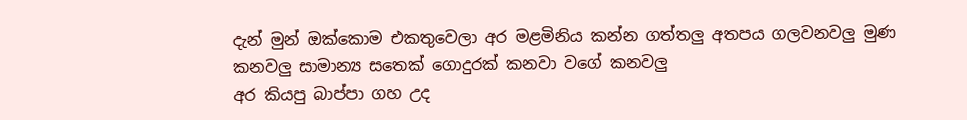දැන් මුන් ඔක්කොම එකතුවෙලා අර මළමිනිය කන්න ගත්තලු අතපය ගලවනවලු මුණ කනවලු සාමාන්‍ය සතෙක් ගොදුරක් කනවා වගේ කනවලු
අර කියපු බාප්පා ගහ උද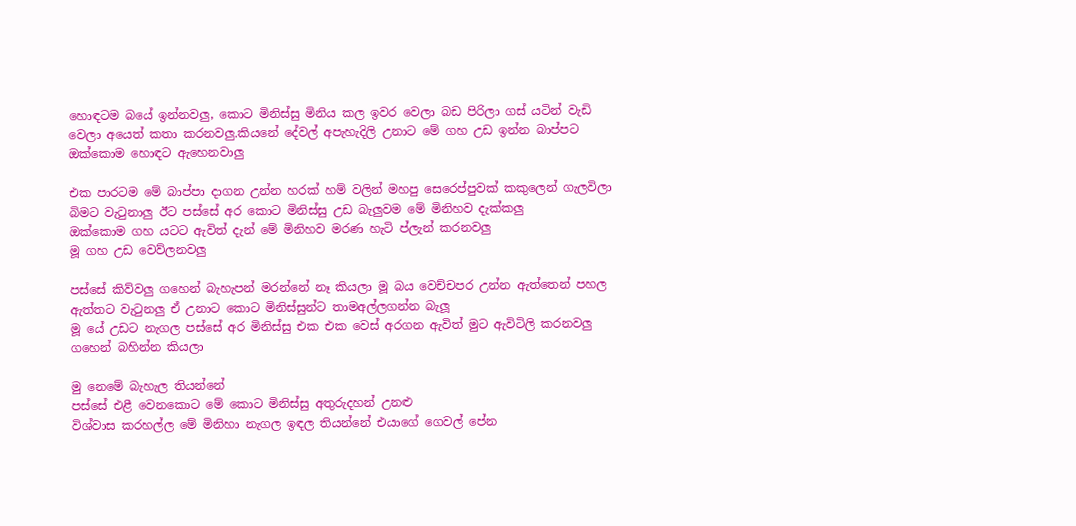හොඳටම බයේ ඉන්නවලු, කොට මිනිස්සු මිනිය කල ඉවර වෙලා බඩ පිරිලා ගස් යටින් වැඩි වෙලා අයෙත් කතා කරනවලු.කියනේ දේවල් අපැහැදිලි උනාට මේ ගහ උඩ ඉන්න බාප්පට ඔක්කොම හොඳට ඇහෙනවාලු

එක පාරටම මේ බාප්පා දාගන උන්න හරක් හම් වලින් මහපු සෙරෙප්පුවක් කකුලෙන් ගැලවිලා බිමට වැටුනාලු ඊට පස්සේ අර කොට මිනිස්සු උඩ බැලුවම මේ මිනිහව දැක්කලු
ඔක්කොම ගහ යටට ඇවිත් දැන් මේ මිනිහව මරණ හැටි ප්ලැන් කරනවලු
මූ ගහ උඩ වෙව්ලනවලු

පස්සේ කිව්වලු ගහෙන් බැහැපන් මරන්නේ නෑ කියලා මූ බය වෙච්චපර උන්න ඇත්තෙන් පහල ඇත්තට වැටුනලු ඒ උනාට කොට මිනිස්සුන්ට තාමඅල්ලගන්න බැලූ
මූ යේ උඩට නැගල පස්සේ අර මිනිස්සු එක එක වෙස් අරගන ඇවිත් මුට ඇවිටිලි කරනවලු ගහෙන් බහින්න කියලා

මු නෙමේ බැහැල තියන්නේ
පස්සේ එළී වෙනකොට මේ කොට මිනිස්සු අතුරුදහන් උනළු
විශ්වාස කරහල්ල මේ මිනිහා නැගල ඉඳල තියන්නේ එයාගේ ගෙවල් පේන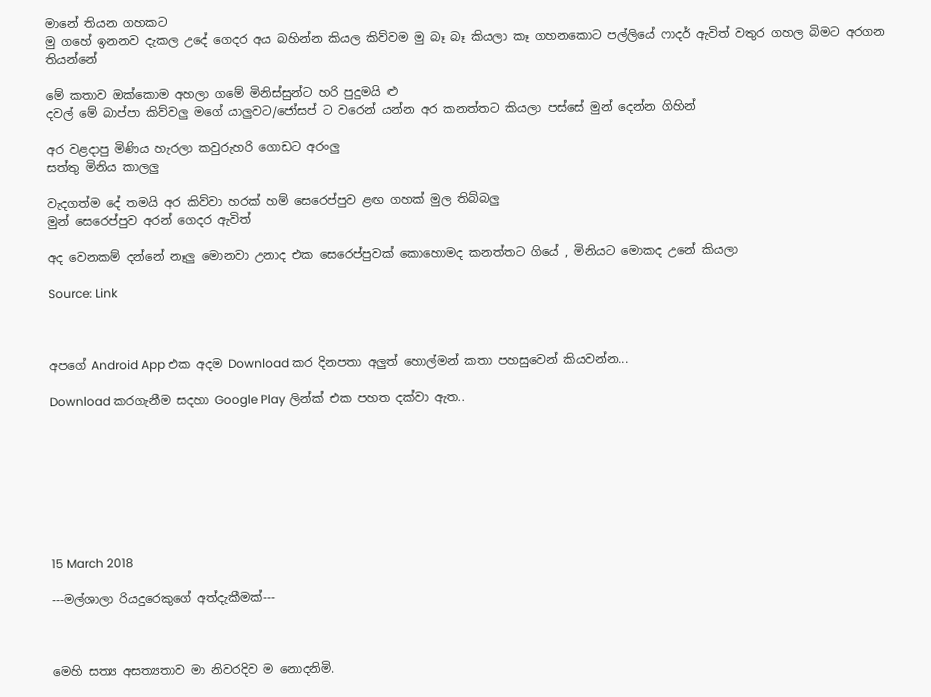මානේ තියන ගහකට
මු ගහේ ඉනනව දැකල උදේ ගෙදර අය බහින්න කියල කිව්වම මු බෑ බෑ කියලා කෑ ගහනකොට පල්ලියේ ෆාදර් ඇවිත් වතුර ගහල බිමට අරගන තියන්නේ

මේ කතාව ඔක්කොම අහලා ගමේ මිනිස්සුන්ට හරි පුදුමයි ළු
දවල් මේ බාප්පා කිව්වලු මගේ යාලුවට/ජෝසප් ට වරෙන් යන්න අර කනත්තට කියලා පස්සේ මුන් දෙන්න ගිහින්

අර වළදාපු මිණිය හැරලා කවුරුහරි ගොඩට අරංලු
සත්තු මිනිය කාලලු

වැදගත්ම දේ තමයි අර කිව්වා හරක් හම් සෙරෙප්පුව ළඟ ගහක් මුල තිබ්බලු
මුන් සෙරෙප්පුව අරන් ගෙදර ඇවිත්

අද වෙනකම් දන්නේ නෑලු මොනවා උනාද එක සෙරෙප්පුවක් කොහොමද කනත්තට ගියේ , මිනියට මොකද උනේ කියලා

Source: Link



අපගේ Android App එක අදම Download කර දිනපතා අලුත් හොල්මන් කතා පහසුවෙන් කියවන්න...

Download කරගැනීම සදහා Google Play ලින්ක් එක පහත දක්වා ඇත..








15 March 2018

---මල්ශාලා රියදුරෙකුගේ අත්දැකීමක්---



මෙහි සත්‍ය අසත්‍යතාව මා නිවරදිව ම නොදනිමි.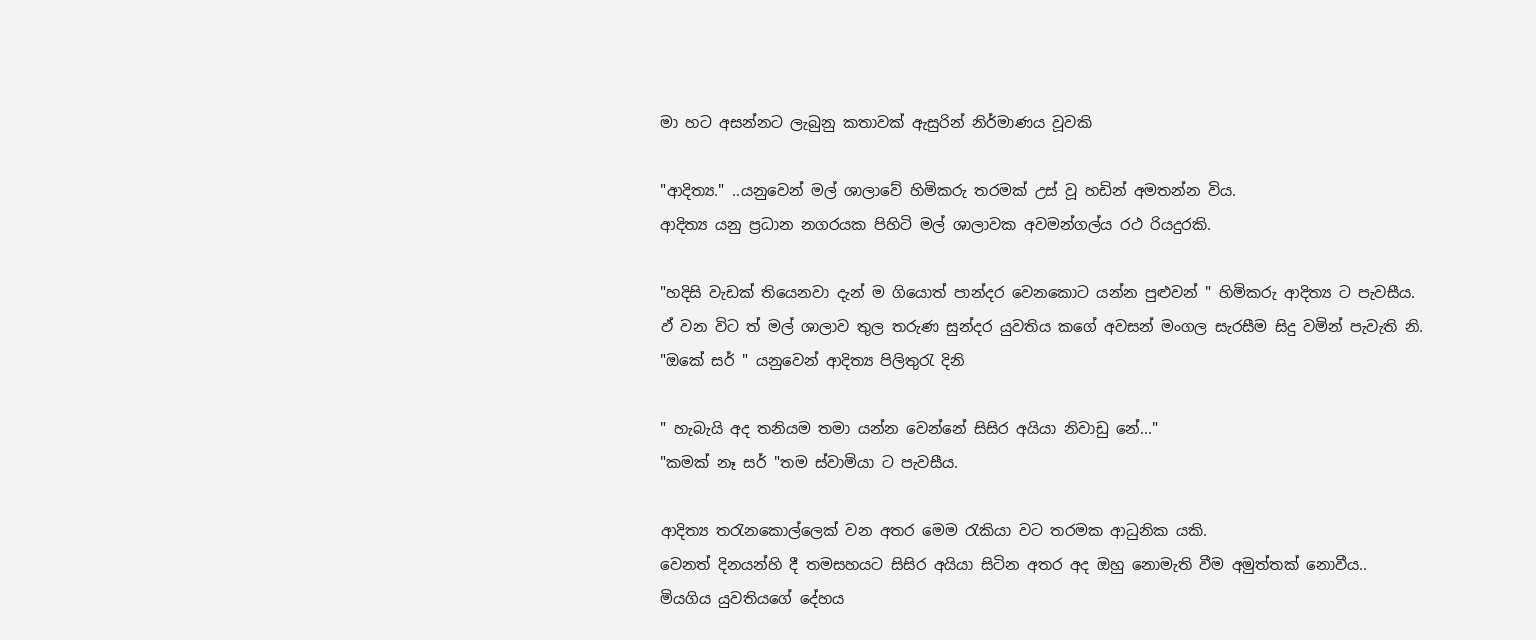මා හට අසන්නට ලැබුනු කතාවක් ඇසුරින් නිර්මාණය වූවකි

"ආදිත්‍ය." ..යනුවෙන් මල් ශාලාවේ හිමිකරු තරමක් උස් වූ හඩින් අමතන්න විය.
ආදිත්‍ය යනු ප්‍රධාන නගරයක පිහිටි මල් ශාලාවක අවමන්ගල්ය රථ රියදුරකි.

"හදිසි වැඩක් තියෙනවා දැන් ම ගියොත් පාන්දර වෙනකොට යන්න පුළුවන් " හිමිකරු ආදිත්‍ය ට පැවසීය.
ඵ් වන විට ත් මල් ශාලාව තුල තරුණ සුන්දර යුවතිය කගේ අවසන් මංගල සැරසීම සිදු වමින් පැවැති නි.
"ඔකේ සර් " යනුවෙන් ආදිත්‍ය පිලිතුරැ දිනි

" හැබැයි අද තනියම තමා යන්න වෙන්නේ සිසිර අයියා නිවාඩු නේ..."
"කමක් නෑ සර් "තම ස්වාමියා ට පැවසීය.

ආදිත්‍ය තරැනකොල්ලෙක් වන අතර මෙම රැකියා වට තරමක ආධුනික යකි.
වෙනත් දිනයන්හි දී තමසහයට සිසිර අයියා සිටින අතර අද ඔහු නොමැති වීම අමුත්තක් නොවීය..
මියගිය යුවතියගේ දේහය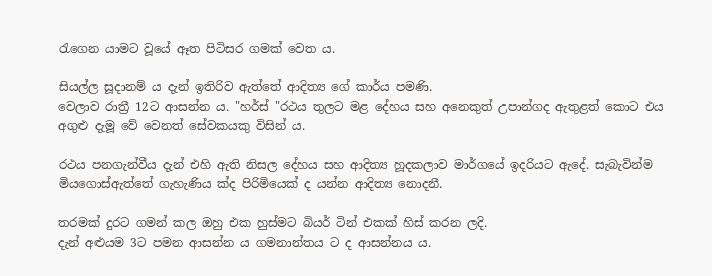රැගෙන යාමට වූයේ ඈත පිටිසර ගමක් වෙත ය.

සියල්ල සූදානම් ය දැන් ඉතිරිව ඇත්තේ ආදිත්‍ය ගේ කාර්ය පමණි.
වෙලාව රාත්‍රී 12ට ආසන්න ය. "හර්ස් "රථය තුලට මළ දේහය සහ අනෙකුත් උපාන්ගද ඇතුළත් කොට එය අගුළු දැමූ වේ වෙනත් සේවකයකු විසින් ය.

රථය පනගැන්වීය දැන් එහි ඇති නිසල දේහය සහ ආදිත්‍ය හූදකලාව මාර්ගයේ ඉදරියට ඇදේ. සැබැවින්ම මියගොස්ඇත්තේ ගැහැණිය ක්ද පිරිමියෙක් ද යන්න ආදිත්‍ය නොදනී.

තරමක් දුරට ගමන් කල ඔහු එක හුස්මට බියර් ටින් එකක් හිස් කරන ලදි.
දැන් අළුයම 3ට පමන ආසන්න ය ගමනාන්තය ට ද ආසන්නය ය.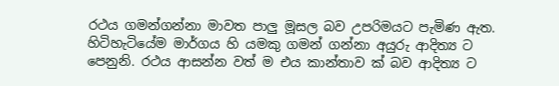රථය ගමන්ගන්නා මාවත පාලු මූසල බව උපරිමයට පැමිණ ඇත. හිටිහැටියේම මාර්ගය හි යමකු ගමන් ගන්නා අයුරු ආදිත්‍ය ට පෙනුනි. රථය ආසන්න වත් ම එය කාන්තාව ක් බව ආදිත්‍ය ට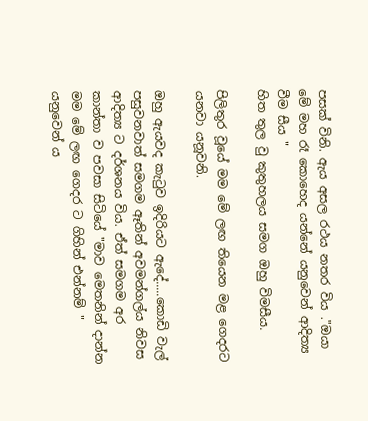පසක් විනි. ඇය අසල රථය නතර විය ."ඔයා මේ මහ රෑ කොහෙද යන්නේ යනුවෙන් ආදිත්‍ය වීම සීය "
හිත තුල වු කුතුහලය සමග ඔහු විමසීය.

පිලිතුර වූයේ මම මේ ලඟ තියෙන මළ ගෙදරට යනවා යනූවනි.

ඔහු ඇයවද කැටුව ඉදිරියට ඇදේ.....කොඩි වැල් පසුවනවාත් සමගම ඈතින් අවමන්ගල්ය නිවස ආදිත්‍ය ට දර්ශනය විය. ඒත් සමගම අර කාන්තා ව පවසා සිටියේ "මාව මෙතනින් දාන්න මම මේ ලඟ ගෙදර ට ගිහින් එන්නම් " යනුවෙන් ය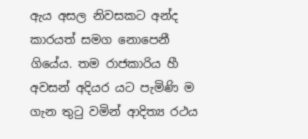ඇය අසල නිවසකට අන්ද කාරයත් සමග නොපෙනී ගියේය. තම රාජකාරිය හී අවසන් අදියර යට පැමිණි ම ගැන තුටු වමින් ආදිත්‍ය රථය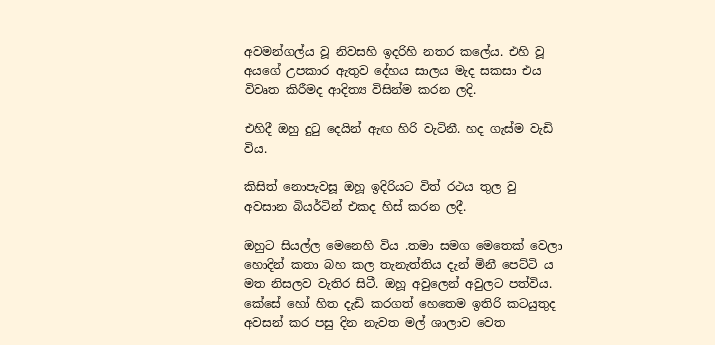අවමන්ගල්ය වූ නිවසහි ඉදරිහි නතර කලේය. එහි වූ අයගේ උපකාර ඇතුව දේහය සාලය මැද සකසා එය විවෘත කිරීමද ආදිත්‍ය විසින්ම කරන ලදි.

එහිදී ඔහු දුටු දෙයින් ඇඟ හිරි වැටිනී. හද ගැස්ම වැඩි විය.

කිසිත් නොපැවසූ ඔහූ ඉදිරියට විත් රථය තුල වු අවසාන බියර්ටින් එකද හිස් කරන ලදී.

ඔහුට සියල්ල මෙනෙහි විය .තමා සමග මෙතෙක් වෙලා හොදින් කතා බහ කල තැනැත්තිය දැන් මිනී පෙට්ටි ය මත නිසලව වැතිර සිටී. ඔහූ අවුලෙන් අවුලට පත්විය. කේසේ හෝ හිත දැඩි කරගත් හෙතෙම ඉතිරි කටයුතුද අවසන් කර පසු දින නැවත මල් ශාලාව වෙත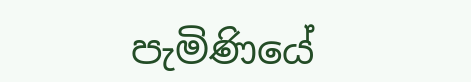පැමිණියේ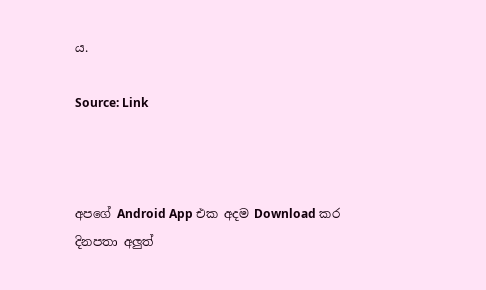ය.

Source: Link



අපගේ Android App එක අදම Download කර දිනපතා අලුත්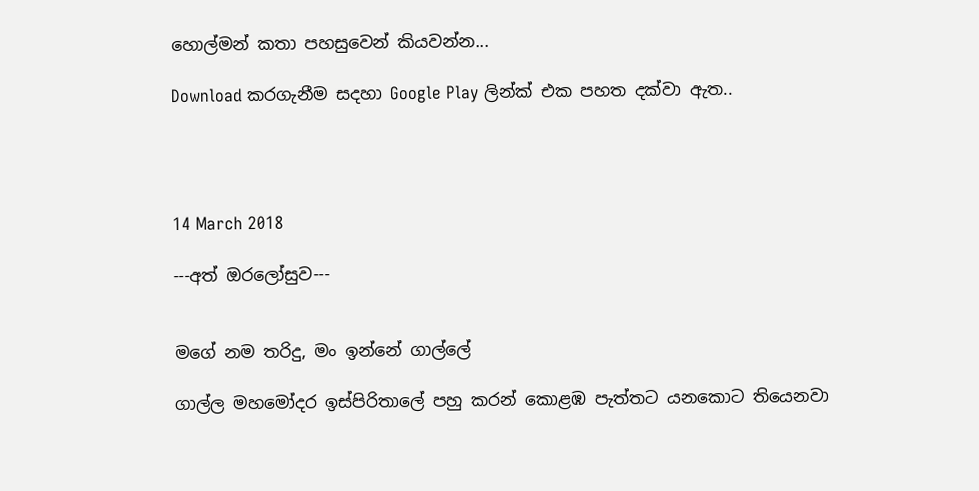හොල්මන් කතා පහසුවෙන් කියවන්න...

Download කරගැනීම සදහා Google Play ලින්ක් එක පහත දක්වා ඇත..




14 March 2018

---අත් ඔරලෝසුව---


මගේ නම තරිදු, මං ඉන්නේ ගාල්ලේ

ගාල්ල මහමෝදර ඉස්පිරිතාලේ පහු කරන් කොළඹ පැත්තට යනකොට තියෙනවා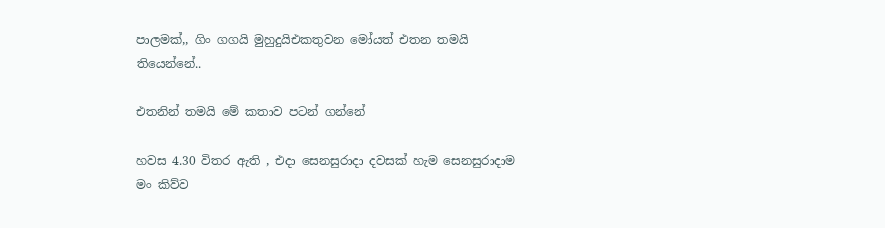පාලමක්,, ගිං ගගයි මුහුදුයිඑකතුවන මෝයත් එතන තමයි තියෙන්නේ..

එතනින් තමයි මේ කතාව පටන් ගන්නේ

හවස 4.30 විතර ඇති , එදා සෙනසුරාදා දවසක් හැම සෙනසුරාදාම මං කිව්ව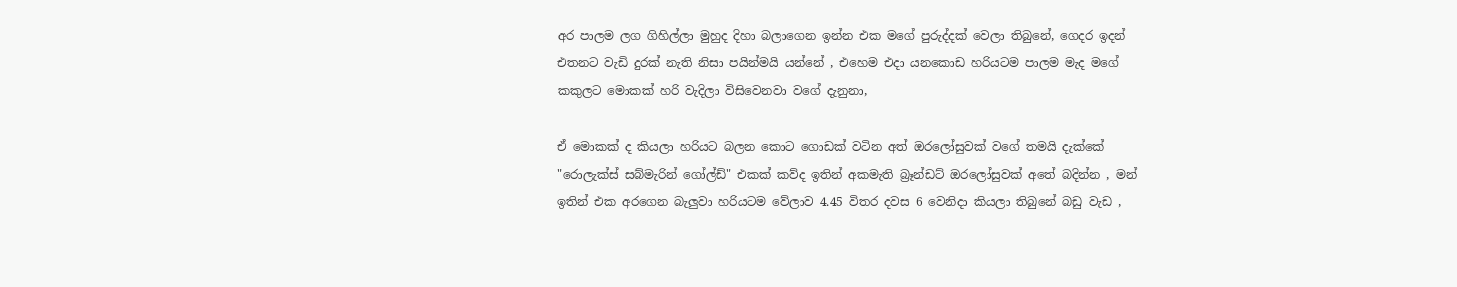අර පාලම ලග ගිහිල්ලා මුහුද දිහා බලාගෙන ඉන්න එක මගේ පුරුද්දක් වෙලා තිබුනේ, ගෙදර ඉදන් එතනට වැඩි දුරක් නැති නිසා පයින්මයි යන්නේ , එහෙම එදා යනකොඩ හරියටම පාලම මැද මගේ කකුලට මොකක් හරි වැදිලා විසිවෙනවා වගේ දැනුනා,

ඒ මොකක් ද කියලා හරියට බලන කොට ගොඩක් වටින අත් ඔරලෝසුවක් වගේ තමයි දැක්කේ "රොලැක්ස් සබ්මැරින් ගෝල්ඩ්" එකක් කව්ද ඉතින් අකමැති බ්‍රෑන්ඩට් ඔරලෝසුවක් අතේ බදින්න , මන් ඉතින් එක අරගෙන බැලුවා හරියටම වේලාව 4.45 විතර දවස 6 වෙනිදා කියලා තිබුනේ බඩු වැඩ ,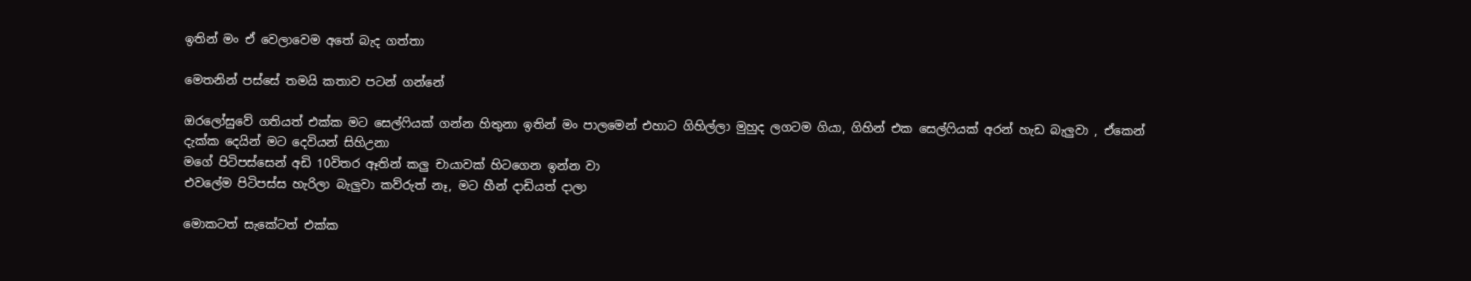ඉතින් මං ඒ වෙලාවෙම අතේ බැද ගත්තා

මෙතනින් පස්සේ තමයි කතාව පටන් ගන්නේ

ඔරලෝසුවේ ගතියත් එක්ක මට සෙල්ෆියක් ගන්න හිතුනා ඉතින් මං පාලමෙන් එහාට ගිහිල්ලා මුහුද ලගටම ගියා, ගිහින් එක සෙල්ෆියක් අරන් හැඩ බැලුවා , ඒකෙන් දැක්ක දෙයින් මට දෙවියන් සිහිඋනා
මගේ පිටිපස්සෙන් අඩි 10විතර ඈතින් කලු චායාවක් හිටගෙන ඉන්න වා
එවලේම පිටිපස්ස හැරිලා බැලුවා කව්රුත් නෑ, මට හීන් දාඩියත් දාලා

මොකටත් සැකේටත් එක්ක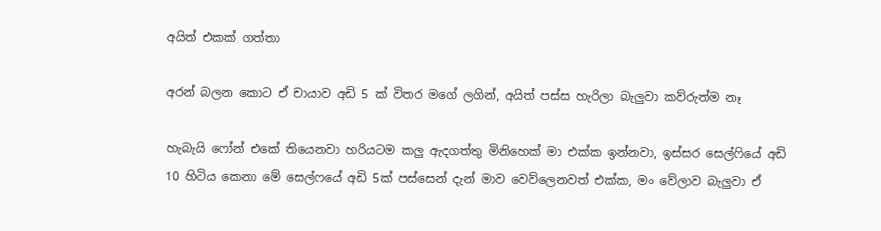අයිත් එකක් ගත්තා

අරන් බලන කොට ඒ චායාව අඩි 5 ක් විතර මගේ ලගින්, අයිත් පස්ස හැරිලා බැලුවා කව්රුත්ම නෑ

හැබැයි ෆෝන් එකේ තියෙනවා හරියටම කලු ඇදගත්තු මිනිහෙක් මා එක්ක ඉන්නවා, ඉස්සර සෙල්ෆියේ අඩි 10 හිටිය කෙනා මේ සෙල්ෆයේ අඩි 5ක් පස්සෙන් දැන් මාව වෙව්ලෙනවත් එක්ක, මං වේලාව බැලුවා ඒ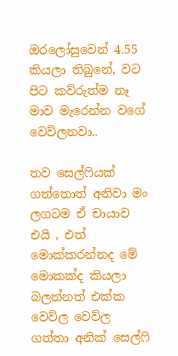ඔරලෝසුවෙන් 4.55 කියලා තිබුනේ, වට පිට කව්රුත්ම නෑ මාව මැරෙන්න වගේ වෙව්ලනවා..

තව සෙල්ෆියක් ගත්තොත් අනිවා මං ලගටම ඒ චායාව එයි , එත් මොක්කරන්නද මේ මොකක්ද කියලා බලන්නත් එක්ක වෙව්ල වෙව්ල ගත්තා අනික් සෙල්ෆි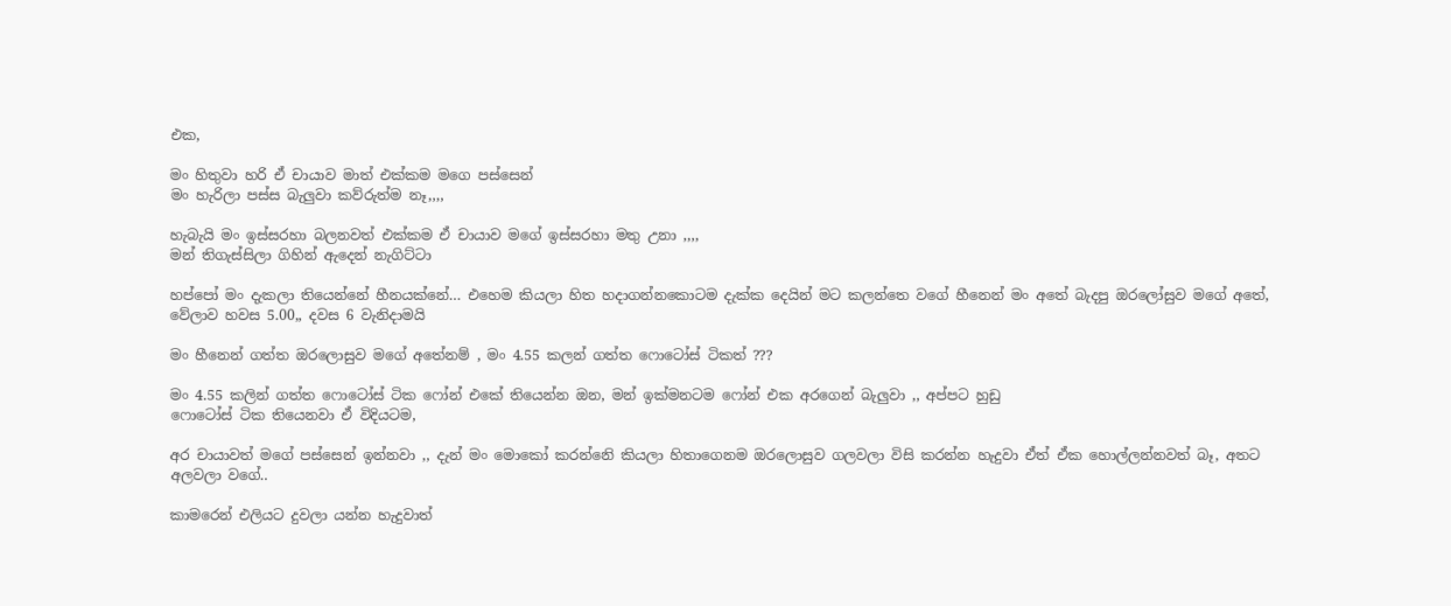එක,

මං හිතුවා හරි ඒ චායාව මාත් එක්කම මගෙ පස්සෙන්
මං හැරිලා පස්ස බැලුවා කව්රුත්ම නෑ,,,,

හැබැයි මං ඉස්සරහා බලනවත් එක්කම ඒ චායාව මගේ ඉස්සරහා මතු උනා ,,,,
මන් තිගැස්සිලා ගිහින් ඇදෙන් නැගිට්ටා

හප්පෝ මං දැකලා තියෙන්නේ හීනයක්නේ... එහෙම කියලා හිත හදාගන්නකොටම දැක්ක දෙයින් මට කලන්තෙ වගේ හීනෙන් මං අතේ බැදපු ඔරලෝසුව මගේ අතේ, වේලාව හවස 5.00,, දවස 6 වැනිදාමයි

මං හීනෙන් ගත්ත ඔරලොසුව මගේ අතේනම් , මං 4.55 කලන් ගත්ත ෆොටෝස් ටිකත් ???

මං 4.55 කලින් ගත්ත ෆොටෝස් ටික ෆෝන් එකේ තියෙන්න ඔන, මන් ඉක්මනටම ෆෝන් එක අරගෙන් බැලුවා ,, අප්පට හුඩු
ෆොටෝස් ටික තියෙනවා ඒ විදියටම,

අර චායාවත් මගේ පස්සෙන් ඉන්නවා ,, දැන් මං මොකෝ කරන්නෙි කියලා හිතාගෙනම ඔරලොසුව ගලවලා විසි කරන්න හැදුවා ඒත් ඒක හොල්ලන්නවත් බෑ, අතට අලවලා වගේ..

කාමරෙන් එලියට දුවලා යන්න හැදුවාත්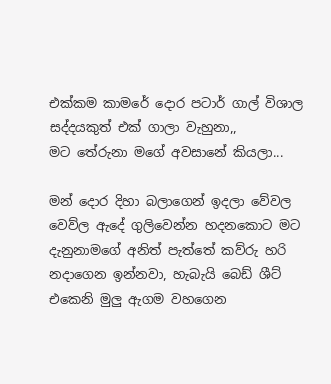එක්කම කාමරේ දොර පටාර් ගාල් විශාල සද්දයකුත් එක් ගාලා වැහුනා,,
මට තේරුනා මගේ අවසානේ කියලා...

මන් දොර දිහා බලාගෙන් ඉදලා වේවල වෙව්ල ඇදේ ගුලිවෙන්න හදනකොට මට දැනුනාමගේ අනිත් පැත්තේ කව්රු හරි නදාගෙන ඉන්නවා, හැබැයි බෙඩ් ශීට් එකෙනි මුලු ඇගම වහගෙන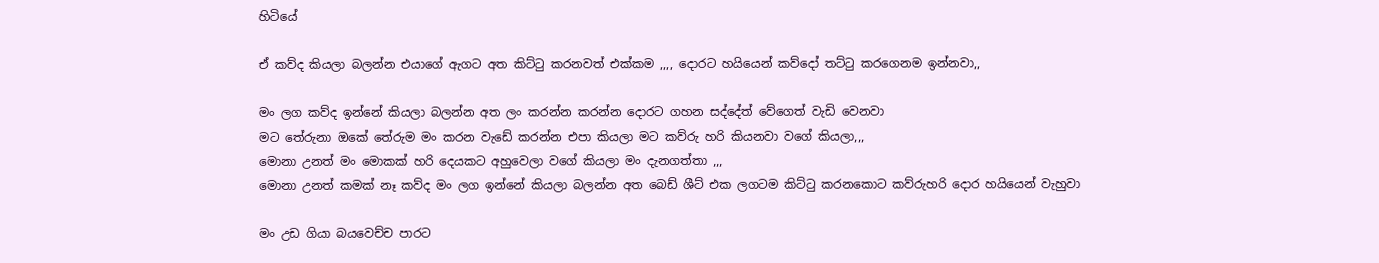හිටියේ

ඒ කව්ද කියලා බලන්න එයාගේ ඇගට අත කිට්ටු කරනවත් එක්කම ,,,, දොරට හයියෙන් කව්දෝ තට්ටු කරගෙනම ඉන්නවා,,

මං ලග කව්ද ඉන්නේ කියලා බලන්න අත ලං කරන්න කරන්න දොරට ගහන සද්දේත් වේගෙත් වැඩි වෙනවා
මට තේරුනා ඔකේ තේරුම මං කරන වැඩේ කරන්න එපා කියලා මට කව්රු හරි කියනවා වගේ කියලා,,,
මොනා උනත් මං මොකක් හරි දෙයකට අහුවෙලා වගේ කියලා මං දැනගත්තා ,,,
මොනා උනත් කමක් නෑ කව්ද මං ලග ඉන්නේ කියලා බලන්න අත බෙඩ් ශීට් එක ලගටම කිට්ටු කරනකොට කව්රුහරි දොර හයියෙන් වැහුවා

මං උඩ ගියා බයවෙච්ච පාරට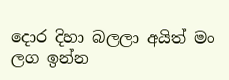දොර දිහා බලලා අයිත් මං ලග ඉන්න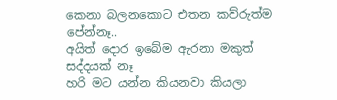කෙනා බලනකොට එතන කව්රුත්ම පේන්නෑ..
අයිත් දොර ඉබේම ඇරනා මකුත් සද්දයක් නෑ
හරි මට යන්න කියනවා කියලා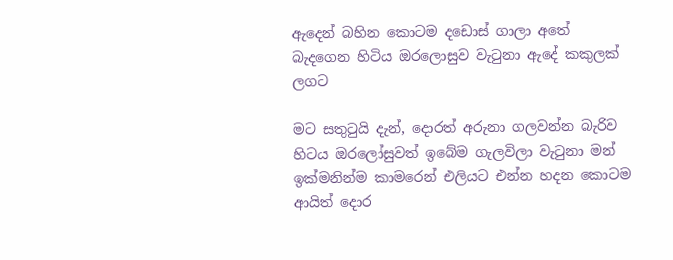ඇදෙන් බහින කොටම දඩොස් ගාලා අතේ බැදගෙන හිටිය ඔරලොසුව වැටුනා ඇදේ කකුලක් ලගට

මට සතුටුයි දැන්, දොරත් අරුනා ගලවන්න බැරිව හිටය ඔරලෝසුවත් ඉබේම ගැලවිලා වැටුනා මන් ඉක්මනින්ම කාමරෙන් එලියට එන්න හදන කොටම ආයිත් දොර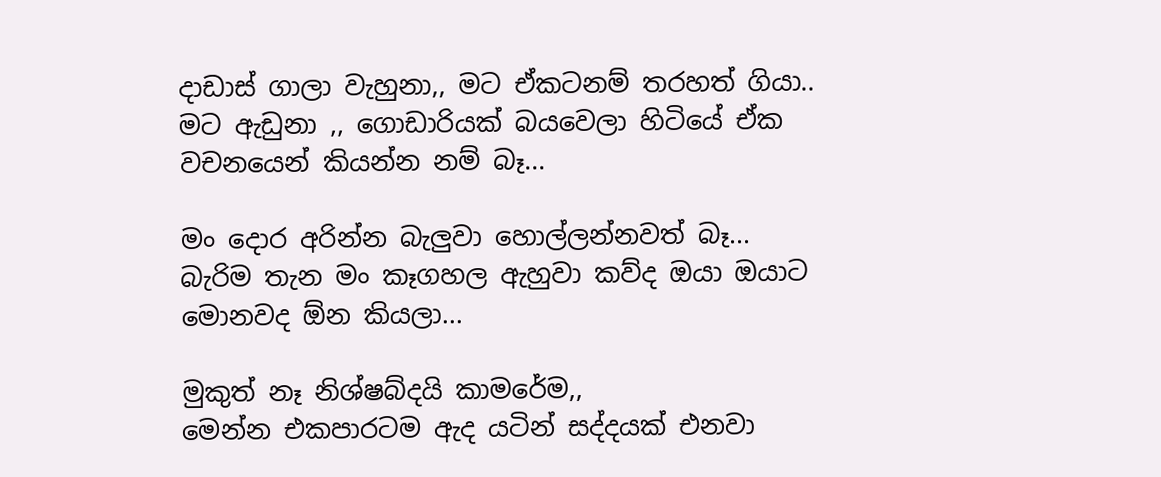දාඩාස් ගාලා වැහුනා,, මට ඒකටනම් තරහත් ගියා..
මට ඇඩුනා ,, ගොඩාරියක් බයවෙලා හිටියේ ඒක වචනයෙන් කියන්න නම් බෑ...

මං දොර අරින්න බැලුවා හොල්ලන්නවත් බෑ...
බැරිම තැන මං කෑගහල ඇහුවා කව්ද ඔයා ඔයාට මොනවද ඕන කියලා...

මුකුත් නෑ නිශ්ෂබ්දයි කාමරේම,,
මෙන්න එකපාරටම ඇද යටින් සද්දයක් එනවා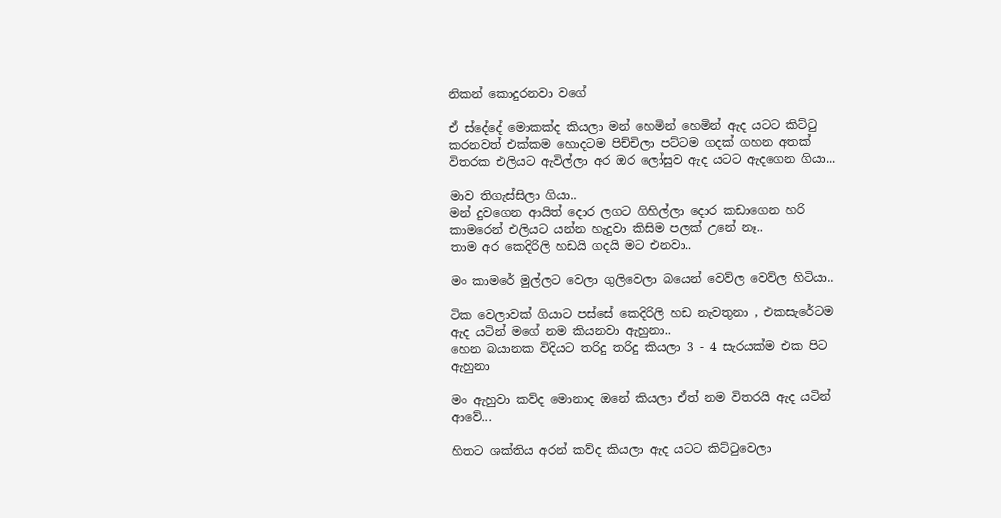නිකන් කොදුරනවා වගේ

ඒ ස්දේදේ මොකක්ද කියලා මන් හෙමින් හෙමින් ඇද යටට කිට්ටු කරනවත් එක්කම හොදටම පිච්චිලා පට්ටම ගදක් ගහන අතක් විතරක එලියට ඇවිල්ලා අර ඔර ලෝසුව ඇද යටට ඇදගෙන ගියා...

මාව තිගැස්සිලා ගියා..
මන් දුවගෙන ආයිත් දොර ලගට ගිහිල්ලා දොර කඩාගෙන හරි කාමරෙන් එලියට යන්න හැදුවා කිසිම පලක් උනේ නෑ..
තාම අර කෙදිරිලි හඩයි ගදයි මට එනවා..

මං කාමරේ මුල්ලට වෙලා ගුලිවෙලා බයෙන් වෙව්ල වෙව්ල හිටියා..

ටික වෙලාවක් ගියාට පස්සේ කෙදිරිලි හඩ නැවතුනා , එකසැරේටම ඇද යටින් මගේ නම කියනවා ඇහුනා..
හෙන බයානක විදියට තරිදු තරිදු කියලා 3 - 4 සැරයක්ම එක පිට ඇහුනා

මං ඇහුවා කව්ද මොනාද ඔනේ කියලා ඒත් නම විතරයි ඇද යටින් ආවේ...

හිතට ශක්තිය අරන් කව්ද කියලා ඇද යටට කිට්ටුවෙලා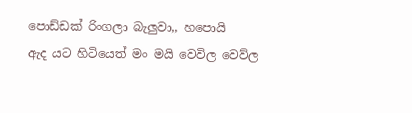පොඩ්ඩක් රිංගලා බැලුවා,, හපොයි
ඇද යට හිටියෙත් මං මයි වෙවිල වෙව්ල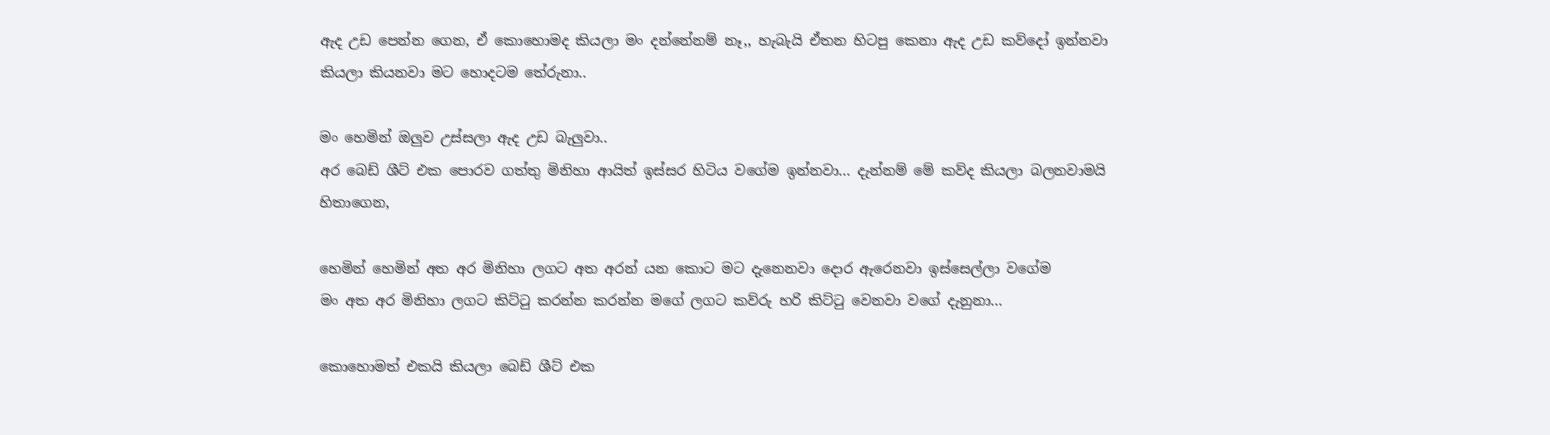ඇද උඩ පෙන්න ගෙන, ඒ කොහොමද කියලා මං දන්නේනම් නෑ,, හැබැයි ඒතන හිටපු කෙනා ඇද උඩ කව්දෝ ඉන්නවා කියලා කියනවා මට හොදටම තේරුනා..

මං හෙමින් ඔලුව උස්සලා ඇද උඩ බැලුවා..
අර බෙඩ් ශීට් එක පොරව ගත්තු මිනිහා ආයිත් ඉස්සර හිටිය වගේම ඉන්නවා... දැන්නම් මේ කව්ද කියලා බලනවාමයි හිතාගෙන,

හෙමින් හෙමින් අත අර මිනිහා ලගට අත අරන් යන කොට මට දැනෙනවා දොර ඇරෙනවා ඉස්සෙල්ලා වගේම
මං අත අර මිනිහා ලගට කිට්ටු කරන්න කරන්න මගේ ලගට කව්රු හරි කිට්ටු වෙනවා වගේ දැනුනා...

කොහොමත් එකයි කියලා බෙඩ් ශීට් එක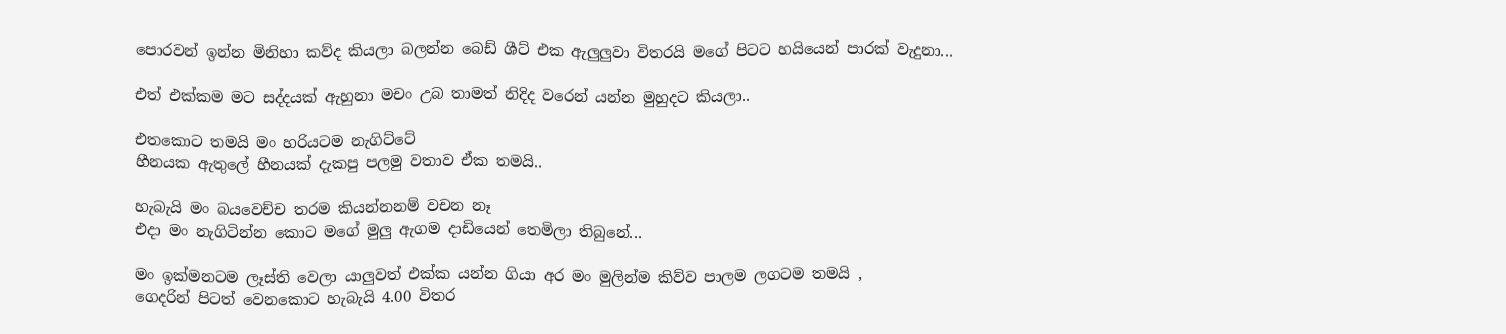පොරවන් ඉන්න මිනිහා කව්ද කියලා බලන්න බෙඩ් ශීට් එක ඇලුලුවා විතරයි මගේ පිටට හයියෙන් පාරක් වැදුනා...

එත් එක්කම මට සද්දයක් ඇහුනා මචං උබ තාමත් නිදිද වරෙන් යන්න මුහුදට කියලා..

එතකොට තමයි මං හරියටම නැගිට්ටේ
හීනයක ඇතුලේ හීනයක් දැකපු පලමු වතාව ඒක තමයි..

හැබැයි මං බයවෙච්ච තරම කියන්නනම් වචන නෑ
එදා මං නැගිටින්න කොට මගේ මුලු ඇගම දාඩියෙන් තෙමිලා තිබුනේ...

මං ඉක්මනටම ලෑස්ති වෙලා යාලුවත් එක්ක යන්න ගියා අර මං මුලින්ම කිව්ව පාලම ලගටම තමයි ,
ගෙදරින් පිටත් වෙනකොට හැබැයි 4.00 විතර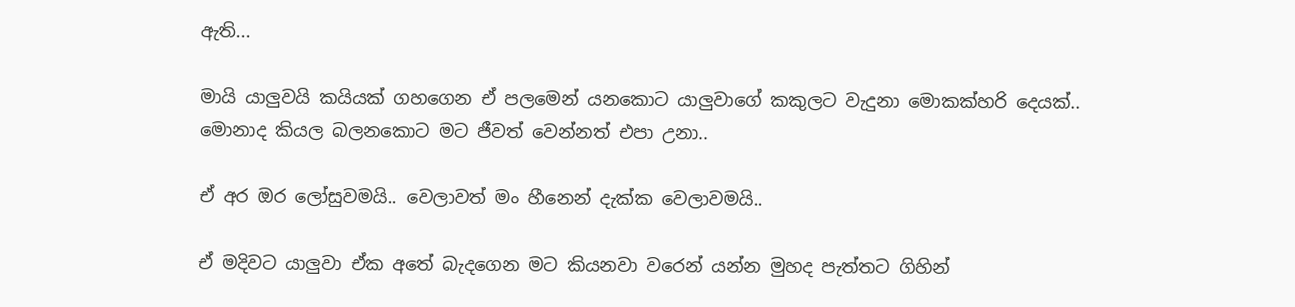ඇති...

මායි යාලුවයි කයියක් ගහගෙන ඒ පලමෙන් යනකොට යාලුවාගේ කකුලට වැදුනා මොකක්හරි දෙයක්..
මොනාද කියල බලනකොට මට ජීවත් වෙන්නත් එපා උනා..

ඒ අර ඔර ලෝසුවමයි.. වෙලාවත් මං හීනෙන් දැක්ක වෙලාවමයි..

ඒ මදිවට යාලුවා ඒක අතේ බැදගෙන මට කියනවා වරෙන් යන්න මුහද පැත්තට ගිහින්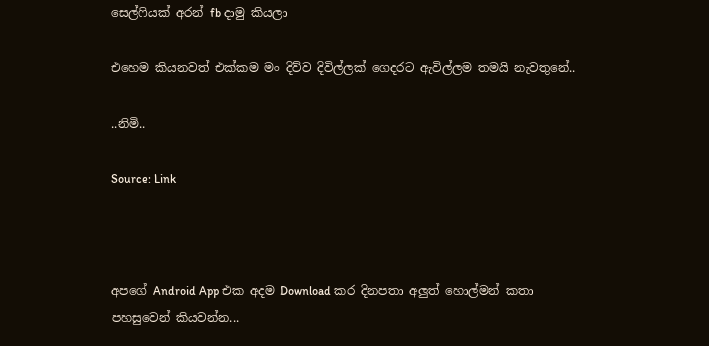සෙල්ෆියක් අරන් fb දාමු කියලා

එහෙම කියනවත් එක්කම මං දිව්ව දිවිල්ලක් ගෙදරට ඇවිල්ලම තමයි නැවතුනේ..

..නිමි..

Source: Link



අපගේ Android App එක අදම Download කර දිනපතා අලුත් හොල්මන් කතා පහසුවෙන් කියවන්න...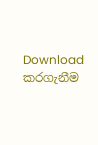Download කරගැනීම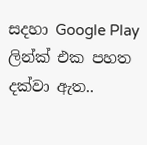සදහා Google Play ලින්ක් එක පහත දක්වා ඇත..